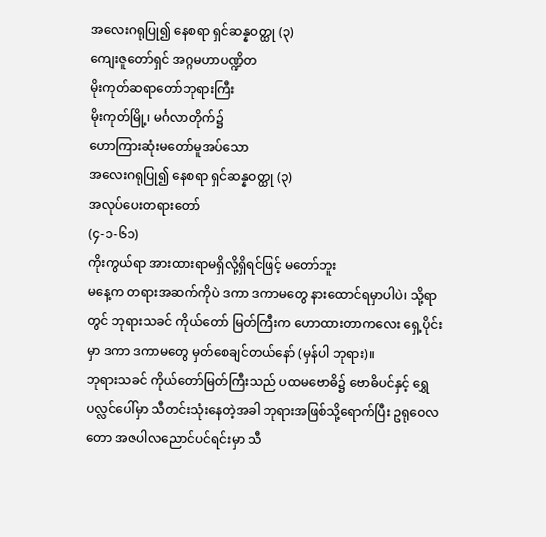အလေးဂရုပြု၍ နေစရာ ရှင်ဆန္နဝတ္ထု (၃)
ကျေးဇူတော်ရှင် အဂ္ဂမဟာပဏ္ဍိတ
မိုးကုတ်ဆရာတော်ဘုရားကြီး
မိုးကုတ်မြို့၊ မင်္ဂလာတိုက်၌
ဟောကြားဆုံးမတော်မူအပ်သော
အလေးဂရုပြု၍ နေစရာ ရှင်ဆန္နဝတ္ထု (၃)
အလုပ်ပေးတရားတော်
(၄-၁-၆၁)
ကိုးကွယ်ရာ အားထားရာမရှိလို့ရှိရင်ဖြင့် မတော်ဘူး
မနေ့က တရားအဆက်ကိုပဲ ဒကာ ဒကာမတွေ နားထောင်ရမှာပါပဲ၊ သို့ရာတွင် ဘုရားသခင် ကိုယ်တော် မြတ်ကြီးက ဟောထားတာကလေး ရှေ့ပိုင်းမှာ ဒကာ ဒကာမတွေ မှတ်စေချင်တယ်နော် (မှန်ပါ ဘုရား)။
ဘုရားသခင် ကိုယ်တော်မြတ်ကြီးသည် ပထမဗောဓိ၌ ဗောဓိပင်နှင့် ရွှေပလ္လင်ပေါ်မှာ သီတင်းသုံးနေတဲ့အခါ ဘုရားအဖြစ်သို့ရောက်ပြီး ဥရုဝေလတော အဇပါလညောင်ပင်ရင်းမှာ သီ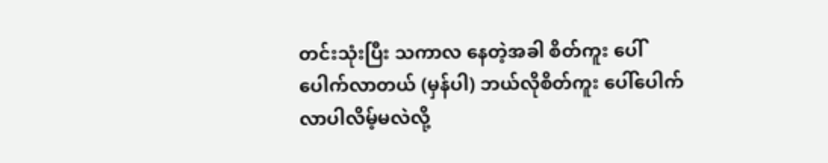တင်းသုံးပြီး သကာလ နေတဲ့အခါ စိတ်ကူး ပေါ်ပေါက်လာတယ် (မှန်ပါ) ဘယ်လိုစိတ်ကူး ပေါ်ပေါက်လာပါလိမ့်မလဲလို့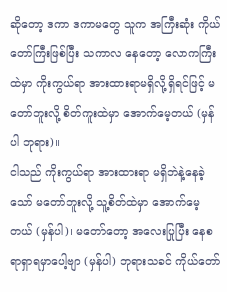ဆိုတော့ ဒကာ ဒကာမတွေ သူက အကြီးဆုံး ကိုယ်တော်ကြီးဖြစ်ပြီး သကာလ နေတော့ လောကကြီးထဲမှာ ကိုးကွယ်ရာ အားထားရာမရှိလို့ရှိရင်ဖြင့် မတော်ဘူးလို့ စိတ်ကူးထဲမှာ အောက်မေ့တယ် (မှန်ပါ ဘုရား)။
ငါသည် ကိုးကွယ်ရာ အားထားရာ မရှိဘဲနဲ့နေခဲ့သော် မတော်ဘူးလို့ သူ့စိတ်ထဲမှာ အောက်မေ့တယ် (မှန်ပါ)၊ မတော်တော့ အလေးပြုပြီး နေစရာရှာရမှာပေါ့ဗျာ (မှန်ပါ) ဘုရားသခင် ကိုယ်တော်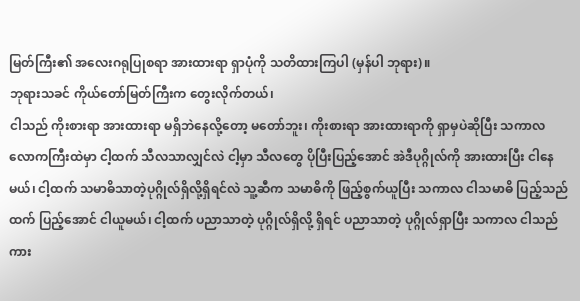မြတ်ကြီး၏ အလေးဂရုပြုစရာ အားထားရာ ရှာပုံကို သတိထားကြပါ (မှန်ပါ ဘုရား)။
ဘုရားသခင် ကိုယ်တော်မြတ်ကြီးက တွေးလိုက်တယ်၊
ငါသည် ကိုးစားရာ အားထားရာ မရှိဘဲနေလို့တော့ မတော်ဘူး၊ ကိုးစားရာ အားထားရာကို ရှာမှပဲဆိုပြီး သကာလ လောကကြီးထဲမှာ ငါ့ထက် သီလသာလျှင်လဲ ငါ့မှာ သီလတွေ ပိုပြီးပြည့်အောင် အဲဒီပုဂ္ဂိုလ်ကို အားထားပြီး ငါနေမယ်၊ ငါ့ထက် သမာဓိသာတဲ့ပုဂ္ဂိုလ်ရှိလို့ရှိရင်လဲ သူ့ဆီက သမာဓိကို ဖြည့်စွက်ယူပြီး သကာလ ငါသမာဓိ ပြည့်သည်ထက် ပြည့်အောင် ငါယူမယ်၊ ငါ့ထက် ပညာသာတဲ့ ပုဂ္ဂိုလ်ရှိလို့ ရှိရင် ပညာသာတဲ့ ပုဂ္ဂိုလ်ရှာပြီး သကာလ ငါသည်ကား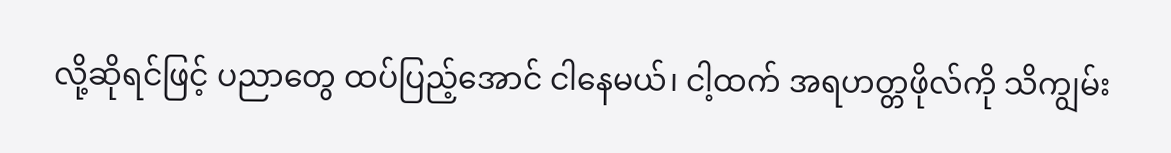လို့ဆိုရင်ဖြင့် ပညာတွေ ထပ်ပြည့်အောင် ငါနေမယ်၊ ငါ့ထက် အရဟတ္တဖိုလ်ကို သိကျွမ်း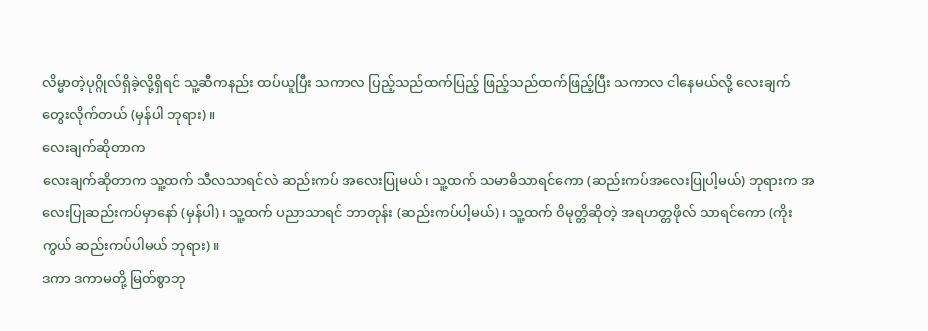လိမ္မာတဲ့ပုဂ္ဂိုလ်ရှိခဲ့လို့ရှိရင် သူ့ဆီကနည်း ထပ်ယူပြီး သကာလ ပြည့်သည်ထက်ပြည့် ဖြည့်သည်ထက်ဖြည့်ပြီး သကာလ ငါနေမယ်လို့ လေးချက်တွေးလိုက်တယ် (မှန်ပါ ဘုရား)။
လေးချက်ဆိုတာက
လေးချက်ဆိုတာက သူ့ထက် သီလသာရင်လဲ ဆည်းကပ် အလေးပြုမယ်၊ သူ့ထက် သမာဓိသာရင်ကော (ဆည်းကပ်အလေးပြုပါ့မယ်) ဘုရားက အလေးပြုဆည်းကပ်မှာနော် (မှန်ပါ)၊ သူ့ထက် ပညာသာရင် ဘာတုန်း (ဆည်းကပ်ပါ့မယ်)၊ သူ့ထက် ဝိမုတ္တိဆိုတဲ့ အရဟတ္တဖိုလ် သာရင်ကော (ကိုးကွယ် ဆည်းကပ်ပါမယ် ဘုရား)။
ဒကာ ဒကာမတို့ မြတ်စွာဘု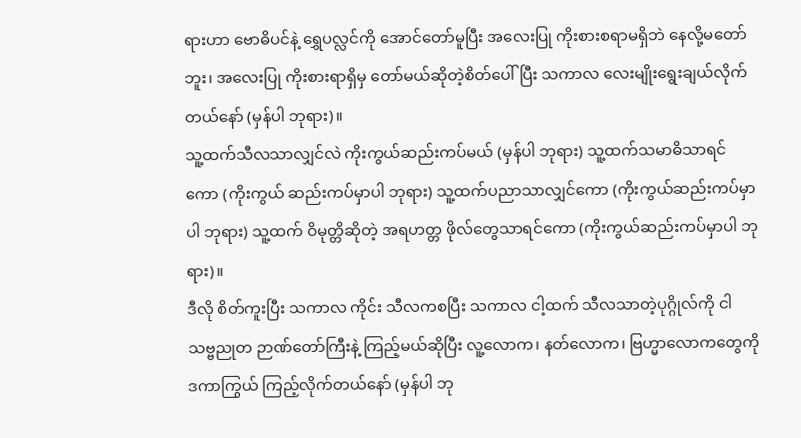ရားဟာ ဗောဓိပင်နဲ့ ရွှေပလ္လင်ကို အောင်တော်မူပြီး အလေးပြု ကိုးစားစရာမရှိဘဲ နေလို့မတော်ဘူး၊ အလေးပြု ကိုးစားရာရှိမှ တော်မယ်ဆိုတဲ့စိတ်ပေါ်ပြီး သကာလ လေးမျိုးရွေးချယ်လိုက်တယ်နော် (မှန်ပါ ဘုရား)။
သူ့ထက်သီလသာလျှင်လဲ ကိုးကွယ်ဆည်းကပ်မယ် (မှန်ပါ ဘုရား) သူ့ထက်သမာဓိသာရင်ကော (ကိုးကွယ် ဆည်းကပ်မှာပါ ဘုရား) သူ့ထက်ပညာသာလျှင်ကော (ကိုးကွယ်ဆည်းကပ်မှာပါ ဘုရား) သူ့ထက် ဝိမုတ္တိဆိုတဲ့ အရဟတ္တ ဖိုလ်တွေသာရင်ကော (ကိုးကွယ်ဆည်းကပ်မှာပါ ဘုရား)။
ဒီလို စိတ်ကူးပြီး သကာလ ကိုင်း သီလကစပြီး သကာလ ငါ့ထက် သီလသာတဲ့ပုဂ္ဂိုလ်ကို ငါ သဗ္ဗညုတ ဉာဏ်တော်ကြီးနဲ့ ကြည့်မယ်ဆိုပြီး လူ့လောက၊ နတ်လောက၊ ဗြဟ္မာလောကတွေကို ဒကာကြွယ် ကြည့်လိုက်တယ်နော် (မှန်ပါ ဘု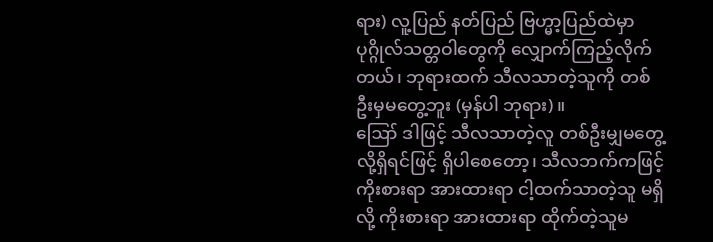ရား) လူ့ပြည် နတ်ပြည် ဗြဟ္မာ့ပြည်ထဲမှာ ပုဂ္ဂိုလ်သတ္တဝါတွေကို လျှောက်ကြည့်လိုက်တယ်၊ ဘုရားထက် သီလသာတဲ့သူကို တစ်ဦးမှမတွေ့ဘူး (မှန်ပါ ဘုရား)။
ဪ ဒါဖြင့် သီလသာတဲ့လူ တစ်ဦးမျှမတွေ့လို့ရှိရင်ဖြင့် ရှိပါစေတော့၊ သီလဘက်ကဖြင့် ကိုးစားရာ အားထားရာ ငါ့ထက်သာတဲ့သူ မရှိလို့ ကိုးစားရာ အားထားရာ ထိုက်တဲ့သူမ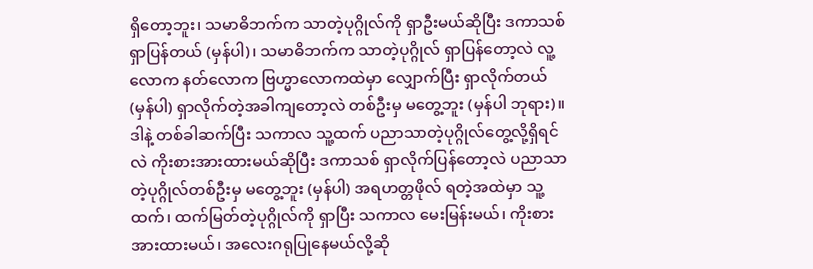ရှိတော့ဘူး၊ သမာဓိဘက်က သာတဲ့ပုဂ္ဂိုလ်ကို ရှာဦးမယ်ဆိုပြီး ဒကာသစ် ရှာပြန်တယ် (မှန်ပါ)၊ သမာဓိဘက်က သာတဲ့ပုဂ္ဂိုလ် ရှာပြန်တော့လဲ လူ့လောက နတ်လောက ဗြဟ္မာလောကထဲမှာ လျှောက်ပြီး ရှာလိုက်တယ် (မှန်ပါ) ရှာလိုက်တဲ့အခါကျတော့လဲ တစ်ဦးမှ မတွေ့ဘူး (မှန်ပါ ဘုရား)။
ဒါနဲ့ တစ်ခါဆက်ပြီး သကာလ သူ့ထက် ပညာသာတဲ့ပုဂ္ဂိုလ်တွေ့လို့ရှိရင်လဲ ကိုးစားအားထားမယ်ဆိုပြီး ဒကာသစ် ရှာလိုက်ပြန်တော့လဲ ပညာသာတဲ့ပုဂ္ဂိုလ်တစ်ဦးမှ မတွေ့ဘူး (မှန်ပါ) အရဟတ္တဖိုလ် ရတဲ့အထဲမှာ သူ့ထက်၊ ထက်မြတ်တဲ့ပုဂ္ဂိုလ်ကို ရှာပြီး သကာလ မေးမြန်းမယ်၊ ကိုးစားအားထားမယ်၊ အလေးဂရုပြုနေမယ်လို့ဆို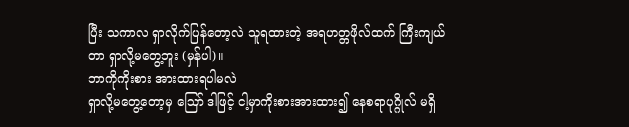ပြီး သကာလ ရှာလိုက်ပြန်တော့လဲ သူရထားတဲ့ အရဟတ္တဖိုလ်ထက် ကြီးကျယ်တာ ရှာလို့မတွေ့ဘူး (မှန်ပါ)။
ဘာကိုကိုးစား အားထားရပါမလဲ
ရှာလို့မတွေ့တော့မှ ဪ ဒါဖြင့် ငါ့မှာကိုးစားအားထား၍ နေစရာပုဂ္ဂိုလ် မရှိ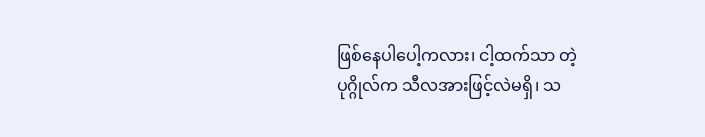ဖြစ်နေပါပေါ့ကလား၊ ငါ့ထက်သာ တဲ့ပုဂ္ဂိုလ်က သီလအားဖြင့်လဲမရှိ၊ သ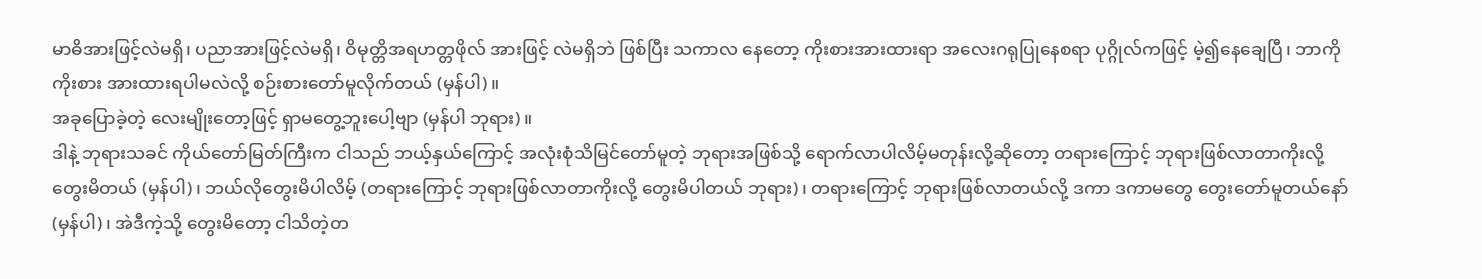မာဓိအားဖြင့်လဲမရှိ၊ ပညာအားဖြင့်လဲမရှိ၊ ဝိမုတ္တိအရဟတ္တဖိုလ် အားဖြင့် လဲမရှိဘဲ ဖြစ်ပြီး သကာလ နေတော့ ကိုးစားအားထားရာ အလေးဂရုပြုနေစရာ ပုဂ္ဂိုလ်ကဖြင့် မဲ့၍နေချေပြီ၊ ဘာကိုကိုးစား အားထားရပါမလဲလို့ စဉ်းစားတော်မူလိုက်တယ် (မှန်ပါ)။
အခုပြောခဲ့တဲ့ လေးမျိုးတော့ဖြင့် ရှာမတွေ့ဘူးပေါ့ဗျာ (မှန်ပါ ဘုရား)။
ဒါနဲ့ ဘုရားသခင် ကိုယ်တော်မြတ်ကြီးက ငါသည် ဘယ့်နှယ်ကြောင့် အလုံးစုံသိမြင်တော်မူတဲ့ ဘုရားအဖြစ်သို့ ရောက်လာပါလိမ့်မတုန်းလို့ဆိုတော့ တရားကြောင့် ဘုရားဖြစ်လာတာကိုးလို့ တွေးမိတယ် (မှန်ပါ)၊ ဘယ်လိုတွေးမိပါလိမ့် (တရားကြောင့် ဘုရားဖြစ်လာတာကိုးလို့ တွေးမိပါတယ် ဘုရား)၊ တရားကြောင့် ဘုရားဖြစ်လာတယ်လို့ ဒကာ ဒကာမတွေ တွေးတော်မူတယ်နော် (မှန်ပါ)၊ အဲဒီကဲ့သို့ တွေးမိတော့ ငါသိတဲ့တ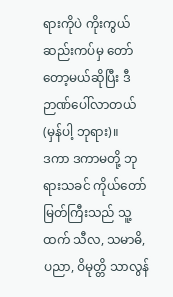ရားကိုပဲ ကိုးကွယ်ဆည်းကပ်မှ တော်တော့မယ်ဆိုပြီး ဒီဉာဏ်ပေါ်လာတယ် (မှန်ပါ့ ဘုရား)။
ဒကာ ဒကာမတို့ ဘုရားသခင် ကိုယ်တော်မြတ်ကြီးသည် သူ့ထက် သီလ, သမာဓိ, ပညာ, ဝိမုတ္တိ သာလွန်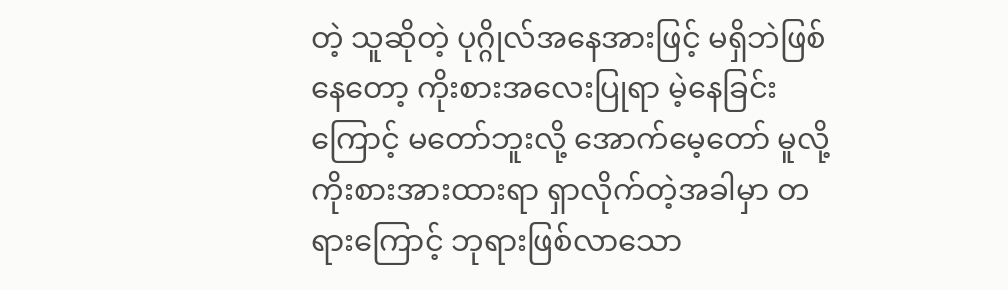တဲ့ သူဆိုတဲ့ ပုဂ္ဂိုလ်အနေအားဖြင့် မရှိဘဲဖြစ်နေတော့ ကိုးစားအလေးပြုရာ မဲ့နေခြင်းကြောင့် မတော်ဘူးလို့ အောက်မေ့တော် မူလို့ ကိုးစားအားထားရာ ရှာလိုက်တဲ့အခါမှာ တရားကြောင့် ဘုရားဖြစ်လာသော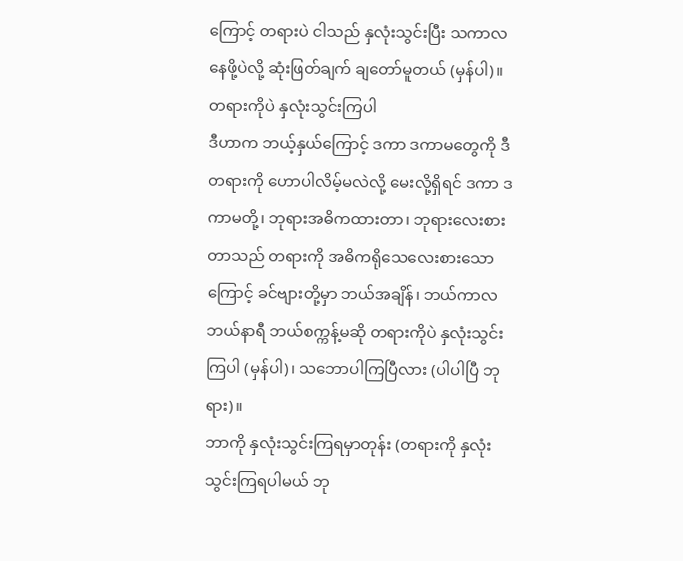ကြောင့် တရားပဲ ငါသည် နှလုံးသွင်းပြီး သကာလ နေဖို့ပဲလို့ ဆုံးဖြတ်ချက် ချတော်မူတယ် (မှန်ပါ)။
တရားကိုပဲ နှလုံးသွင်းကြပါ
ဒီဟာက ဘယ့်နှယ်ကြောင့် ဒကာ ဒကာမတွေကို ဒီတရားကို ဟောပါလိမ့်မလဲလို့ မေးလို့ရှိရင် ဒကာ ဒကာမတို့၊ ဘုရားအဓိကထားတာ၊ ဘုရားလေးစားတာသည် တရားကို အဓိကရိုသေလေးစားသောကြောင့် ခင်ဗျားတို့မှာ ဘယ်အချိန်၊ ဘယ်ကာလ ဘယ်နာရီ ဘယ်စက္ကန့်မဆို တရားကိုပဲ နှလုံးသွင်းကြပါ (မှန်ပါ)၊ သဘောပါကြပြီလား (ပါပါပြီ ဘုရား)။
ဘာကို နှလုံးသွင်းကြရမှာတုန်း (တရားကို နှလုံးသွင်းကြရပါမယ် ဘု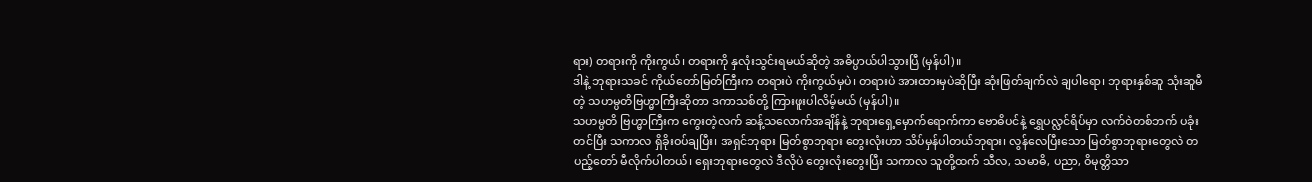ရား) တရားကို ကိုးကွယ်၊ တရားကို နှလုံးသွင်းရမယ်ဆိုတဲ့ အဓိပ္ပာယ်ပါသွားပြီ (မှန်ပါ)။
ဒါနဲ့ ဘုရားသခင် ကိုယ်တော်မြတ်ကြီးက တရားပဲ ကိုးကွယ်မှပဲ၊ တရားပဲ အားထားမှပဲဆိုပြီး ဆုံးဖြတ်ချက်လဲ ချပါရော၊ ဘုရားနှစ်ဆူ သုံးဆူမီတဲ့ သဟမ္ပတိဗြဟ္မာကြီးဆိုတာ ဒကာသစ်တို့ ကြားဖူးပါလိမ့်မယ် (မှန်ပါ)။
သဟမ္ပတိ ဗြဟ္မာကြီးက ကွေးတဲ့လက် ဆန့်သလောက်အချိန်နဲ့ ဘုရားရှေ့မှောက်ရောက်ကာ ဗောဓိပင်နဲ့ ရွှေပလ္လင်ရိပ်မှာ လက်ဝဲတစ်ဘက် ပခုံးတင်ပြီး သကာလ ရှိခိုးဝပ်ချပြီး၊ အရှင်ဘုရား မြတ်စွာဘုရား တွေးလုံးဟာ သိပ်မှန်ပါတယ်ဘုရား၊ လွန်လေပြီးသော မြတ်စွာဘုရားတွေလဲ တပည့်တော် မီလိုက်ပါတယ်၊ ရှေးဘုရားတွေလဲ ဒီလိုပဲ တွေးလုံးတွေးပြီး သကာလ သူတို့ထက် သီလ, သမာဓိ, ပညာ, ဝိမုတ္တိသာ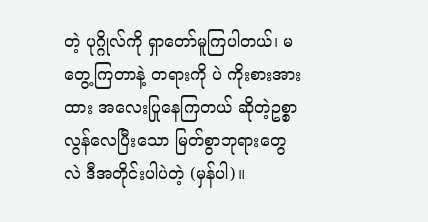တဲ့ ပုဂ္ဂိုလ်ကို ရှာတော်မူကြပါတယ်၊ မတွေ့ကြတာနဲ့ တရားကို ပဲ ကိုးစားအားထား အလေးပြုနေကြတယ် ဆိုတဲ့ဥစ္စာလွန်လေပြီးသော မြတ်စွာဘုရားတွေလဲ ဒီအတိုင်းပါပဲတဲ့ (မှန်ပါ)။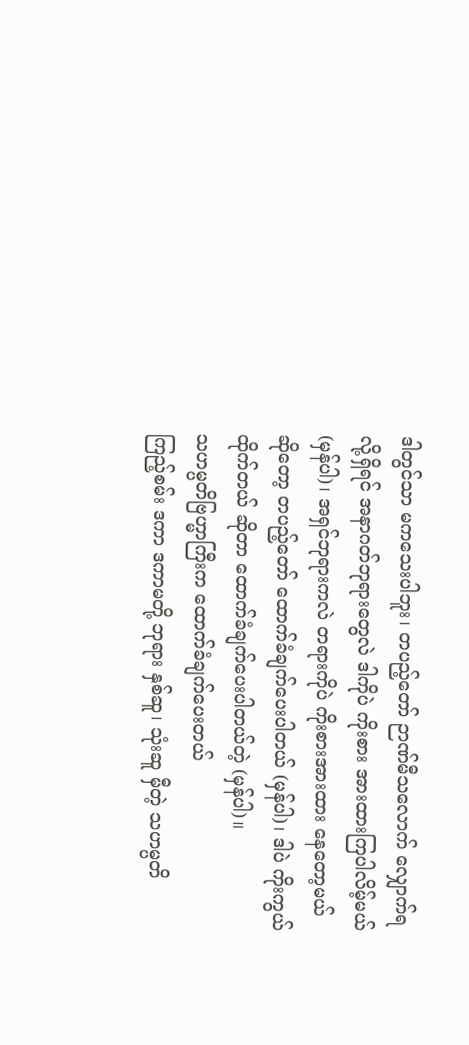ဒါတွင်သာ မကသေးပါဘူး၊ တပည့်တော် ဉာဏ်မီသလောက် လျှောက်ရလို့ရှိရင် အနာဂတ်ဘုရားတွေလဲ ဒါကိုပဲ ကိုးစား အားထားကြပါလိမ့်မယ် (မှန်ပါ)၊ အရှင်ဘုရားကလဲ တရားကိုပဲ ကိုးစားအားထား နေတော့မယ် ဆိုတော့ တပည့်တော် ထောက်ခံချက်ပေးပါတယ် (မှန်ပါ)၊ ဒါပဲ ကိုးကွယ်ထိုက်တယ် ဆိုတာ ထောက်ခံချက်ပေးပါတယ်တဲ့ (မှန်ပါ)။
သဟမ္ပတိဗြဟ္မာကြီးက ထောက်ခံချက်ပေးတယ်
ကြည့်စမ်း ဒကာ ဒကာမတို့ ဘုရား နှစ်ဆူ၊ သုံးဆူ မှီတဲ့ သဟမ္ပတိ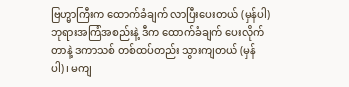ဗြဟ္မာကြီးက ထောက်ခံချက် လာပြီးပေးတယ် (မှန်ပါ) ဘုရားအကြံအစည်းနဲ့ ဒီက ထောက်ခံချက် ပေးလိုက်တာနဲ့ ဒကာသစ် တစ်ထပ်တည်း သွားကျတယ် (မှန်ပါ)၊ မကျ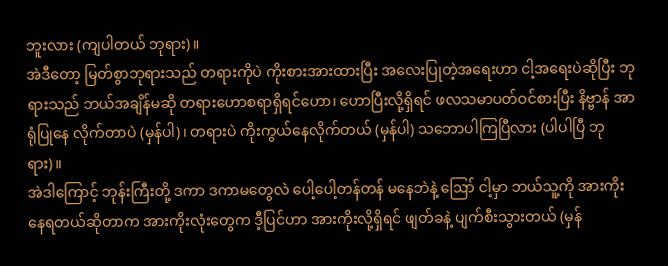ဘူးလား (ကျပါတယ် ဘုရား)။
အဲဒီတော့ မြတ်စွာဘုရားသည် တရားကိုပဲ ကိုးစားအားထားပြီး အလေးပြုတဲ့အရေးဟာ ငါ့အရေးပဲဆိုပြီး ဘုရားသည် ဘယ်အချိန်မဆို တရားဟောစရာရှိရင်ဟော၊ ဟောပြီးလို့ရှိရင် ဖလသမာပတ်ဝင်စားပြီး နိဗ္ဗာန် အာရုံပြုနေ လိုက်တာပဲ (မှန်ပါ)၊ တရားပဲ ကိုးကွယ်နေလိုက်တယ် (မှန်ပါ) သဘောပါကြပြီလား (ပါပါပြီ ဘုရား)။
အဲဒါကြောင့် ဘုန်းကြီးတို့ ဒကာ ဒကာမတွေလဲ ပေါ့ပေါ့တန်တန် မနေဘဲနဲ့ ဪ ငါ့မှာ ဘယ်သူ့ကို အားကိုး နေရတယ်ဆိုတာက အားကိုးလုံးတွေက ဒီ့ပြင်ဟာ အားကိုးလို့ရှိရင် ဖျတ်ခနဲ့ ပျက်စီးသွားတယ် (မှန်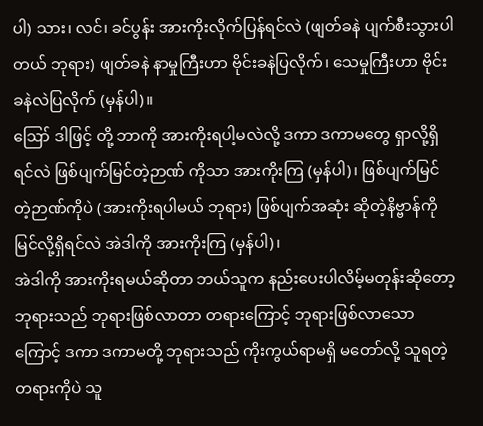ပါ) သား၊ လင်၊ ခင်ပွန်း အားကိုးလိုက်ပြန်ရင်လဲ (ဖျတ်ခနဲ ပျက်စီးသွားပါတယ် ဘုရား) ဖျတ်ခနဲ နာမှုကြီးဟာ ဗိုင်းခနဲပြလိုက်၊ သေမှုကြီးဟာ ဗိုင်းခနဲလဲပြလိုက် (မှန်ပါ)။
ဪ ဒါဖြင့် တို့ ဘာကို အားကိုးရပါ့မလဲလို့ ဒကာ ဒကာမတွေ ရှာလို့ရှိရင်လဲ ဖြစ်ပျက်မြင်တဲ့ဉာဏ် ကိုသာ အားကိုးကြ (မှန်ပါ)၊ ဖြစ်ပျက်မြင်တဲ့ဉာဏ်ကိုပဲ (အားကိုးရပါမယ် ဘုရား) ဖြစ်ပျက်အဆုံး ဆိုတဲ့နိဗ္ဗာန်ကို မြင်လို့ရှိရင်လဲ အဲဒါကို အားကိုးကြ (မှန်ပါ)၊
အဲဒါကို အားကိုးရမယ်ဆိုတာ ဘယ်သူက နည်းပေးပါလိမ့်မတုန်းဆိုတော့ ဘုရားသည် ဘုရားဖြစ်လာတာ တရားကြောင့် ဘုရားဖြစ်လာသောကြောင့် ဒကာ ဒကာမတို့ ဘုရားသည် ကိုးကွယ်ရာမရှိ မတော်လို့ သူရတဲ့တရားကိုပဲ သူ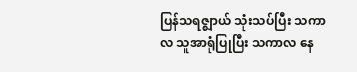ပြန်သရဇ္ဈာယ် သုံးသပ်ပြီး သကာလ သူအာရုံပြုပြီး သကာလ နေ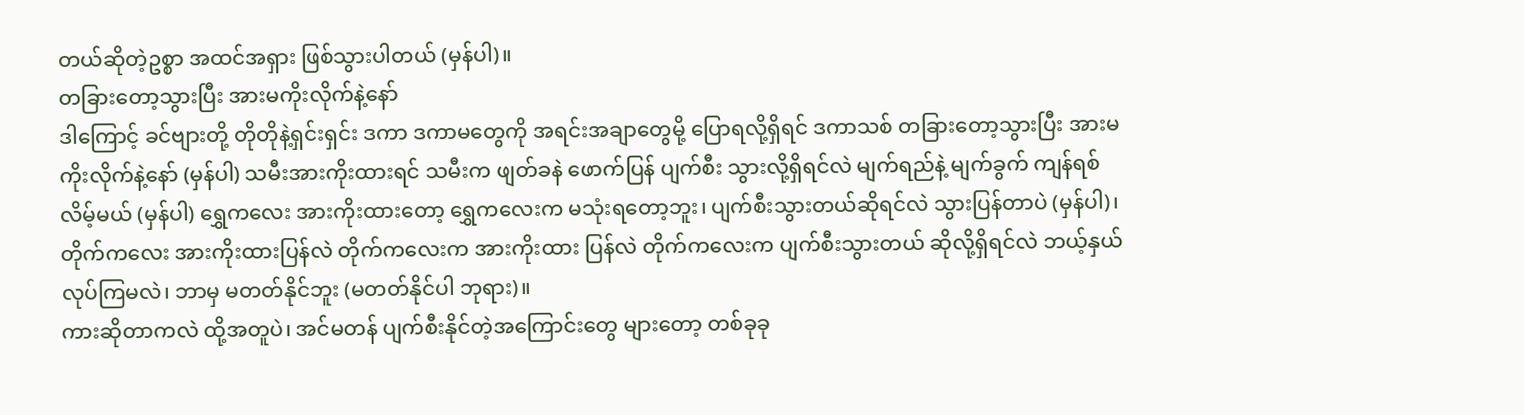တယ်ဆိုတဲ့ဥစ္စာ အထင်အရှား ဖြစ်သွားပါတယ် (မှန်ပါ)။
တခြားတော့သွားပြီး အားမကိုးလိုက်နဲ့နော်
ဒါကြောင့် ခင်ဗျားတို့ တိုတိုနဲ့ရှင်းရှင်း ဒကာ ဒကာမတွေကို အရင်းအချာတွေမို့ ပြောရလို့ရှိရင် ဒကာသစ် တခြားတော့သွားပြီး အားမကိုးလိုက်နဲ့နော် (မှန်ပါ) သမီးအားကိုးထားရင် သမီးက ဖျတ်ခနဲ ဖောက်ပြန် ပျက်စီး သွားလို့ရှိရင်လဲ မျက်ရည်နဲ့ မျက်ခွက် ကျန်ရစ်လိမ့်မယ် (မှန်ပါ) ရွှေကလေး အားကိုးထားတော့ ရွှေကလေးက မသုံးရတော့ဘူး၊ ပျက်စီးသွားတယ်ဆိုရင်လဲ သွားပြန်တာပဲ (မှန်ပါ)၊ တိုက်ကလေး အားကိုးထားပြန်လဲ တိုက်ကလေးက အားကိုးထား ပြန်လဲ တိုက်ကလေးက ပျက်စီးသွားတယ် ဆိုလို့ရှိရင်လဲ ဘယ့်နှယ်လုပ်ကြမလဲ၊ ဘာမှ မတတ်နိုင်ဘူး (မတတ်နိုင်ပါ ဘုရား)။
ကားဆိုတာကလဲ ထို့အတူပဲ၊ အင်မတန် ပျက်စီးနိုင်တဲ့အကြောင်းတွေ များတော့ တစ်ခုခု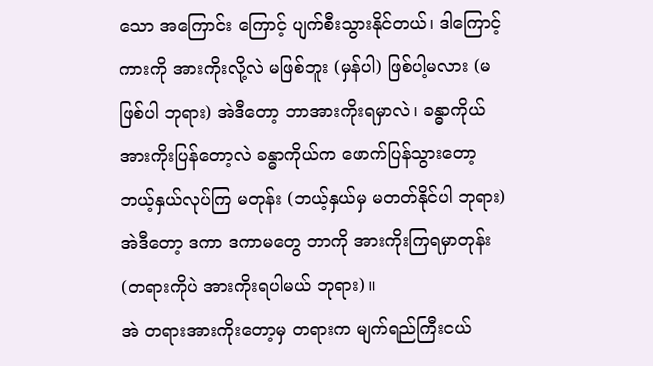သော အကြောင်း ကြောင့် ပျက်စီးသွားနိုင်တယ်၊ ဒါကြောင့် ကားကို အားကိုးလို့လဲ မဖြစ်ဘူး (မှန်ပါ) ဖြစ်ပါ့မလား (မဖြစ်ပါ ဘုရား) အဲဒီတော့ ဘာအားကိုးရမှာလဲ၊ ခန္ဓာကိုယ် အားကိုးပြန်တော့လဲ ခန္ဓာကိုယ်က ဖောက်ပြန်သွားတော့ ဘယ့်နှယ်လုပ်ကြ မတုန်း (ဘယ့်နှယ်မှ မတတ်နိုင်ပါ ဘုရား) အဲဒီတော့ ဒကာ ဒကာမတွေ ဘာကို အားကိုးကြရမှာတုန်း (တရားကိုပဲ အားကိုးရပါမယ် ဘုရား)။
အဲ တရားအားကိုးတော့မှ တရားက မျက်ရည်ကြီးငယ်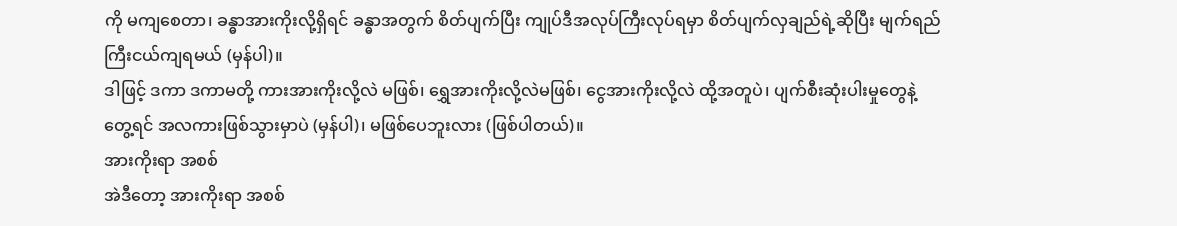ကို မကျစေတာ၊ ခန္ဓာအားကိုးလို့ရှိရင် ခန္ဓာအတွက် စိတ်ပျက်ပြီး ကျုပ်ဒီအလုပ်ကြီးလုပ်ရမှာ စိတ်ပျက်လှချည်ရဲ့ဆိုပြီး မျက်ရည်ကြီးငယ်ကျရမယ် (မှန်ပါ)။
ဒါဖြင့် ဒကာ ဒကာမတို့ ကားအားကိုးလို့လဲ မဖြစ်၊ ရွှေအားကိုးလို့လဲမဖြစ်၊ ငွေအားကိုးလို့လဲ ထို့အတူပဲ၊ ပျက်စီးဆုံးပါးမှုတွေနဲ့တွေ့ရင် အလကားဖြစ်သွားမှာပဲ (မှန်ပါ)၊ မဖြစ်ပေဘူးလား (ဖြစ်ပါတယ်)။
အားကိုးရာ အစစ်
အဲဒီတော့ အားကိုးရာ အစစ်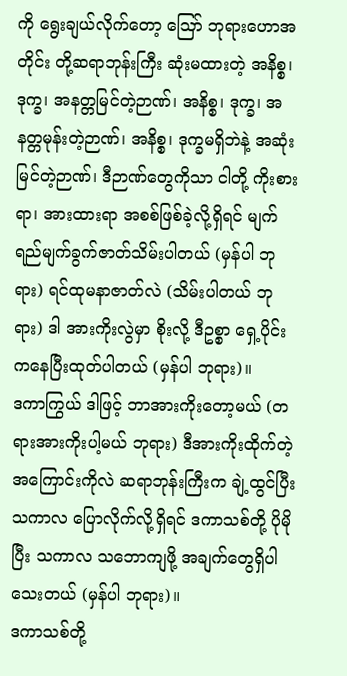ကို ရွေးချယ်လိုက်တော့ ဪ ဘုရားဟောအတိုင်း တို့ဆရာဘုန်းကြီး ဆုံးမထားတဲ့ အနိစ္စ၊ ဒုက္ခ၊ အနတ္တမြင်တဲ့ဉာဏ်၊ အနိစ္စ၊ ဒုက္ခ၊ အနတ္တမုန်းတဲ့ဉာဏ်၊ အနိစ္စ၊ ဒုက္ခမရှိဘဲနဲ့ အဆုံးမြင်တဲ့ဉာဏ်၊ ဒီဉာဏ်တွေကိုသာ ငါတို့ ကိုးစားရာ၊ အားထားရာ အစစ်ဖြစ်ခဲ့လို့ရှိရင် မျက်ရည်မျက်ခွက်ဇာတ်သိမ်းပါတယ် (မှန်ပါ ဘုရား) ရင်ထုမနာဇာတ်လဲ (သိမ်းပါတယ် ဘုရား) ဒါ အားကိုးလွဲမှာ စိုးလို့ ဒီဥစ္စာ ရှေ့ပိုင်းကနေပြီးထုတ်ပါတယ် (မှန်ပါ ဘုရား)။
ဒကာကြွယ် ဒါဖြင့် ဘာအားကိုးတော့မယ် (တရားအားကိုးပါ့မယ် ဘုရား) ဒီအားကိုးထိုက်တဲ့အကြောင်းကိုလဲ ဆရာဘုန်းကြီးက ချဲ့ထွင်ပြီး သကာလ ပြောလိုက်လို့ရှိရင် ဒကာသစ်တို့ ပိုမိုပြီး သကာလ သဘောကျဖို့ အချက်တွေရှိပါသေးတယ် (မှန်ပါ ဘုရား)။
ဒကာသစ်တို့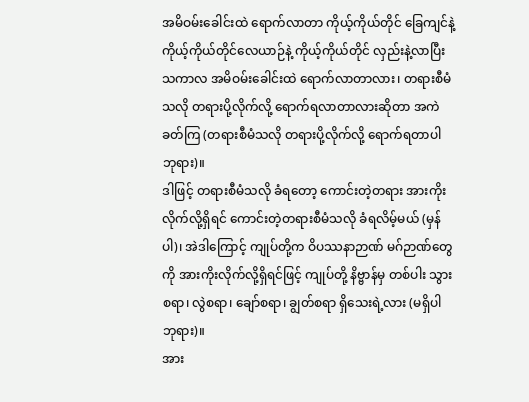အမိဝမ်းခေါင်းထဲ ရောက်လာတာ ကိုယ့်ကိုယ်တိုင် ခြေကျင်နဲ့ ကိုယ့်ကိုယ်တိုင်လေယာဉ်နဲ့ ကိုယ့်ကိုယ်တိုင် လှည်းနဲ့လာပြီး သကာလ အမိဝမ်းခေါင်းထဲ ရောက်လာတာလား၊ တရားစီမံသလို တရားပို့လိုက်လို့ ရောက်ရလာတာလားဆိုတာ အကဲခတ်ကြ (တရားစီမံသလို တရားပို့လိုက်လို့ ရောက်ရတာပါ ဘုရား)။
ဒါဖြင့် တရားစီမံသလို ခံရတော့ ကောင်းတဲ့တရား အားကိုးလိုက်လို့ရှိရင် ကောင်းတဲ့တရားစီမံသလို ခံရလိမ့်မယ် (မှန်ပါ)၊ အဲဒါကြောင့် ကျုပ်တို့က ဝိပဿနာဉာဏ် မဂ်ဉာဏ်တွေကို အားကိုးလိုက်လို့ရှိရင်ဖြင့် ကျုပ်တို့ နိဗ္ဗာန်မှ တစ်ပါး သွားစရာ၊ လွဲစရာ၊ ချော်စရာ၊ ချွတ်စရာ ရှိသေးရဲ့လား (မရှိပါ ဘုရား)။
အား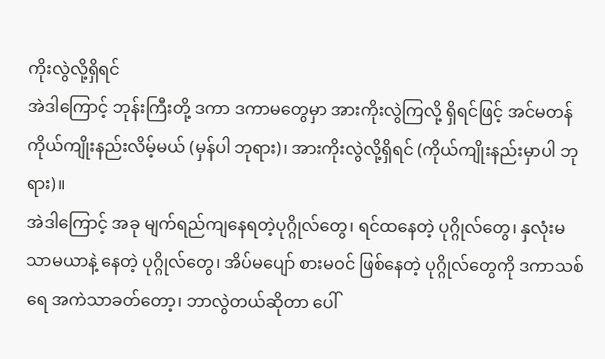ကိုးလွဲလို့ရှိရင်
အဲဒါကြောင့် ဘုန်းကြီးတို့ ဒကာ ဒကာမတွေမှာ အားကိုးလွဲကြလို့ ရှိရင်ဖြင့် အင်မတန် ကိုယ်ကျိုးနည်းလိမ့်မယ် (မှန်ပါ ဘုရား)၊ အားကိုးလွဲလို့ရှိရင် (ကိုယ်ကျိုးနည်းမှာပါ ဘုရား)။
အဲဒါကြောင့် အခု မျက်ရည်ကျနေရတဲ့ပုဂ္ဂိုလ်တွေ၊ ရင်ထနေတဲ့ ပုဂ္ဂိုလ်တွေ၊ နှလုံးမသာမယာနဲ့ နေတဲ့ ပုဂ္ဂိုလ်တွေ၊ အိပ်မပျော် စားမဝင် ဖြစ်နေတဲ့ ပုဂ္ဂိုလ်တွေကို ဒကာသစ်ရေ အကဲသာခတ်တော့၊ ဘာလွဲတယ်ဆိုတာ ပေါ်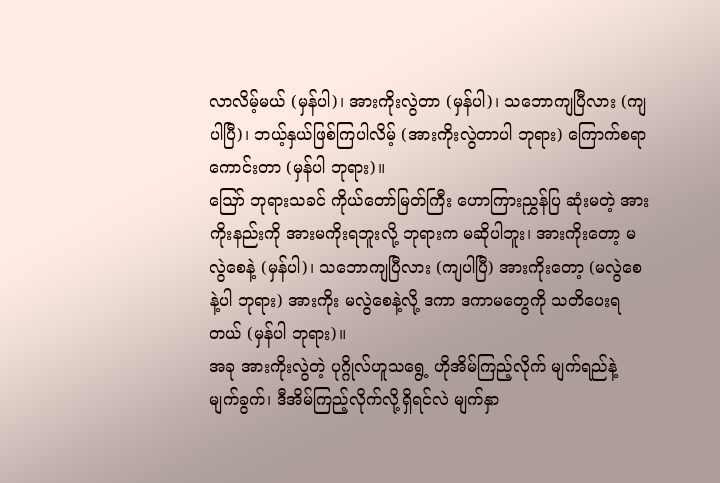လာလိမ့်မယ် (မှန်ပါ)၊ အားကိုးလွဲတာ (မှန်ပါ)၊ သဘောကျပြီလား (ကျပါပြီ)၊ ဘယ့်နှယ်ဖြစ်ကြပါလိမ့် (အားကိုးလွဲတာပါ ဘုရား) ကြောက်စရာ ကောင်းတာ (မှန်ပါ ဘုရား)။
ဪ ဘုရားသခင် ကိုယ်တော်မြတ်ကြီး ဟောကြားညွှန်ပြ ဆုံးမတဲ့ အားကိုးနည်းကို အားမကိုးရဘူးလို့ ဘုရားက မဆိုပါဘူး၊ အားကိုးတော့ မလွဲစေနဲ့ (မှန်ပါ)၊ သဘောကျပြီလား (ကျပါပြီ) အားကိုးတော့ (မလွဲစေနဲ့ပါ ဘုရား) အားကိုး မလွဲစေနဲ့လို့ ဒကာ ဒကာမတွေကို သတိပေးရတယ် (မှန်ပါ ဘုရား)။
အခု အားကိုးလွဲတဲ့ ပုဂ္ဂိုလ်ဟူသရွေ့ ဟိုအိမ်ကြည့်လိုက် မျက်ရည်နဲ့ မျက်ခွက်၊ ဒီအိမ်ကြည့်လိုက်လို့ရှိရင်လဲ မျက်နှာ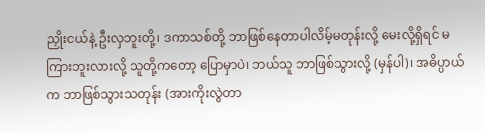ညှိုးငယ်နဲ့ ဦးလှဘူးတို့၊ ဒကာသစ်တို့ ဘာဖြစ်နေတာပါလိမ့်မတုန်းလို့ မေးလို့ရှိရင် မကြားဘူးလားလို့ သူတို့ကတော့ ပြောမှာပဲ၊ ဘယ်သူ ဘာဖြစ်သွားလို့ (မှန်ပါ)၊ အဓိပ္ပာယ်က ဘာဖြစ်သွားသတုန်း (အားကိုးလွဲတာ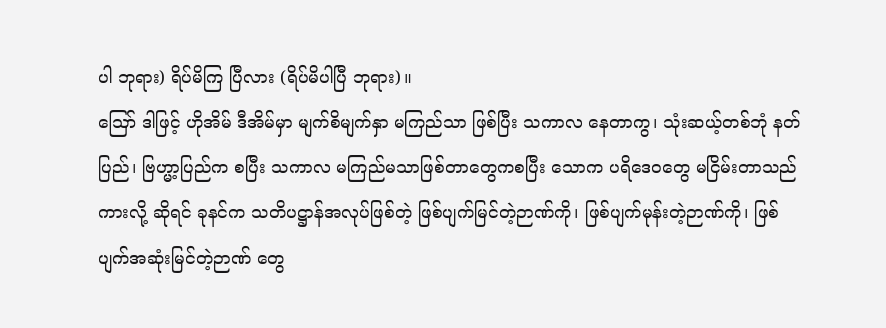ပါ ဘုရား) ရိပ်မိကြ ပြီလား (ရိပ်မိပါပြီ ဘုရား)။
ဪ ဒါဖြင့် ဟိုအိမ် ဒီအိမ်မှာ မျက်စိမျက်နှာ မကြည်သာ ဖြစ်ပြီး သကာလ နေတာကွ၊ သုံးဆယ့်တစ်ဘုံ နတ်ပြည်၊ ဗြဟ္မာ့ပြည်က စပြီး သကာလ မကြည်မသာဖြစ်တာတွေကစပြီး သောက ပရိဒေဝတွေ မငြိမ်းတာသည်ကားလို့ ဆိုရင် ခုနင်က သတိပဋ္ဌာန်အလုပ်ဖြစ်တဲ့ ဖြစ်ပျက်မြင်တဲ့ဉာဏ်ကို၊ ဖြစ်ပျက်မုန်းတဲ့ဉာဏ်ကို၊ ဖြစ်ပျက်အဆုံးမြင်တဲ့ဉာဏ် တွေ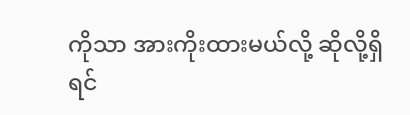ကိုသာ အားကိုးထားမယ်လို့ ဆိုလို့ရှိရင်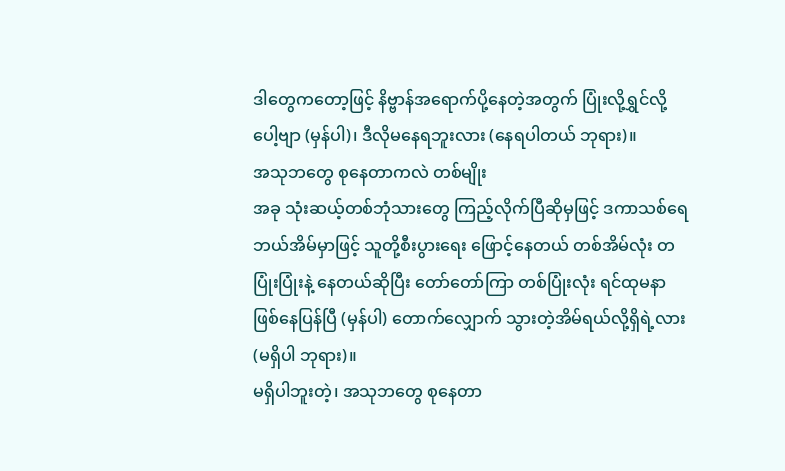ဒါတွေကတော့ဖြင့် နိဗ္ဗာန်အရောက်ပို့နေတဲ့အတွက် ပြုံးလို့ရွှင်လို့ပေါ့ဗျာ (မှန်ပါ)၊ ဒီလိုမနေရဘူးလား (နေရပါတယ် ဘုရား)။
အသုဘတွေ စုနေတာကလဲ တစ်မျိုး
အခု သုံးဆယ့်တစ်ဘုံသားတွေ ကြည့်လိုက်ပြီဆိုမှဖြင့် ဒကာသစ်ရေ ဘယ်အိမ်မှာဖြင့် သူတို့စီးပွားရေး ဖြောင့်နေတယ် တစ်အိမ်လုံး တပြုံးပြုံးနဲ့ နေတယ်ဆိုပြီး တော်တော်ကြာ တစ်ပြုံးလုံး ရင်ထုမနာ ဖြစ်နေပြန်ပြီ (မှန်ပါ) တောက်လျှောက် သွားတဲ့အိမ်ရယ်လို့ရှိရဲ့လား (မရှိပါ ဘုရား)။
မရှိပါဘူးတဲ့၊ အသုဘတွေ စုနေတာ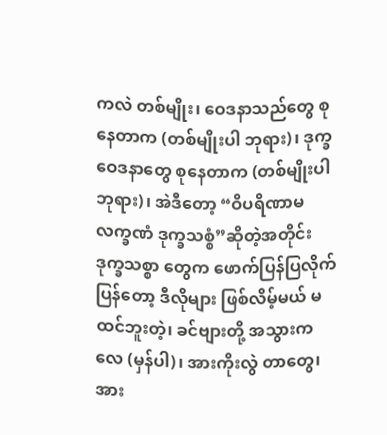ကလဲ တစ်မျိုး၊ ဝေဒနာသည်တွေ စုနေတာက (တစ်မျိုးပါ ဘုရား)၊ ဒုက္ခဝေဒနာတွေ စုနေတာက (တစ်မျိုးပါ ဘုရား)၊ အဲဒီတော့ “ဝိပရိဏာမလက္ခဏံ ဒုက္ခသစ္စံ”ဆိုတဲ့အတိုင်း ဒုက္ခသစ္စာ တွေက ဖောက်ပြန်ပြလိုက်ပြန်တော့ ဒီလိုများ ဖြစ်လိမ့်မယ် မထင်ဘူးတဲ့၊ ခင်ဗျားတို့ အသွားကလေ (မှန်ပါ)၊ အားကိုးလွဲ တာတွေ၊ အား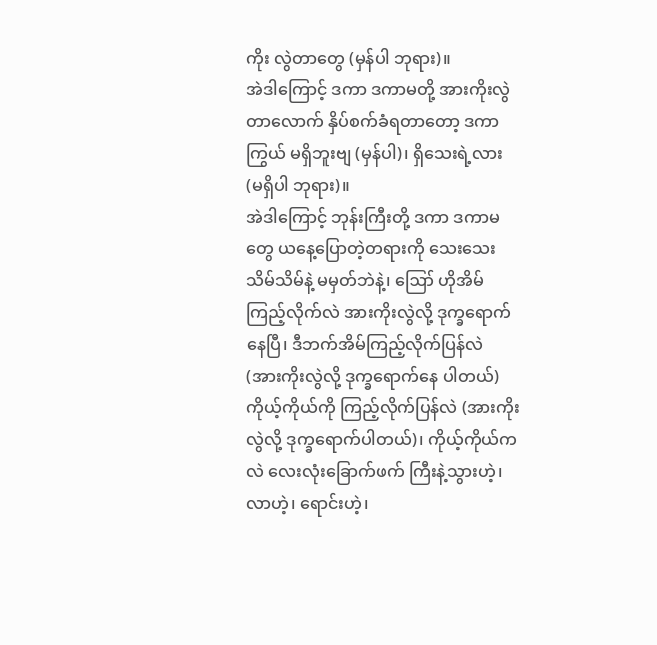ကိုး လွဲတာတွေ (မှန်ပါ ဘုရား)။
အဲဒါကြောင့် ဒကာ ဒကာမတို့ အားကိုးလွဲတာလောက် နှိပ်စက်ခံရတာတော့ ဒကာကြွယ် မရှိဘူးဗျ (မှန်ပါ)၊ ရှိသေးရဲ့လား (မရှိပါ ဘုရား)။
အဲဒါကြောင့် ဘုန်းကြီးတို့ ဒကာ ဒကာမတွေ ယနေ့ပြောတဲ့တရားကို သေးသေးသိမ်သိမ်နဲ့ မမှတ်ဘဲနဲ့၊ ဪ ဟိုအိမ်ကြည့်လိုက်လဲ အားကိုးလွဲလို့ ဒုက္ခရောက်နေပြီ၊ ဒီဘက်အိမ်ကြည့်လိုက်ပြန်လဲ (အားကိုးလွဲလို့ ဒုက္ခရောက်နေ ပါတယ်) ကိုယ့်ကိုယ်ကို ကြည့်လိုက်ပြန်လဲ (အားကိုးလွဲလို့ ဒုက္ခရောက်ပါတယ်)၊ ကိုယ့်ကိုယ်ကလဲ လေးလုံးခြောက်ဖက် ကြီးနဲ့သွားဟဲ့၊ လာဟဲ့၊ ရောင်းဟဲ့၊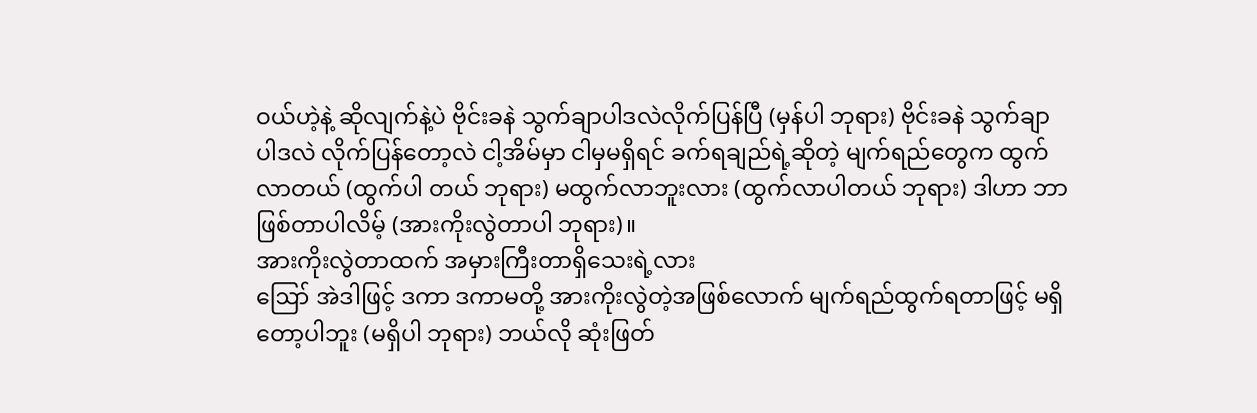ဝယ်ဟဲ့နဲ့ ဆိုလျက်နဲ့ပဲ ဗိုင်းခနဲ သွက်ချာပါဒလဲလိုက်ပြန်ပြီ (မှန်ပါ ဘုရား) ဗိုင်းခနဲ သွက်ချာပါဒလဲ လိုက်ပြန်တော့လဲ ငါ့အိမ်မှာ ငါမှမရှိရင် ခက်ရချည်ရဲ့ဆိုတဲ့ မျက်ရည်တွေက ထွက်လာတယ် (ထွက်ပါ တယ် ဘုရား) မထွက်လာဘူးလား (ထွက်လာပါတယ် ဘုရား) ဒါဟာ ဘာဖြစ်တာပါလိမ့် (အားကိုးလွဲတာပါ ဘုရား)။
အားကိုးလွဲတာထက် အမှားကြီးတာရှိသေးရဲ့လား
ဪ အဲဒါဖြင့် ဒကာ ဒကာမတို့ အားကိုးလွဲတဲ့အဖြစ်လောက် မျက်ရည်ထွက်ရတာဖြင့် မရှိတော့ပါဘူး (မရှိပါ ဘုရား) ဘယ်လို ဆုံးဖြတ်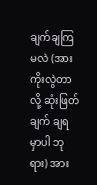ချက်ချကြမလဲ (အားကိုးလွဲတာလို့ ဆုံးဖြတ်ချက် ချရမှာပါ ဘုရား) အား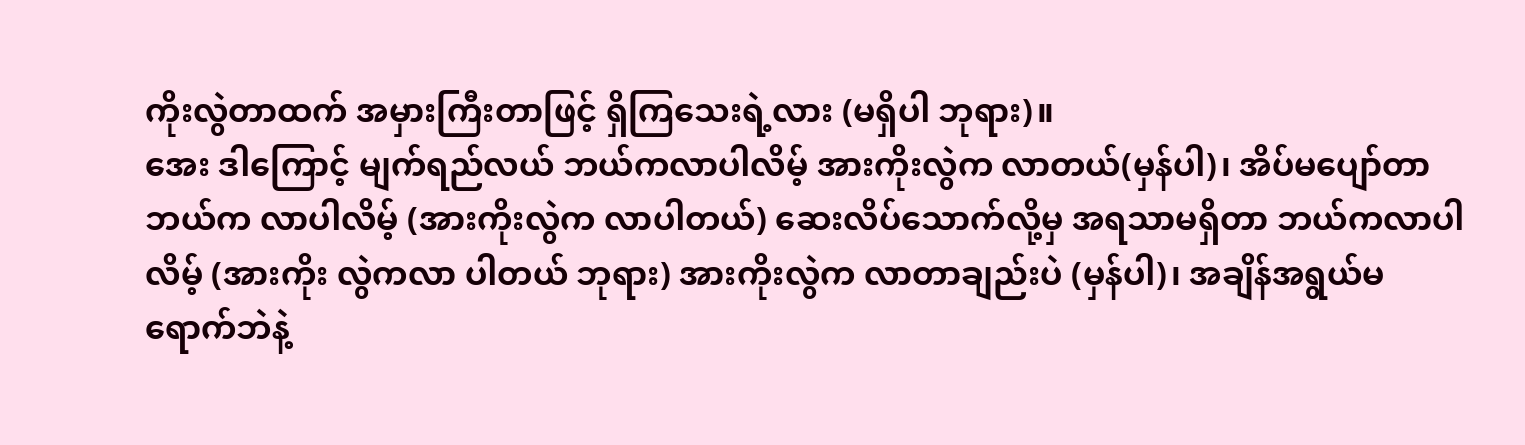ကိုးလွဲတာထက် အမှားကြီးတာဖြင့် ရှိကြသေးရဲ့လား (မရှိပါ ဘုရား)။
အေး ဒါကြောင့် မျက်ရည်လယ် ဘယ်ကလာပါလိမ့် အားကိုးလွဲက လာတယ်(မှန်ပါ)၊ အိပ်မပျော်တာ ဘယ်က လာပါလိမ့် (အားကိုးလွဲက လာပါတယ်) ဆေးလိပ်သောက်လို့မှ အရသာမရှိတာ ဘယ်ကလာပါလိမ့် (အားကိုး လွဲကလာ ပါတယ် ဘုရား) အားကိုးလွဲက လာတာချည်းပဲ (မှန်ပါ)၊ အချိန်အရွယ်မရောက်ဘဲနဲ့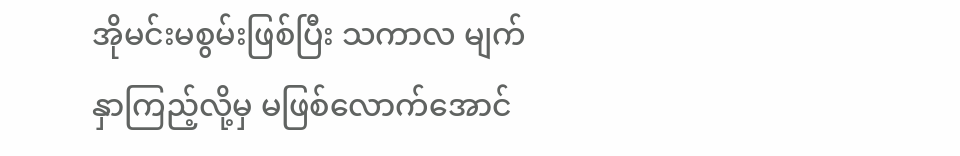အိုမင်းမစွမ်းဖြစ်ပြီး သကာလ မျက်နှာကြည့်လို့မှ မဖြစ်လောက်အောင်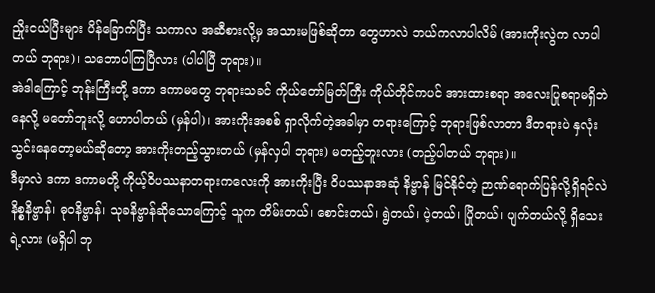ညှိုးငယ်ပြီးများ ပိန်ခြောက်ပြီး သကာလ အဆီစားလို့မှ အသားမဖြစ်ဆိုတာ တွေဟာလဲ ဘယ်ကလာပါလိမ် (အားကိုးလွဲက လာပါတယ် ဘုရား)၊ သဘောပါကြပြီလား (ပါပါပြီ ဘုရား)။
အဲဒါကြောင့် ဘုန်းကြီးတို့ ဒကာ ဒကာမတွေ ဘုရားသခင် ကိုယ်တော်မြတ်ကြီး ကိုယ်တိုင်ကပင် အားထားစရာ အလေးပြုစရာမရှိဘဲနေလို့ မတော်ဘူးလို့ ဟောပါတယ် (မှန်ပါ)၊ အားကိုးအစစ် ရှာလိုက်တဲ့အခါမှာ တရားကြောင့် ဘုရားဖြစ်လာတာ ဒီတရားပဲ နှလုံးသွင်းနေတော့မယ်ဆိုတော့ အားကိုးတည့်သွားတယ် (မှန်လှပါ ဘုရား) မတည့်ဘူးလား (တည့်ပါတယ် ဘုရား)။
ဒီမှာလဲ ဒကာ ဒကာမတို့ ကိုယ့်ဝိပဿနာတရားကလေးကို အားကိုးပြီး ဝိပဿနာအဆုံ နိဗ္ဗာန် မြင်နိုင်တဲ့ ဉာဏ်ရောက်ပြန်လို့ရှိရင်လဲ နိစ္စနိဗ္ဗာန်၊ ဓုဝနိဗ္ဗာန်၊ သုခနိဗ္ဗာန်ဆိုသောကြောင့် သူက တိမ်းတယ်၊ စောင်းတယ်၊ ရွဲတယ်၊ ပဲ့တယ်၊ ပြိုတယ်၊ ပျက်တယ်လို့ ရှိသေးရဲ့လား (မရှိပါ ဘု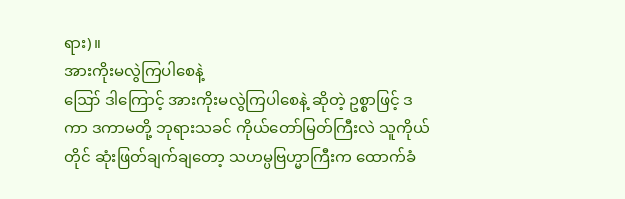ရား)။
အားကိုးမလွဲကြပါစေနဲ့
ဪ ဒါကြောင့် အားကိုးမလွဲကြပါစေနဲ့ ဆိုတဲ့ ဥစ္စာဖြင့် ဒကာ ဒကာမတို့ ဘုရားသခင် ကိုယ်တော်မြတ်ကြီးလဲ သူကိုယ်တိုင် ဆုံးဖြတ်ချက်ချတော့ သဟမ္ပဗြဟ္မာကြီးက ထောက်ခံ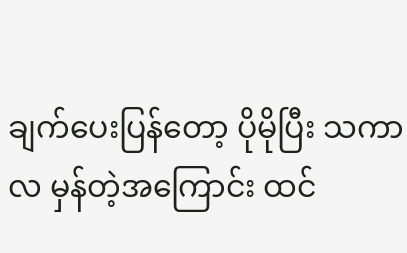ချက်ပေးပြန်တော့ ပိုမိုပြီး သကာလ မှန်တဲ့အကြောင်း ထင်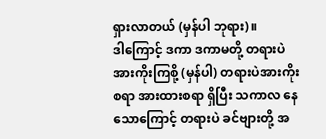ရှားလာတယ် (မှန်ပါ ဘုရား)။
ဒါကြောင့် ဒကာ ဒကာမတို့ တရားပဲအားကိုးကြစို့ (မှန်ပါ) တရားပဲအားကိုးစရာ အားထားစရာ ရှိပြီး သကာလ နေသောကြောင့် တရားပဲ ခင်ဗျားတို့ အ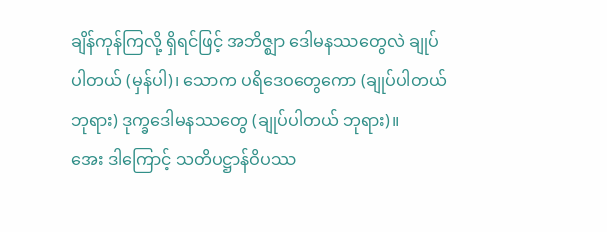ချိန်ကုန်ကြလို့ ရှိရင်ဖြင့် အဘိဇ္ဈာ ဒေါမနဿတွေလဲ ချုပ်ပါတယ် (မှန်ပါ)၊ သောက ပရိဒေဝတွေကော (ချုပ်ပါတယ် ဘုရား) ဒုက္ခဒေါမနဿတွေ (ချုပ်ပါတယ် ဘုရား)။
အေး ဒါကြောင့် သတိပဋ္ဌာန်ဝိပဿ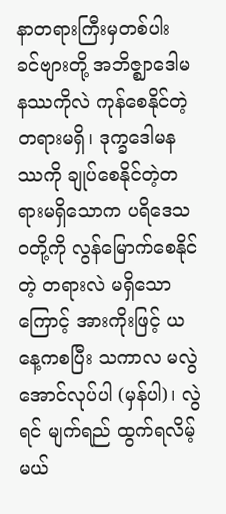နာတရားကြီးမှတစ်ပါး ခင်ဗျားတို့ အဘိဇ္ဈာဒေါမနဿကိုလဲ ကုန်စေနိုင်တဲ့ တရားမရှိ၊ ဒုက္ခဒေါမနဿကို ချုပ်စေနိုင်တဲ့တရားမရှိသောက ပရိဒေသဝတို့ကို လွန်မြောက်စေနိုင်တဲ့ တရားလဲ မရှိသောကြောင့် အားကိုးဖြင့် ယနေ့ကစပြီး သကာလ မလွဲအောင်လုပ်ပါ (မှန်ပါ)၊ လွဲရင် မျက်ရည် ထွက်ရလိမ့်မယ်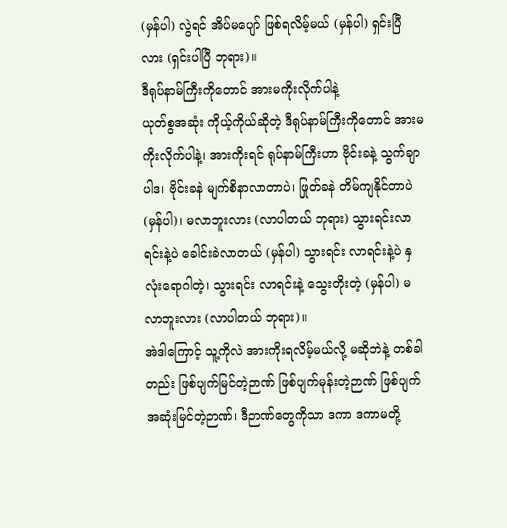(မှန်ပါ) လွဲရင် အိပ်မပျော် ဖြစ်ရလိမ့်မယ် (မှန်ပါ) ရှင်းပြီလား (ရှင်းပါပြီ ဘုရား)။
ဒီရုပ်နာမ်ကြီးကိုတောင် အားမကိုးလိုက်ပါနဲ့
ယုတ်စွအဆုံး ကိုယ့်ကိုယ်ဆိုတဲ့ ဒီရုပ်နာမ်ကြီးကိုတောင် အားမကိုးလိုက်ပါနဲ့၊ အားကိုးရင် ရုပ်နာမ်ကြီးဟာ ဗိုင်းခနဲ့ သွက်ချာပါဒ၊ ဗိုင်းခနဲ မျက်စိနာလာတာပဲ၊ ဖြုတ်ခနဲ တိမ်ကျနိုင်တာပဲ (မှန်ပါ)၊ မလာဘူးလား (လာပါတယ် ဘုရား) သွားရင်းလာရင်းနဲ့ပဲ ခေါင်းခဲလာတယ် (မှန်ပါ) သွားရင်း လာရင်းနဲ့ပဲ နှလုံးရောဂါတဲ့၊ သွားရင်း လာရင်းနဲ့ သွေးတိုးတဲ့ (မှန်ပါ) မလာဘူးလား (လာပါတယ် ဘုရား)။
အဲဒါကြောင့် သူ့ကိုလဲ အားကိုးရလိမ့်မယ်လို့ မဆိုဘဲနဲ့ တစ်ခါတည်း ဖြစ်ပျက်မြင်တဲ့ဉာဏ် ဖြစ်ပျက်မုန်းတဲ့ဉာဏ် ဖြစ်ပျက်အဆုံးမြင်တဲ့ဉာဏ်၊ ဒီဉာဏ်တွေကိုသာ ဒကာ ဒကာမတို့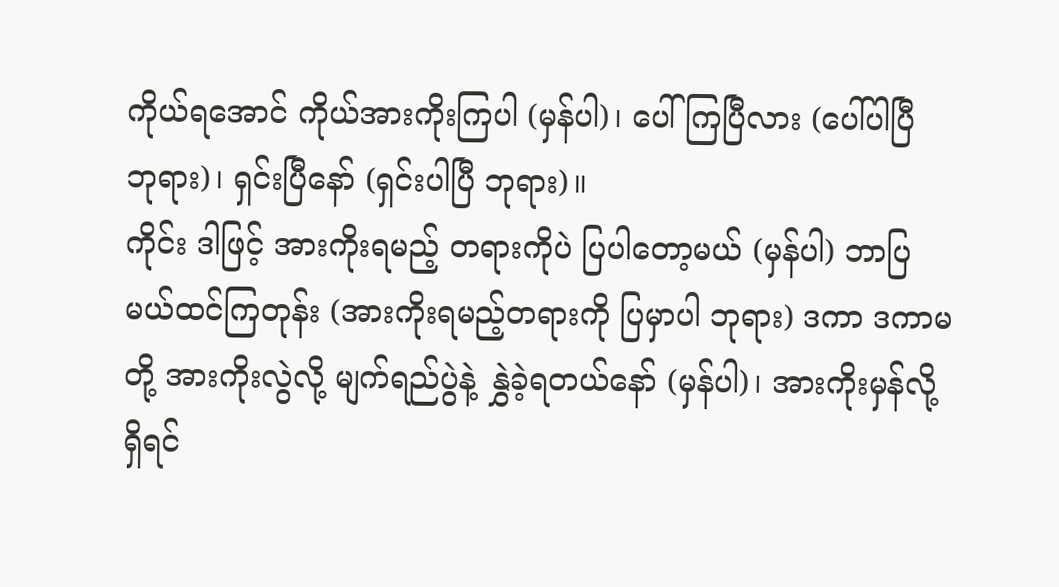ကိုယ်ရအောင် ကိုယ်အားကိုးကြပါ (မှန်ပါ)၊ ပေါ်ကြပြီလား (ပေါ်ပါပြီ ဘုရား)၊ ရှင်းပြီနော် (ရှင်းပါပြီ ဘုရား)။
ကိုင်း ဒါဖြင့် အားကိုးရမည့် တရားကိုပဲ ပြပါတော့မယ် (မှန်ပါ) ဘာပြမယ်ထင်ကြတုန်း (အားကိုးရမည့်တရားကို ပြမှာပါ ဘုရား) ဒကာ ဒကာမတို့ အားကိုးလွဲလို့ မျက်ရည်ပွဲနဲ့ နွှဲခဲ့ရတယ်နော် (မှန်ပါ)၊ အားကိုးမှန်လို့ရှိရင်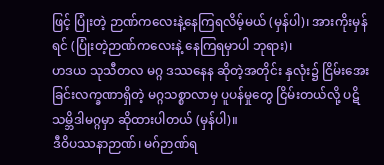ဖြင့် ပြုံးတဲ့ ဉာဏ်ကလေးနဲ့နေကြရလိမ့်မယ် (မှန်ပါ)၊ အားကိုးမှန်ရင် (ပြုံးတဲ့ဉာဏ်ကလေးနဲ့ နေကြရမှာပါ ဘုရား)၊
ဟဒယ သုသီတလ မဂ္ဂ ဒဿနေန ဆိုတဲ့အတိုင်း နှလုံး၌ ငြိမ်းအေးခြင်းလက္ခဏာရှိတဲ့ မဂ္ဂသစ္စာလာမှ ပူပန်မှုတွေ ငြိမ်းတယ်လို့ ပဋိသမ္ဘိဒါမဂ္ဂမှာ ဆိုထားပါတယ် (မှန်ပါ)။
ဒီဝိပဿနာဉာဏ်၊ မဂ်ဉာဏ်ရ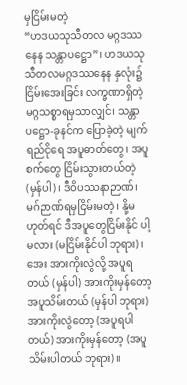မှငြိမ်းမတဲ့
“ဟဒယသုသီတလ မဂ္ဂဒဿနေန သန္တာပဋ္ဌော”၊ ဟဒယသုသီတလမဂ္ဂဒဿနေန နှလုံး၌ ငြိမ်းအေးခြင်း လက္ခဏာရှိတဲ့ မဂ္ဂသစ္စာရမှသာလျှင်၊ သန္တာပဋ္ဌော-ခုနင်က ပြောခဲ့တဲ့ မျက်ရည်ငိုရေ အပူဓာတ်တွေ၊ အပူစက်တွေ ငြိမ်းသွားတယ်တဲ့ (မှန်ပါ)၊ ဒီဝိပဿနာဉာဏ်၊ မဂ်ဉာဏ်ရမှငြိမ်းမတဲ့၊ နို့မဟုတ်ရင် ဒီအပူတွေငြိမ်းနိုင် ပါ့မလား (မငြိမ်းနိုင်ပါ ဘုရား)၊ အေး အားကိုးလွဲလို့ အပူရတယ် (မှန်ပါ) အားကိုးမှန်တော့ အပူသိမ်းတယ် (မှန်ပါ ဘုရား) အားကိုးလွဲတော့ (အပူရပါတယ်) အားကိုးမှန်တော့ (အပူသိမ်းပါတယ် ဘုရား)။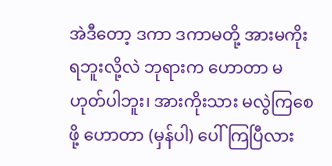အဲဒီတော့ ဒကာ ဒကာမတို့ အားမကိုးရဘူးလို့လဲ ဘုရားက ဟောတာ မဟုတ်ပါဘူး၊ အားကိုးသား မလွဲကြစေဖို့ ဟောတာ (မှန်ပါ) ပေါ်ကြပြီလား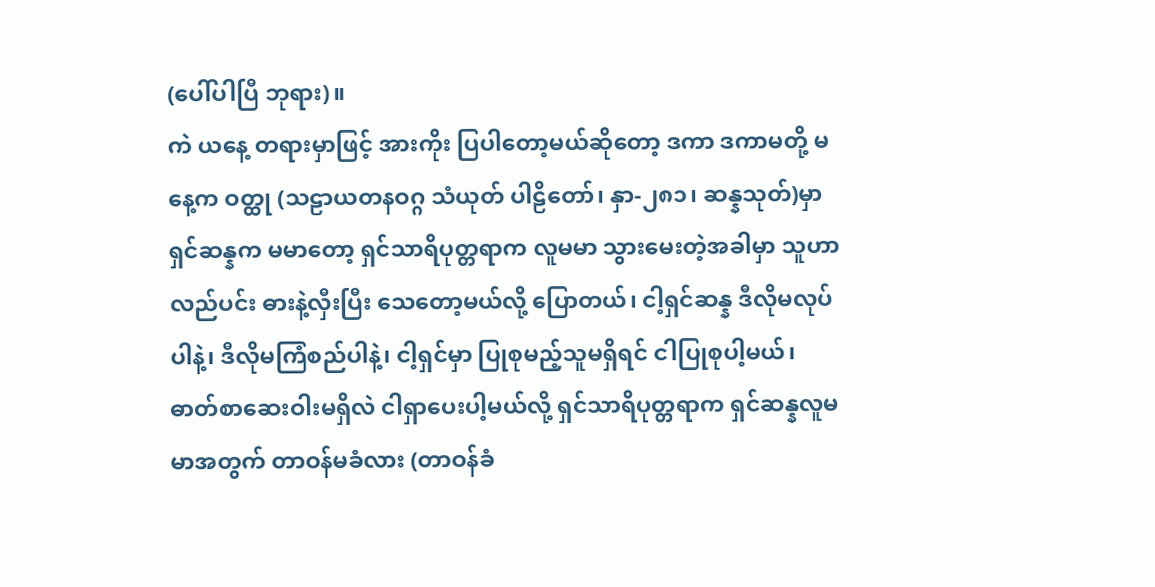(ပေါ်ပါပြီ ဘုရား)။
ကဲ ယနေ့ တရားမှာဖြင့် အားကိုး ပြပါတော့မယ်ဆိုတော့ ဒကာ ဒကာမတို့ မနေ့က ဝတ္ထု (သဠာယတနဝဂ္ဂ သံယုတ် ပါဠိတော်၊ နှာ-၂၈၁၊ ဆန္နသုတ်)မှာ ရှင်ဆန္နက မမာတော့ ရှင်သာရိပုတ္တရာက လူမမာ သွားမေးတဲ့အခါမှာ သူဟာ လည်ပင်း ဓားနဲ့လှီးပြီး သေတော့မယ်လို့ ပြောတယ်၊ ငါ့ရှင်ဆန္န ဒီလိုမလုပ်ပါနဲ့၊ ဒီလိုမကြံစည်ပါနဲ့၊ ငါ့ရှင်မှာ ပြုစုမည့်သူမရှိရင် ငါပြုစုပါ့မယ်၊ ဓာတ်စာဆေးဝါးမရှိလဲ ငါရှာပေးပါ့မယ်လို့ ရှင်သာရိပုတ္တရာက ရှင်ဆန္နလူမမာအတွက် တာဝန်မခံလား (တာဝန်ခံ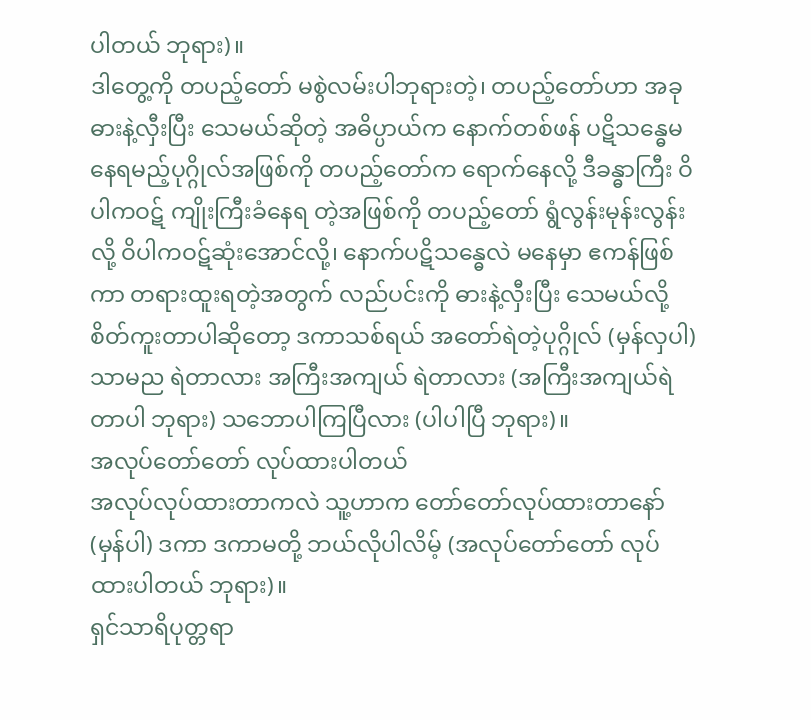ပါတယ် ဘုရား)။
ဒါတွေ့ကို တပည့်တော် မစွဲလမ်းပါဘုရားတဲ့၊ တပည့်တော်ဟာ အခု ဓားနဲ့လှီးပြီး သေမယ်ဆိုတဲ့ အဓိပ္ပာယ်က နောက်တစ်ဖန် ပဋိသန္ဓေမနေရမည့်ပုဂ္ဂိုလ်အဖြစ်ကို တပည့်တော်က ရောက်နေလို့ ဒီခန္ဓာကြီး ဝိပါကဝဋ် ကျိုးကြီးခံနေရ တဲ့အဖြစ်ကို တပည့်တော် ရွံလွန်းမုန်းလွန်းလို့ ဝိပါကဝဋ်ဆုံးအောင်လို့၊ နောက်ပဋိသန္ဓေလဲ မနေမှာ ဧကန်ဖြစ်ကာ တရားထူးရတဲ့အတွက် လည်ပင်းကို ဓားနဲ့လှီးပြီး သေမယ်လို့ စိတ်ကူးတာပါဆိုတော့ ဒကာသစ်ရယ် အတော်ရဲတဲ့ပုဂ္ဂိုလ် (မှန်လှပါ) သာမည ရဲတာလား အကြီးအကျယ် ရဲတာလား (အကြီးအကျယ်ရဲတာပါ ဘုရား) သဘောပါကြပြီလား (ပါပါပြီ ဘုရား)။
အလုပ်တော်တော် လုပ်ထားပါတယ်
အလုပ်လုပ်ထားတာကလဲ သူ့ဟာက တော်တော်လုပ်ထားတာနော် (မှန်ပါ) ဒကာ ဒကာမတို့ ဘယ်လိုပါလိမ့် (အလုပ်တော်တော် လုပ်ထားပါတယ် ဘုရား)။
ရှင်သာရိပုတ္တရာ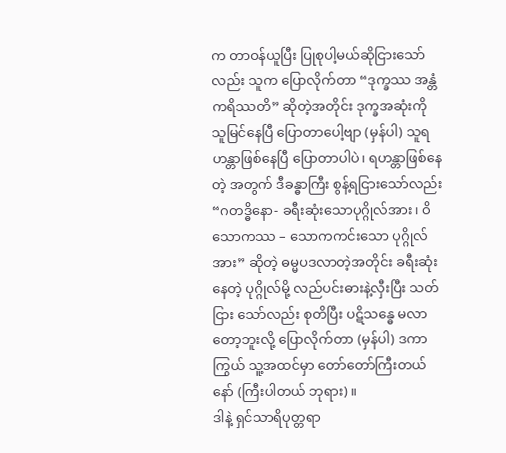က တာဝန်ယူပြီး ပြုစုပါ့မယ်ဆိုငြားသော်လည်း သူက ပြောလိုက်တာ “ဒုက္ခဿ အန္တံ ကရိဿတိ” ဆိုတဲ့အတိုင်း ဒုက္ခအဆုံးကို သူမြင်နေပြီ ပြောတာပေါ့ဗျာ (မှန်ပါ) သူရဟန္တာဖြစ်နေပြီ ပြောတာပါပဲ၊ ရဟန္တာဖြစ်နေတဲ့ အတွက် ဒီခန္ဓာကြီး စွန့်ရငြားသော်လည်း “ဂတဒ္ဓိနော- ခရီးဆုံးသောပုဂ္ဂိုလ်အား၊ ဝိသောကဿ – သောကကင်းသော ပုဂ္ဂိုလ်အား” ဆိုတဲ့ ဓမ္မပဒလာတဲ့အတိုင်း ခရီးဆုံးနေတဲ့ ပုဂ္ဂိုလ်မို့ လည်ပင်းဓားနဲ့လှီးပြီး သတ်ငြား သော်လည်း စုတိပြီး ပဋိသန္ဓေ မလာတော့ဘူးလို့ ပြောလိုက်တာ (မှန်ပါ) ဒကာကြွယ် သူ့အထင်မှာ တော်တော်ကြီးတယ်နော် (ကြီးပါတယ် ဘုရား)။
ဒါနဲ့ ရှင်သာရိပုတ္တရာ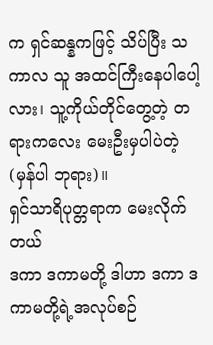က ရှင်ဆန္နကဖြင့် သိပ်ပြီး သကာလ သူ အထင်ကြီးနေပါပေါ့လား၊ သူ့ကိုယ်တိုင်တွေ့တဲ့ တရားကလေး မေးဦးမှပါပဲတဲ့ (မှန်ပါ ဘုရား)။
ရှင်သာရိပုတ္တရာက မေးလိုက်တယ်
ဒကာ ဒကာမတို့ ဒါဟာ ဒကာ ဒကာမတို့ရဲ့အလုပ်စဉ်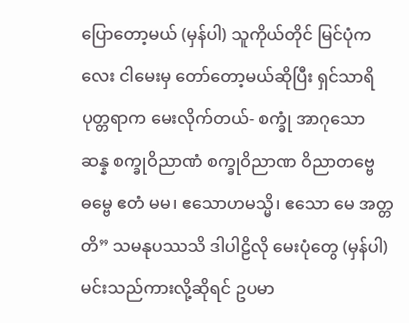ပြောတော့မယ် (မှန်ပါ) သူကိုယ်တိုင် မြင်ပုံကလေး ငါမေးမှ တော်တော့မယ်ဆိုပြီး ရှင်သာရိပုတ္တရာက မေးလိုက်တယ်- စက္ခုံ အာဂုသော ဆန္န စက္ခုဝိညာဏံ စက္ခုဝိညာဏ ဝိညာတဗ္ဗေ ဓမ္ဗေ ဧတံ မမ၊ ဧသောဟမသ္မိ၊ ဧသော မေ အတ္တတိ” သမနုပဿသိ ဒါပါဠိလို မေးပုံတွေ (မှန်ပါ) မင်းသည်ကားလို့ဆိုရင် ဥပမာ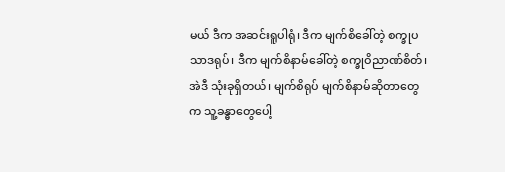မယ် ဒီက အဆင်းရူပါရုံ၊ ဒီက မျက်စိခေါ်တဲ့ စက္ခုပသာဒရုပ်၊ ဒီက မျက်စိနာမ်ခေါ်တဲ့ စက္ခုဝိညာဏ်စိတ်၊ အဲဒီ သုံးခုရှိတယ်၊ မျက်စိရုပ် မျက်စိနာမ်ဆိုတာတွေက သူ့ခန္ဓာတွေပေါ့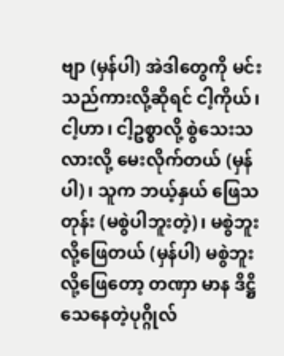ဗျာ (မှန်ပါ) အဲဒါတွေကို မင်းသည်ကားလို့ဆိုရင် ငါ့ကိုယ်၊ ငါ့ဟာ၊ ငါ့ဥစ္စာလို့ စွဲသေးသလားလို့ မေးလိုက်တယ် (မှန်ပါ)၊ သူက ဘယ့်နှယ် ဖြေသတုန်း (မစွဲပါဘူးတဲ့)၊ မစွဲဘူးလို့ဖြေတယ် (မှန်ပါ) မစွဲဘူးလို့ဖြေတော့ တဏှာ မာန ဒိဋ္ဌိသေနေတဲ့ပုဂ္ဂိုလ်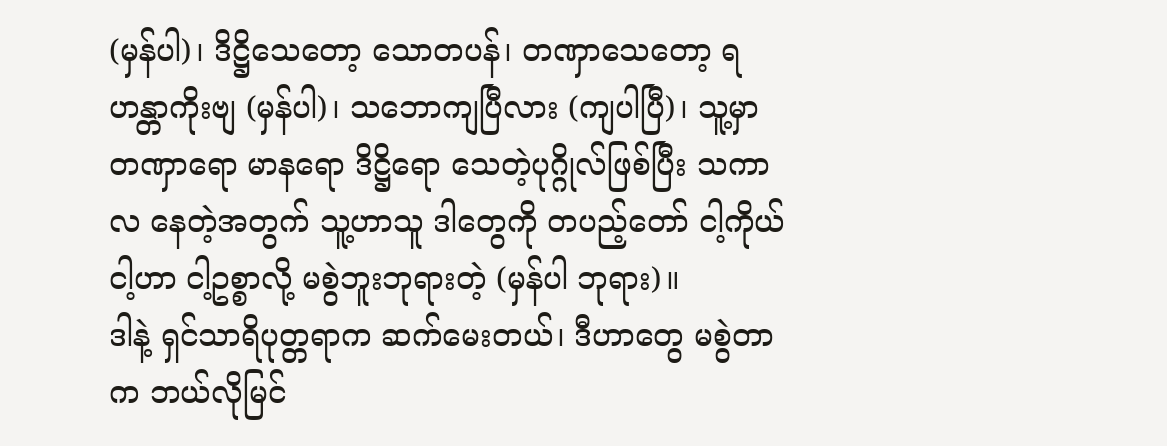(မှန်ပါ)၊ ဒိဋ္ဌိသေတော့ သောတပန်၊ တဏှာသေတော့ ရဟန္တာကိုးဗျ (မှန်ပါ)၊ သဘောကျပြီလား (ကျပါပြီ)၊ သူ့မှာ တဏှာရော မာနရော ဒိဋ္ဌိရော သေတဲ့ပုဂ္ဂိုလ်ဖြစ်ပြီး သကာလ နေတဲ့အတွက် သူ့ဟာသူ ဒါတွေကို တပည့်တော် ငါ့ကိုယ် ငါ့ဟာ ငါ့ဥစ္စာလို့ မစွဲဘူးဘုရားတဲ့ (မှန်ပါ ဘုရား)။
ဒါနဲ့ ရှင်သာရိပုတ္တရာက ဆက်မေးတယ်၊ ဒီဟာတွေ မစွဲတာက ဘယ်လိုမြင်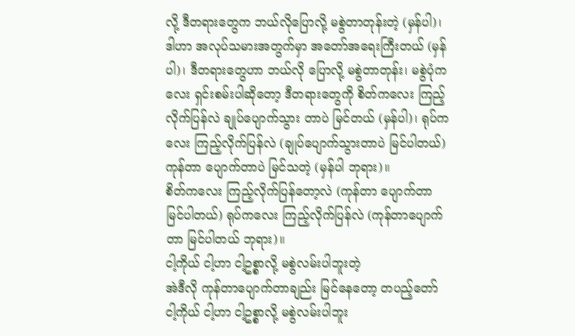လို့ ဒီတရားတွေက ဘယ်လိုပြောလို့ မစွဲတာတုန်းတဲ့ (မှန်ပါ)၊ ဒါဟာ အလုပ်သမားအတွက်မှာ အတော်အရေးကြီးတယ် (မှန်ပါ)၊ ဒီတရားတွေဟာ ဘယ်လို ပြောလို့ မစွဲတာတုန်း၊ မစွဲပုံကလေး ရှင်းစမ်းပါဆိုတော့ ဒီတရားတွေကို စိတ်ကလေး ကြည့်လိုက်ပြန်လဲ ချုပ်ပျောက်သွား တာပဲ မြင်တယ် (မှန်ပါ)၊ ရုပ်ကလေး ကြည့်လိုက်ပြန်လဲ (ချုပ်ပျောက်သွားတာပဲ မြင်ပါတယ်) ကုန်တာ ပျောက်တာပဲ မြင်သတဲ့ (မှန်ပါ ဘုရား)။
စိတ်ကလေး ကြည့်လိုက်ပြန်တော့လဲ (ကုန်တာ ပျောက်တာ မြင်ပါတယ်) ရုပ်ကလေး ကြည့်လိုက်ပြန်လဲ (ကုန်တာပျောက်တာ မြင်ပါတယ် ဘုရား)။
ငါ့ကိုယ် ငါ့ဟာ ငါ့ဥစ္စာလို့ မစွဲလမ်းပါဘူးတဲ့
အဲဒီလို ကုန်တာပျောက်တာချည်း မြင်နေတော့ တပည့်တော် ငါ့ကိုယ် ငါ့ဟာ ငါ့ဥစ္စာလို့ မစွဲလမ်းပါဘူး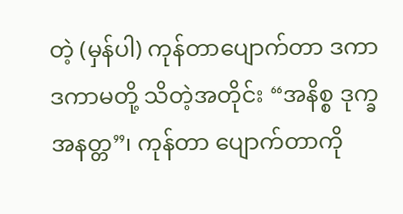တဲ့ (မှန်ပါ) ကုန်တာပျောက်တာ ဒကာ ဒကာမတို့ သိတဲ့အတိုင်း “အနိစ္စ ဒုက္ခ အနတ္တ”၊ ကုန်တာ ပျောက်တာကို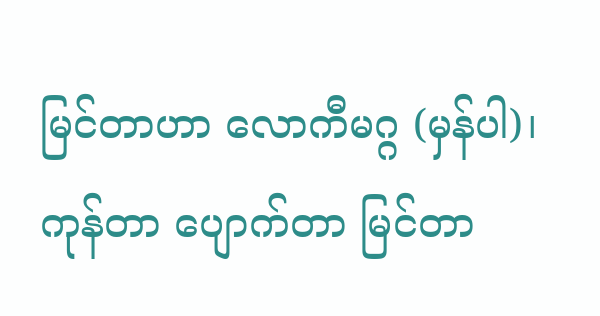မြင်တာဟာ လောကီမဂ္ဂ (မှန်ပါ)၊ ကုန်တာ ပျောက်တာ မြင်တာ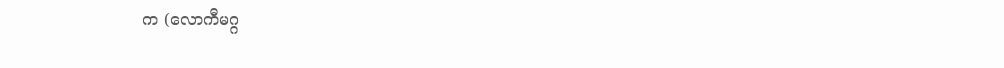က (လောကီမဂ္ဂ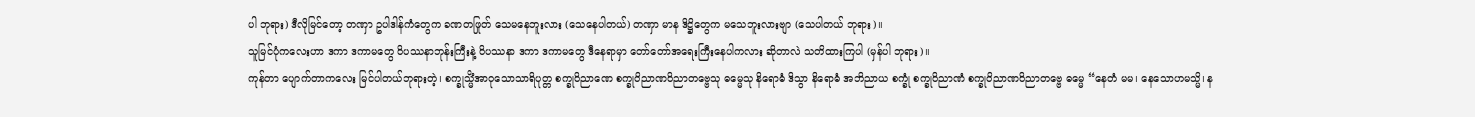ပါ ဘုရား) ဒီလိုမြင်တော့ တဏှာ ဥပါဒါန်ကံတွေက ခဏတဖြုတ် သေမနေဘူးလား (သေနေပါတယ်) တဏှာ မာန ဒိဋ္ဌိတွေက မသေဘူးလားဗျာ (သေပါတယ် ဘုရား)။
သူမြင်ပုံကလေးဟာ ဒကာ ဒကာမတွေ ဝိပဿနာဘုန်းကြီးနဲ့ ဝိပဿနာ ဒကာ ဒကာမတွေ ဒီနေရာမှာ တော်တော်အရေးကြီးနေပါကလား ဆိုတာလဲ သတိထားကြပါ (မှန်ပါ ဘုရား)။
ကုန်တာ ပျောက်တာကလေး မြင်ပါတယ်ဘုရားတဲ့၊ စက္ခုသ္မိံအာဝုသောသာရိပုတ္တ စက္ခုဝိညာဏေ စက္ခုဝိညာဏဝိညာတဗ္ဗေသု ဓမ္မေသု နိရောဓံ ဒိသွာ နိရောဓံ အဘိညာယ စက္ခုံ စက္ခုဝိညာဏံ စက္ခုဝိညာဏဝိညာတဗ္ဗေ ဓမ္မေ “နေတံ မမ၊ နေသောဟမသ္မိ၊ န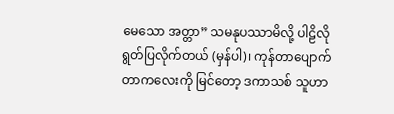မေသော အတ္တာ” သမနုပဿာမိလို့ ပါဠိလို ရွတ်ပြလိုက်တယ် (မှန်ပါ)၊ ကုန်တာပျောက်တာကလေးကို မြင်တော့ ဒကာသစ် သူဟာ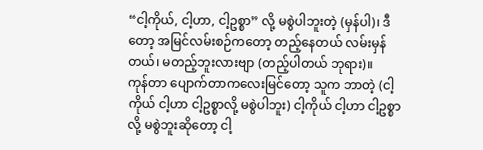“ငါ့ကိုယ်, ငါ့ဟာ, ငါ့ဥစ္စာ” လို့ မစွဲပါဘူးတဲ့ (မှန်ပါ)၊ ဒီတော့ အမြင်လမ်းစဉ်ကတော့ တည့်နေတယ် လမ်းမှန်တယ်၊ မတည့်ဘူးလားဗျာ (တည့်ပါတယ် ဘုရား)။
ကုန်တာ ပျောက်တာကလေးမြင်တော့ သူက ဘာတဲ့ (ငါ့ကိုယ် ငါ့ဟာ ငါ့ဥစ္စာလို့ မစွဲပါဘူး) ငါ့ကိုယ် ငါ့ဟာ ငါ့ဥစ္စာလို့ မစွဲဘူးဆိုတော့ ငါ့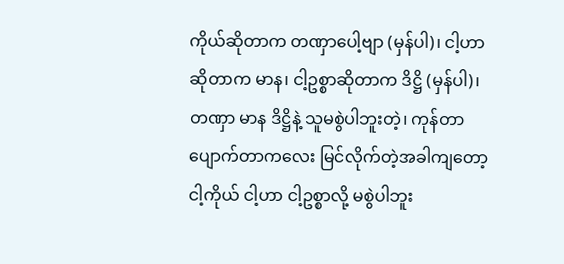ကိုယ်ဆိုတာက တဏှာပေါ့ဗျာ (မှန်ပါ)၊ ငါ့ဟာဆိုတာက မာန၊ ငါ့ဥစ္စာဆိုတာက ဒိဋ္ဌိ (မှန်ပါ)၊ တဏှာ မာန ဒိဋ္ဌိနဲ့ သူမစွဲပါဘူးတဲ့၊ ကုန်တာ ပျောက်တာကလေး မြင်လိုက်တဲ့အခါကျတော့ ငါ့ကိုယ် ငါ့ဟာ ငါ့ဥစ္စာလို့ မစွဲပါဘူး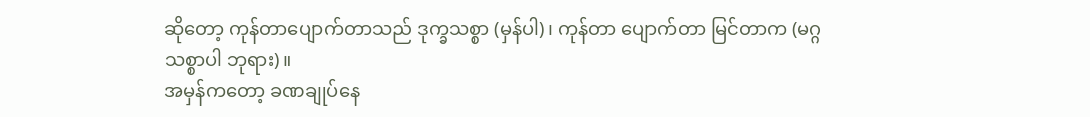ဆိုတော့ ကုန်တာပျောက်တာသည် ဒုက္ခသစ္စာ (မှန်ပါ)၊ ကုန်တာ ပျောက်တာ မြင်တာက (မဂ္ဂသစ္စာပါ ဘုရား)။
အမှန်ကတော့ ခဏချုပ်နေ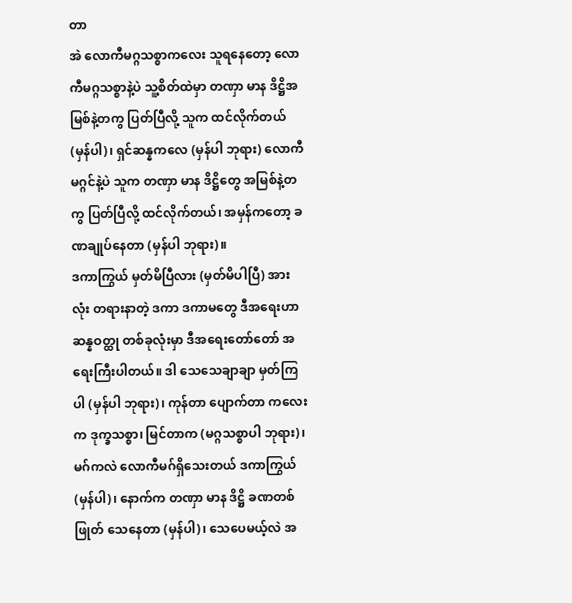တာ
အဲ လောကီမဂ္ဂသစ္စာကလေး သူရနေတော့ လောကီမဂ္ဂသစ္စာနဲ့ပဲ သူ့စိတ်ထဲမှာ တဏှာ မာန ဒိဋ္ဌိအမြစ်နဲ့တကွ ပြတ်ပြီလို့ သူက ထင်လိုက်တယ် (မှန်ပါ)၊ ရှင်ဆန္နကလေ (မှန်ပါ ဘုရား) လောကီမဂ္ဂင်နဲ့ပဲ သူက တဏှာ မာန ဒိဋ္ဌိတွေ အမြစ်နဲ့တကွ ပြတ်ပြီလို့ ထင်လိုက်တယ်၊ အမှန်ကတော့ ခဏချုပ်နေတာ (မှန်ပါ ဘုရား)။
ဒကာကြွယ် မှတ်မိပြီလား (မှတ်မိပါပြီ) အားလုံး တရားနာတဲ့ ဒကာ ဒကာမတွေ ဒီအရေးဟာ ဆန္နဝတ္ထု တစ်ခုလုံးမှာ ဒီအရေးတော်တော် အရေးကြီးပါတယ်။ ဒါ သေသေချာချာ မှတ်ကြပါ (မှန်ပါ ဘုရား)၊ ကုန်တာ ပျောက်တာ ကလေးက ဒုက္ခသစ္စာ၊ မြင်တာက (မဂ္ဂသစ္စာပါ ဘုရား)၊ မဂ်ကလဲ လောကီမဂ်ရှိသေးတယ် ဒကာကြွယ် (မှန်ပါ)၊ နောက်က တဏှာ မာန ဒိဋ္ဌိ ခဏတစ်ဖြုတ် သေနေတာ (မှန်ပါ)၊ သေပေမယ့်လဲ အ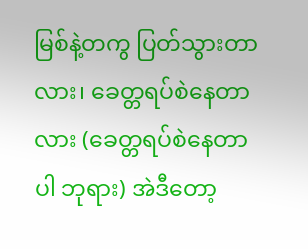မြစ်နဲ့တကွ ပြတ်သွားတာလား၊ ခေတ္တရပ်စဲနေတာလား (ခေတ္တရပ်စဲနေတာပါ ဘုရား) အဲဒီတော့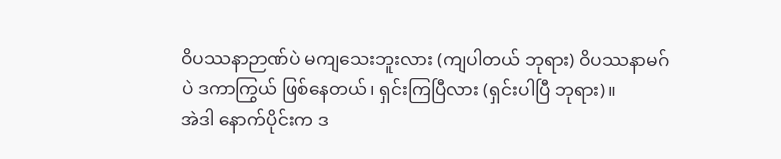ဝိပဿနာဉာဏ်ပဲ မကျသေးဘူးလား (ကျပါတယ် ဘုရား) ဝိပဿနာမဂ်ပဲ ဒကာကြွယ် ဖြစ်နေတယ်၊ ရှင်းကြပြီလား (ရှင်းပါပြီ ဘုရား)။
အဲဒါ နောက်ပိုင်းက ဒ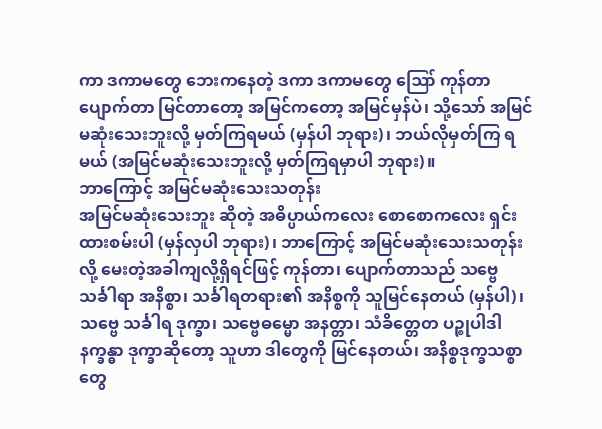ကာ ဒကာမတွေ ဘေးကနေတဲ့ ဒကာ ဒကာမတွေ ဪ ကုန်တာပျောက်တာ မြင်တာတော့ အမြင်ကတော့ အမြင်မှန်ပဲ၊ သို့သော် အမြင်မဆုံးသေးဘူးလို့ မှတ်ကြရမယ် (မှန်ပါ ဘုရား)၊ ဘယ်လိုမှတ်ကြ ရမယ် (အမြင်မဆုံးသေးဘူးလို့ မှတ်ကြရမှာပါ ဘုရား)။
ဘာကြောင့် အမြင်မဆုံးသေးသတုန်း
အမြင်မဆုံးသေးဘူး ဆိုတဲ့ အဓိပ္ပာယ်ကလေး စောစောကလေး ရှင်းထားစမ်းပါ (မှန်လှပါ ဘုရား)၊ ဘာကြောင့် အမြင်မဆုံးသေးသတုန်းလို့ မေးတဲ့အခါကျလို့ရှိရင်ဖြင့် ကုန်တာ၊ ပျောက်တာသည် သဗ္ဗေ သင်္ခါရာ အနိစ္စာ၊ သင်္ခါရတရား၏ အနိစ္စကို သူမြင်နေတယ် (မှန်ပါ)၊ သဗ္ဗေ သင်္ခါရ ဒုက္ခာ၊ သဗ္ဗေဓမ္မော အနတ္တာ၊ သံခိတ္တေတ ပဉ္စုပါဒါနက္ခန္ဓာ ဒုက္ခာဆိုတော့ သူဟာ ဒါတွေကို မြင်နေတယ်၊ အနိစ္စဒုက္ခသစ္စာတွေ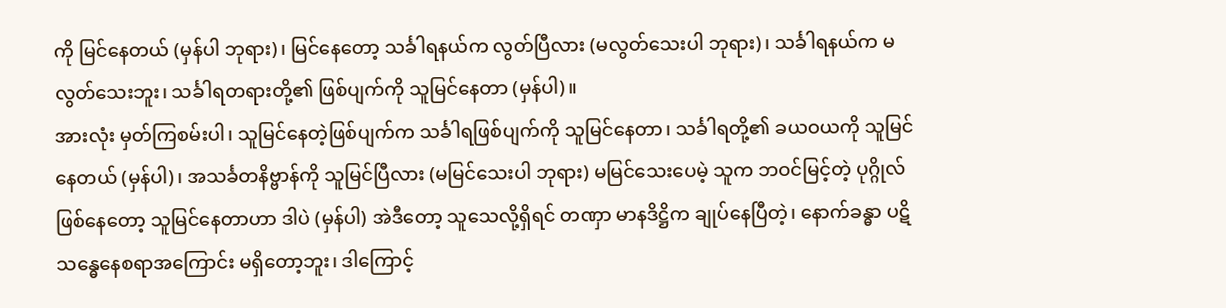ကို မြင်နေတယ် (မှန်ပါ ဘုရား)၊ မြင်နေတော့ သင်္ခါရနယ်က လွတ်ပြီလား (မလွတ်သေးပါ ဘုရား)၊ သင်္ခါရနယ်က မလွတ်သေးဘူး၊ သင်္ခါရတရားတို့၏ ဖြစ်ပျက်ကို သူမြင်နေတာ (မှန်ပါ)။
အားလုံး မှတ်ကြစမ်းပါ၊ သူမြင်နေတဲ့ဖြစ်ပျက်က သင်္ခါရဖြစ်ပျက်ကို သူမြင်နေတာ၊ သင်္ခါရတို့၏ ခယဝယကို သူမြင်နေတယ် (မှန်ပါ)၊ အသင်္ခတနိဗ္ဗာန်ကို သူမြင်ပြီလား (မမြင်သေးပါ ဘုရား) မမြင်သေးပေမဲ့ သူက ဘဝင်မြင့်တဲ့ ပုဂ္ဂိုလ်ဖြစ်နေတော့ သူမြင်နေတာဟာ ဒါပဲ (မှန်ပါ) အဲဒီတော့ သူသေလို့ရှိရင် တဏှာ မာနဒိဋ္ဌိက ချုပ်နေပြီတဲ့၊ နောက်ခန္ဓာ ပဋိသန္ဓေနေစရာအကြောင်း မရှိတော့ဘူး၊ ဒါကြောင့်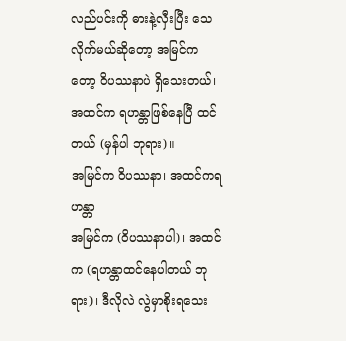လည်ပင်းကို ဓားနဲ့လှီးပြီး သေလိုက်မယ်ဆိုတော့ အမြင်ကတော့ ဝိပဿနာပဲ ရှိသေးတယ်၊ အထင်က ရဟန္တာဖြစ်နေပြီ ထင်တယ် (မှန်ပါ ဘုရား)။
အမြင်က ဝိပဿနာ၊ အထင်ကရဟန္တာ
အမြင်က (ဝိပဿနာပါ)၊ အထင်က (ရဟန္တာထင်နေပါတယ် ဘုရား)၊ ဒီလိုလဲ လွဲမှာစိုးရသေး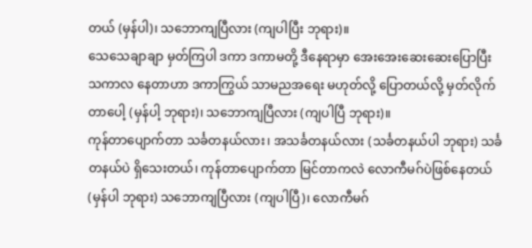တယ် (မှန်ပါ)၊ သဘောကျပြီလား (ကျပါပြီး ဘုရား)။
သေသေချာချာ မှတ်ကြပါ ဒကာ ဒကာမတို့ ဒီနေရာမှာ အေးအေးဆေးဆေးပြောပြီး သကာလ နေတာဟာ ဒကာကြွယ် သာမညအရေး မဟုတ်လို့ ပြောတယ်လို့ မှတ်လိုက်တာပေါ့ (မှန်ပါ့ ဘုရား)၊ သဘောကျပြီလား (ကျပါပြီ ဘုရား)။
ကုန်တာပျောက်တာ သင်္ခတနယ်လား၊ အသင်္ခတနယ်လား (သင်္ခတနယ်ပါ ဘုရား) သင်္ခတနယ်ပဲ ရှိသေးတယ်၊ ကုန်တာပျောက်တာ မြင်တာကလဲ လောကီမဂ်ပဲဖြစ်နေတယ် (မှန်ပါ ဘုရား) သဘောကျပြီလား (ကျပါပြီ)၊ လောကီမဂ်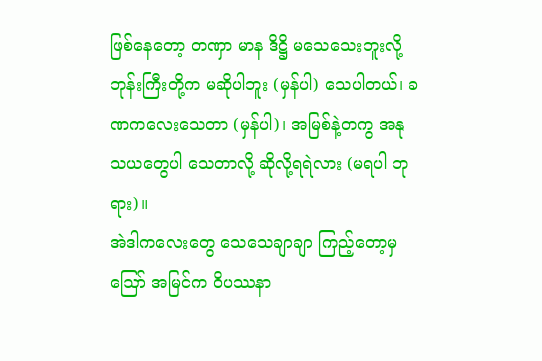ဖြစ်နေတော့ တဏှာ မာန ဒိဋ္ဌိ မသေသေးဘူးလို့ ဘုန်းကြီးတို့က မဆိုပါဘူး (မှန်ပါ) သေပါတယ်၊ ခဏကလေးသေတာ (မှန်ပါ)၊ အမြစ်နဲ့တကွ အနုသယတွေပါ သေတာလို့ ဆိုလို့ရရဲလား (မရပါ ဘုရား)။
အဲဒါကလေးတွေ သေသေချာချာ ကြည့်တော့မှ ဪ အမြင်က ဝိပဿနာ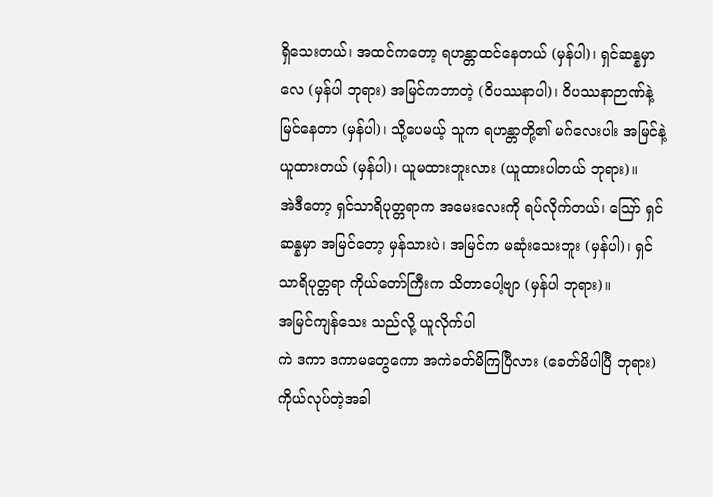ရှိသေးတယ်၊ အထင်ကတော့ ရဟန္တာထင်နေတယ် (မှန်ပါ)၊ ရှင်ဆန္နမှာလေ (မှန်ပါ ဘုရား) အမြင်ကဘာတဲ့ (ဝိပဿနာပါ)၊ ဝိပဿနာဉာဏ်နဲ့ မြင်နေတာ (မှန်ပါ)၊ သို့ပေမယ့် သူက ရဟန္တာတို့၏ မဂ်လေးပါး အမြင်နဲ့ ယူထားတယ် (မှန်ပါ)၊ ယူမထားဘူးလား (ယူထားပါတယ် ဘုရား)။
အဲဒီတော့ ရှင်သာရိပုတ္တရာက အမေးလေးကို ရပ်လိုက်တယ်၊ ဪ ရှင်ဆန္နမှာ အမြင်တော့ မှန်သားပဲ၊ အမြင်က မဆုံးသေးဘူး (မှန်ပါ)၊ ရှင်သာရိပုတ္တရာ ကိုယ်တော်ကြီးက သိတာပေါ့ဗျာ (မှန်ပါ ဘုရား)။
အမြင်ကျန်သေး သည်လို့ ယူလိုက်ပါ
ကဲ ဒကာ ဒကာမတွေကော အကဲခတ်မိကြပြီလား (ခေတ်မိပါပြီ ဘုရား) ကိုယ်လုပ်တဲ့အခါ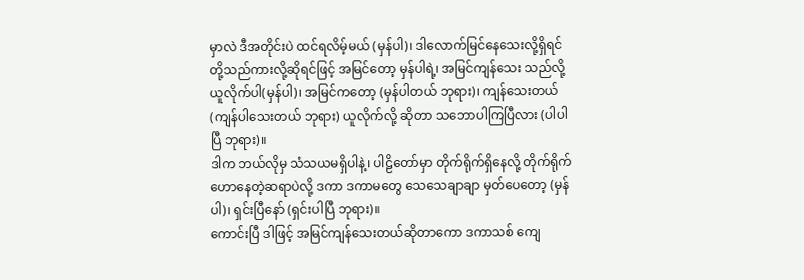မှာလဲ ဒီအတိုင်းပဲ ထင်ရလိမ့်မယ် (မှန်ပါ)၊ ဒါလောက်မြင်နေသေးလို့ရှိရင် တို့သည်ကားလို့ဆိုရင်ဖြင့် အမြင်တော့ မှန်ပါရဲ့၊ အမြင်ကျန်သေး သည်လို့ ယူလိုက်ပါ(မှန်ပါ)၊ အမြင်ကတော့ (မှန်ပါတယ် ဘုရား)၊ ကျန်သေးတယ် (ကျန်ပါသေးတယ် ဘုရား) ယူလိုက်လို့ ဆိုတာ သဘောပါကြပြီလား (ပါပါပြီ ဘုရား)။
ဒါက ဘယ်လိုမှ သံသယမရှိပါနဲ့၊ ပါဠိတော်မှာ တိုက်ရိုက်ရှိနေလို့ တိုက်ရိုက်ဟောနေတဲ့ဆရာပဲလို့ ဒကာ ဒကာမတွေ သေသေချာချာ မှတ်ပေတော့ (မှန်ပါ)၊ ရှင်းပြီနော် (ရှင်းပါပြီ ဘုရား)။
ကောင်းပြီ ဒါဖြင့် အမြင်ကျန်သေးတယ်ဆိုတာကော ဒကာသစ် ကျေ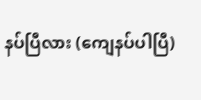နပ်ပြီလား (ကျေနပ်ပါပြီ)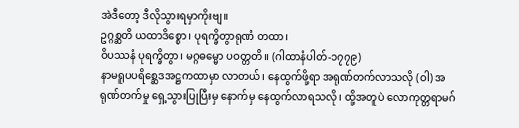အဲဒီတော့ ဒီလိုသွားရမှာကိုးဗျ။
ဥဂ္ဂစ္ဆတိ ယထာဒိစ္စော၊ ပုရက္ခိတွာရုဏံ တထာ၊
ဝိပဿနံ ပုရက္ခိတွာ၊ မဂ္ဂဓမ္မော ပဝတ္တတိ။ (ဂါထာနံပါတ်-၁၇၇၉)
နာမရူပပရိစ္ဆေဒအဋ္ဌကထာမှာ လာတယ်၊ နေထွက်ဖို့ရာ အရုဏ်တက်လာသလို (ဝါ) အရုဏ်တက်မှု ရှေ့သွားပြုပြီးမှ နောက်မှ နေထွက်လာရသလို၊ ထို့အတူပဲ လောကုတ္တရာမဂ်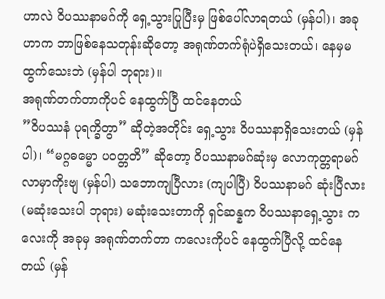ဟာလဲ ဝိပဿနာမဂ်ကို ရှေ့သွားပြုပြီးမှ ဖြစ်ပေါ်လာရတယ် (မှန်ပါ)၊ အခုဟာက ဘာဖြစ်နေသတုန်းဆိုတော့ အရုဏ်တက်ရုံပဲရှိသေးတယ်၊ နေမှမထွက်သေးဘဲ (မှန်ပါ ဘုရား)။
အရုဏ်တက်တာကိုပင် နေထွက်ပြီ ထင်နေတယ်
”ဝိပဿနံ ပုရက္ခိတွာ” ဆိုတဲ့အတိုင်း ရှေ့သွား ဝိပဿနာရှိသေးတယ် (မှန်ပါ)၊ “မဂ္ဂဓမ္မော ပဝတ္တတိ” ဆိုတော့ ဝိပဿနာမဂ်ဆုံးမှ လောကုတ္တရာမဂ်လာမှာကိုးဗျ (မှန်ပါ) သဘောကျပြီလား (ကျပါပြီ) ဝိပဿနာမဂ် ဆုံးပြီလား (မဆုံးသေးပါ ဘုရား) မဆုံးသေးတာကို ရှင်ဆန္နက ဝိပဿနာရှေ့သွား ကလေးကို အခုမှ အရုဏ်တက်တာ ကလေးကိုပင် နေထွက်ပြီလို့ ထင်နေတယ် (မှန်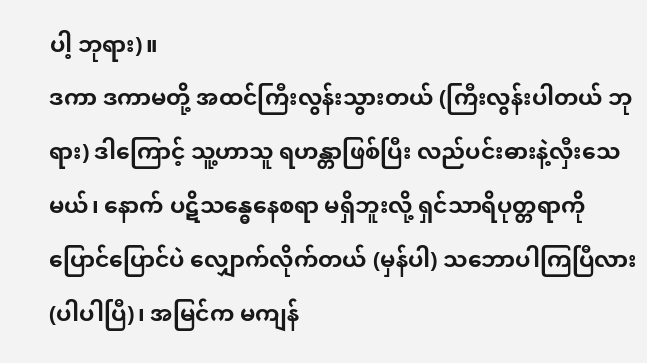ပါ့ ဘုရား)။
ဒကာ ဒကာမတို့ အထင်ကြီးလွန်းသွားတယ် (ကြီးလွန်းပါတယ် ဘုရား) ဒါကြောင့် သူ့ဟာသူ ရဟန္တာဖြစ်ပြီး လည်ပင်းဓားနဲ့လှီးသေမယ်၊ နောက် ပဋိသန္ဓေနေစရာ မရှိဘူးလို့ ရှင်သာရိပုတ္တရာကို ပြောင်ပြောင်ပဲ လျှောက်လိုက်တယ် (မှန်ပါ) သဘောပါကြပြီလား (ပါပါပြီ)၊ အမြင်က မကျန်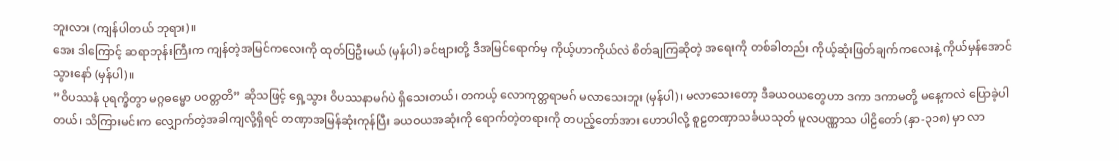ဘူးလား (ကျန်ပါတယ် ဘုရား)။
အေး ဒါကြောင့် ဆရာဘုန်းကြီးက ကျန်တဲ့အမြင်ကလေးကို ထုတ်ပြဦးမယ် (မှန်ပါ) ခင်ဗျားတို့ ဒီအမြင်ရောက်မှ ကိုယ့်ဟာကိုယ်လဲ စိတ်ချကြဆိုတဲ့ အရေးကို တစ်ခါတည်း ကိုယ့်ဆုံးဖြတ်ချက်ကလေးနဲ့ ကိုယ်မှန်အောင်သွားနော် (မှန်ပါ)။
”ဝိပဿနံ ပုရက္ခိတွာ မဂ္ဂဓမ္မော ပဝတ္တတိ” ဆိုသဖြင့် ရှေ့သွား ဝိပဿနာမဂ်ပဲ ရှိသေးတယ်၊ တကယ့် လောကုတ္တရာမဂ် မလာသေးဘူး (မှန်ပါ)၊ မလာသေးတော့ ဒီခယဝယတွေဟာ ဒကာ ဒကာမတို့ မနေ့ကလဲ ပြောခဲ့ပါ တယ်၊ သိကြားမင်းက လျှောက်တဲ့အခါကျလို့ရှိရင် တဏှာအမြန်ဆုံးကုန်ပြီး ခယဝယအဆုံးကို ရောက်တဲ့တရားကို တပည့်တော်အား ဟောပါလို့ စူဠတဏှာသင်္ခယသုတ် မူလပဏ္ဏာသ ပါဠိတော် (နှာ-၃၁၈) မှာ လာ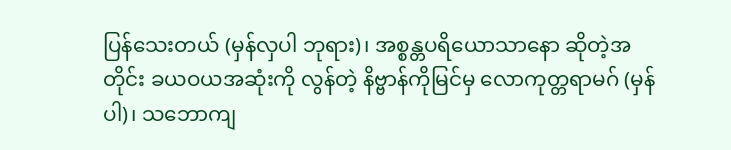ပြန်သေးတယ် (မှန်လှပါ ဘုရား)၊ အစ္စန္တပရိယောသာနော ဆိုတဲ့အတိုင်း ခယဝယအဆုံးကို လွန်တဲ့ နိဗ္ဗာန်ကိုမြင်မှ လောကုတ္တရာမဂ် (မှန်ပါ)၊ သဘောကျ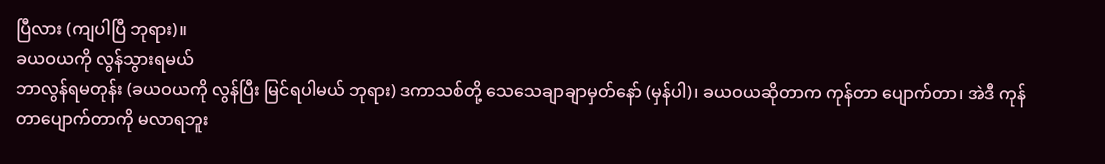ပြီလား (ကျပါပြီ ဘုရား)။
ခယဝယကို လွန်သွားရမယ်
ဘာလွန်ရမတုန်း (ခယဝယကို လွန်ပြီး မြင်ရပါမယ် ဘုရား) ဒကာသစ်တို့ သေသေချာချာမှတ်နော် (မှန်ပါ)၊ ခယဝယဆိုတာက ကုန်တာ ပျောက်တာ၊ အဲဒီ ကုန်တာပျောက်တာကို မလာရဘူး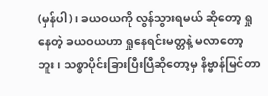(မှန်ပါ)၊ ခယဝယကို လွန်သွားရမယ် ဆိုတော့ ရှုနေတဲ့ ခယဝယဟာ ရှုနေရင်းမတ္တနဲ့ မလာတော့ဘူး၊ သစ္စာပိုင်းခြားပြီးပြီဆိုတော့မှ နိဗ္ဗာန်မြင်တာ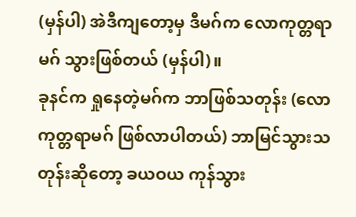(မှန်ပါ) အဲဒီကျတော့မှ ဒီမဂ်က လောကုတ္တရာမဂ် သွားဖြစ်တယ် (မှန်ပါ)။
ခုနင်က ရှုနေတဲ့မဂ်က ဘာဖြစ်သတုန်း (လောကုတ္တရာမဂ် ဖြစ်လာပါတယ်) ဘာမြင်သွားသတုန်းဆိုတော့ ခယဝယ ကုန်သွား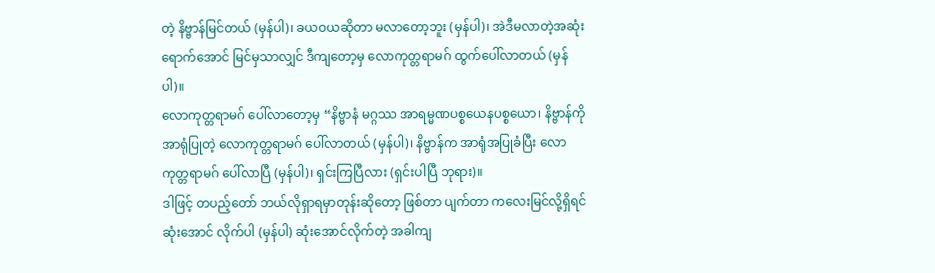တဲ့ နိဗ္ဗာန်မြင်တယ် (မှန်ပါ)၊ ခယဝယဆိုတာ မလာတော့ဘူး (မှန်ပါ)၊ အဲဒီမလာတဲ့အဆုံး ရောက်အောင် မြင်မှသာလျှင် ဒီကျတော့မှ လောကုတ္တရာမဂ် ထွက်ပေါ်လာတယ် (မှန်ပါ)။
လောကုတ္တရာမဂ် ပေါ်လာတော့မှ “နိဗ္ဗာနံ မဂ္ဂဿ အာရမ္မဏပစ္စယေနပစ္စယော၊ နိဗ္ဗာန်ကို အာရုံပြုတဲ့ လောကုတ္တရာမဂ် ပေါ်လာတယ် (မှန်ပါ)၊ နိဗ္ဗာန်က အာရုံအပြုခံပြီး လောကုတ္တရာမဂ် ပေါ်လာပြီ (မှန်ပါ)၊ ရှင်းကြပြီလား (ရှင်းပါပြီ ဘုရား)။
ဒါဖြင့် တပည့်တော် ဘယ်လိုရှာရမှာတုန်းဆိုတော့ ဖြစ်တာ ပျက်တာ ကလေးမြင်လို့ရှိရင် ဆုံးအောင် လိုက်ပါ (မှန်ပါ) ဆုံးအောင်လိုက်တဲ့ အခါကျ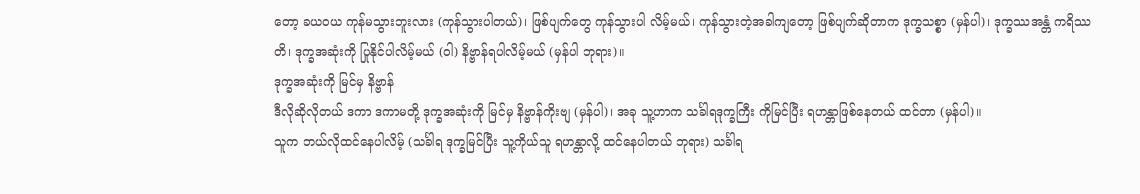တော့ ခယဝယ ကုန်မသွားဘူးလား (ကုန်သွားပါတယ်)၊ ဖြစ်ပျက်တွေ ကုန်သွားပါ လိမ့်မယ်၊ ကုန်သွားတဲ့အခါကျတော့ ဖြစ်ပျက်ဆိုတာက ဒုက္ခသစ္စာ (မှန်ပါ)၊ ဒုက္ခဿအန္တံ ကရိဿတိ၊ ဒုက္ခအဆုံးကို ပြုနိုင်ပါလိမ့်မယ် (ဝါ) နိဗ္ဗာန်ရပါလိမ့်မယ် (မှန်ပါ ဘုရား)။
ဒုက္ခအဆုံးကို မြင်မှ နိဗ္ဗာန်
ဒီလိုဆိုလိုတယ် ဒကာ ဒကာမတို့ ဒုက္ခအဆုံးကို မြင်မှ နိဗ္ဗာန်ကိုးဗျ (မှန်ပါ)၊ အခု သူ့ဟာက သင်္ခါရဒုက္ခကြီး ကိုမြင်ပြီး ရဟန္တာဖြစ်နေတယ် ထင်တာ (မှန်ပါ)။
သူက ဘယ်လိုထင်နေပါလိမ့် (သင်္ခါရ ဒုက္ခမြင်ပြီး သူ့ကိုယ်သူ ရဟန္တာလို့ ထင်နေပါတယ် ဘုရား) သင်္ခါရ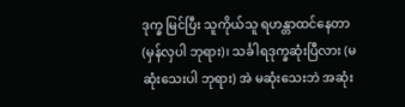ဒုက္ခ မြင်ပြီး သူကိုယ်သူ ရဟန္တာထင်နေတာ (မှန်လှပါ ဘုရား)၊ သင်္ခါရဒုက္ခဆုံးပြီလား (မဆုံးသေးပါ ဘုရား) အဲ မဆုံးသေးဘဲ အဆုံး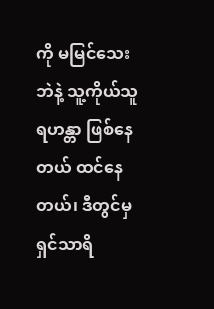ကို မမြင်သေးဘဲနဲ့ သူ့ကိုယ်သူ ရဟန္တာ ဖြစ်နေတယ် ထင်နေတယ်၊ ဒီတွင်မှ ရှင်သာရိ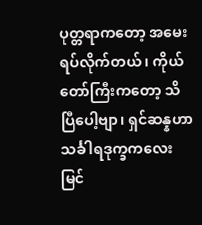ပုတ္တရာကတော့ အမေးရပ်လိုက်တယ်၊ ကိုယ်တော်ကြီးကတော့ သိပြီပေါ့ဗျာ၊ ရှင်ဆန္နဟာ သင်္ခါရဒုက္ခကလေး မြင်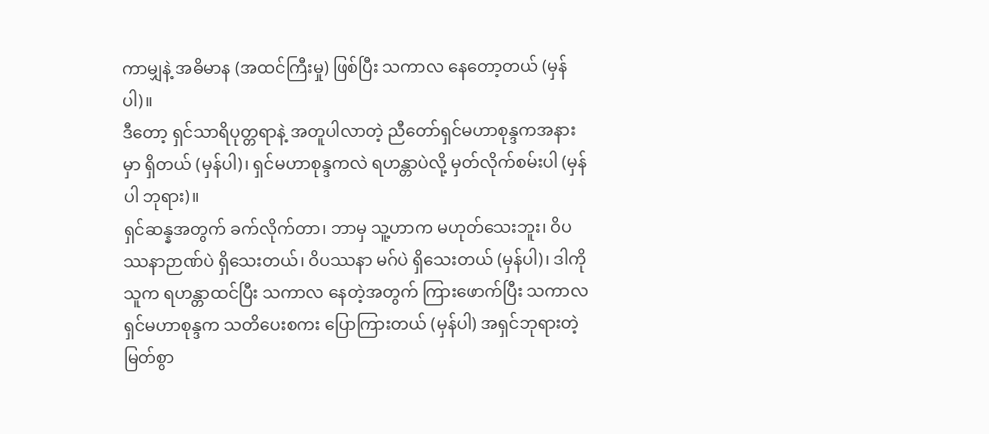ကာမျှနဲ့ အဓိမာန (အထင်ကြီးမှု) ဖြစ်ပြီး သကာလ နေတော့တယ် (မှန်ပါ)။
ဒီတော့ ရှင်သာရိပုတ္တရာနဲ့ အတူပါလာတဲ့ ညီတော်ရှင်မဟာစုန္ဒကအနားမှာ ရှိတယ် (မှန်ပါ)၊ ရှင်မဟာစုန္ဒကလဲ ရဟန္တာပဲလို့ မှတ်လိုက်စမ်းပါ (မှန်ပါ ဘုရား)။
ရှင်ဆန္နအတွက် ခက်လိုက်တာ၊ ဘာမှ သူ့ဟာက မဟုတ်သေးဘူး၊ ဝိပဿနာဉာဏ်ပဲ ရှိသေးတယ်၊ ဝိပဿနာ မဂ်ပဲ ရှိသေးတယ် (မှန်ပါ)၊ ဒါကို သူက ရဟန္တာထင်ပြီး သကာလ နေတဲ့အတွက် ကြားဖောက်ပြီး သကာလ ရှင်မဟာစုန္ဒက သတိပေးစကး ပြောကြားတယ် (မှန်ပါ) အရှင်ဘုရားတဲ့ မြတ်စွာ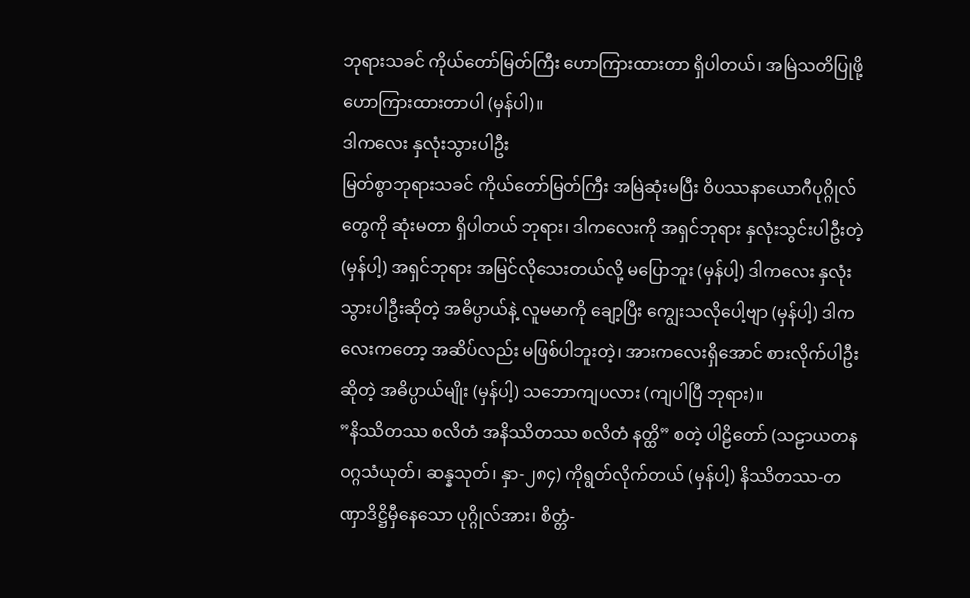ဘုရားသခင် ကိုယ်တော်မြတ်ကြီး ဟောကြားထားတာ ရှိပါတယ်၊ အမြဲသတိပြုဖို့ ဟောကြားထားတာပါ (မှန်ပါ)။
ဒါကလေး နှလုံးသွားပါဦး
မြတ်စွာဘုရားသခင် ကိုယ်တော်မြတ်ကြီး အမြဲဆုံးမပြီး ဝိပဿနာယောဂီပုဂ္ဂိုလ်တွေကို ဆုံးမတာ ရှိပါတယ် ဘုရား၊ ဒါကလေးကို အရှင်ဘုရား နှလုံးသွင်းပါဦးတဲ့ (မှန်ပါ့) အရှင်ဘုရား အမြင်လိုသေးတယ်လို့ မပြောဘူး (မှန်ပါ့) ဒါကလေး နှလုံးသွားပါဦးဆိုတဲ့ အဓိပ္ပာယ်နဲ့ လူမမာကို ချော့ပြီး ကျွေးသလိုပေါ့ဗျာ (မှန်ပါ့) ဒါကလေးကတော့ အဆိပ်လည်း မဖြစ်ပါဘူးတဲ့၊ အားကလေးရှိအောင် စားလိုက်ပါဦးဆိုတဲ့ အဓိပ္ပာယ်မျိုး (မှန်ပါ့) သဘောကျပလား (ကျပါပြီ ဘုရား)။
”နိဿိတဿ စလိတံ အနိဿိတဿ စလိတံ နတ္ထိ” စတဲ့ ပါဠိတော် (သဠာယတနဝဂ္ဂသံယုတ်၊ ဆန္နသုတ်၊ နှာ-၂၈၄) ကိုရွတ်လိုက်တယ် (မှန်ပါ့) နိဿိတဿ-တဏှာဒိဋ္ဌိမှီနေသော ပုဂ္ဂိုလ်အား၊ စိတ္တံ-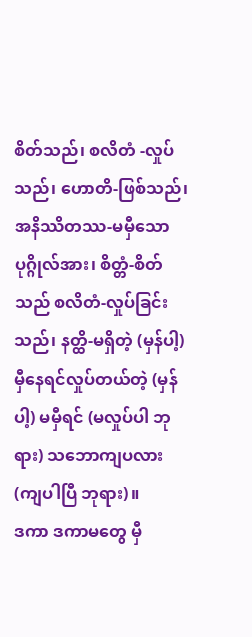စိတ်သည်၊ စလိတံ -လှုပ်သည်၊ ဟောတိ-ဖြစ်သည်၊ အနိဿိတဿ-မမှီသော ပုဂ္ဂိုလ်အား၊ စိတ္တံ-စိတ်သည် စလိတံ-လှုပ်ခြင်းသည်၊ နတ္ထိ-မရှိတဲ့ (မှန်ပါ့) မှီနေရင်လှုပ်တယ်တဲ့ (မှန်ပါ့) မမှီရင် (မလှုပ်ပါ ဘုရား) သဘောကျပလား (ကျပါပြီ ဘုရား)။
ဒကာ ဒကာမတွေ မှီ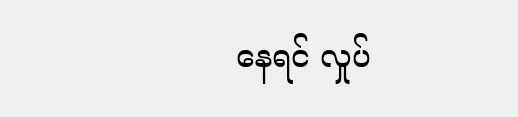နေရင် လှုပ်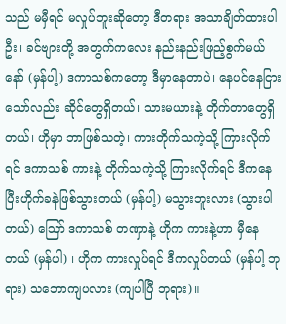သည် မမှီရင် မလှုပ်ဘူးဆိုတော့ ဒီတရား အသာချိတ်ထားပါဦး၊ ခင်ဗျားတို့ အတွက်ကလေး နည်းနည်းဖြည့်စွက်မယ်နော် (မှန်ပါ့) ဒကာသစ်ကတော့ ဒီမှာနေတာပဲ၊ နေပင်နေငြားသော်လည်း ဆိုင်တွေရှိတယ်၊ သားမယားနဲ့ တိုက်တာတွေရှိတယ်၊ ဟိုမှာ ဘာဖြစ်သတဲ့၊ ကားတိုက်သကဲ့သို့ ကြားလိုက်ရင် ဒကာသစ် ကားနဲ့ တိုက်သကဲ့သို့ ကြားလိုက်ရင် ဒီကနေပြီးဟိုက်ခနဲဖြစ်သွားတယ် (မှန်ပါ့) မသွားဘူးလား (သွားပါတယ်) ဪ ဒကာသစ် တဏှာနဲ့ ဟိုက ကားနဲ့ဟာ မှီနေတယ် (မှန်ပါ) ၊ ဟိုက ကားလှုပ်ရင် ဒီကလှုပ်တယ် (မှန်ပါ့ ဘုရား) သဘောကျပလား (ကျပါပြီ ဘုရား)။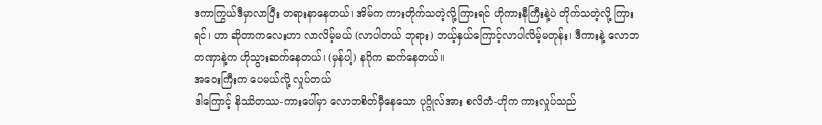ဒကာကြွယ်ဒီမှာလာပြီး တရားနာနေတယ်၊ အိမ်က ကားတိုက်သတဲ့လို့ကြားရင် ဟိုကားနီကြီးနဲ့ပဲ တိုက်သတဲ့လို့ ကြားရင်၊ ဟာ ဆိုတာကလေးဟာ လာလိမ့်မယ် (လာပါတယ် ဘုရား) ဘယ့်နှယ်ကြောင့်လာပါလိမ့်မတုန်း၊ ဒီကားနဲ့ လောဘတဏှာနဲ့က ဟိုသွားဆက်နေတယ်၊ (မှန်ပါ့) နဂိုက ဆက်နေတယ်။
အဝေးကြီးက ပေမယ်လို့ လှုပ်တယ်
ဒါကြောင့် နိဿိတဿ-ကားပေါ်မှာ လောဘစိတ်မှီနေသော ပုဂ္ဂိုလ်အား စလိတံ-ဟိုက ကားလှုပ်သည်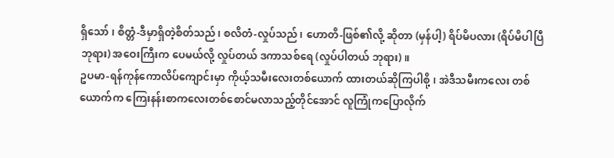ရှိသော်၊ စိတ္တံ-ဒီမှာရှိတဲ့စိတ်သည်၊ စလိတံ-လှုပ်သည်၊ ဟောတိ-ဖြစ်၏လို့ ဆိုတာ (မှန်ပါ့) ရိပ်မိပလား (ရိပ်မိပါပြီ ဘုရား) အဝေးကြီးက ပေမယ်လို့ လှုပ်တယ် ဒကာသစ်ရေ (လှုပ်ပါတယ် ဘုရား)။
ဥပမာ-ရန်ကုန်ကောလိပ်ကျောင်းမှာ ကိုယ့်သမီးလေးတစ်ယောက် ထားတယ်ဆိုကြပါစို့၊ အဲဒီသမီးကလေး တစ်ယောက်က ကြေးနန်းစာကလေးတစ်စောင်မလာသည့်တိုင်အောင် လူကြုံကပြောလိုက်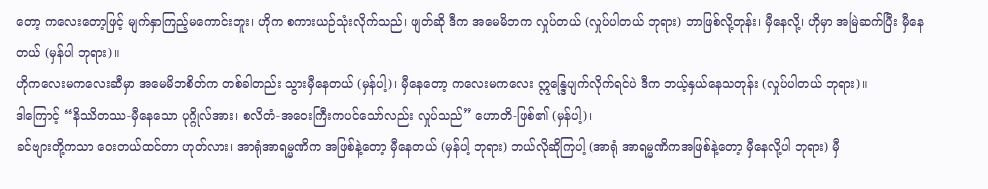တော့ ကလေးတော့ဖြင့် မျက်နှာကြည့်မကောင်းဘူး၊ ဟိုက စကားယဉ်သုံးလိုက်သည်၊ ဖျတ်ဆို ဒီက အမေမိဘက လှုပ်တယ် (လှုပ်ပါတယ် ဘုရား) ဘာဖြစ်လို့တုန်း၊ မှီနေလို့၊ ဟိုမှာ အမြဲဆက်ပြီး မှီနေတယ် (မှန်ပါ ဘုရား)။
ဟိုကလေးမကလေးဆီမှာ အမေမိဘစိတ်က တစ်ခါတည်း သွားမှီနေတယ် (မှန်ပါ့)၊ မှီနေတော့ ကလေးမကလေး ဣန္ဒြေပျက်လိုက်ရင်ပဲ ဒီက ဘယ့်နှယ်နေသတုန်း (လှုပ်ပါတယ် ဘုရား)။
ဒါကြောင့် “နိဿိတဿ-မှီနေသော ပုဂ္ဂိုလ်အား၊ စလိတံ-အဝေးကြီးကပင်သော်လည်း လှုပ်သည်” ဟောတိ-ဖြစ်၏ (မှန်ပါ့)၊
ခင်ဗျားတို့ကသာ ဝေးတယ်ထင်တာ ဟုတ်လား၊ အာရုံအာရမ္မဏိက အဖြစ်နဲ့တော့ မှီနေတယ် (မှန်ပါ့ ဘုရား) ဘယ်လိုဆိုကြပါ့ (အာရုံ အာရမ္မဏိကအဖြစ်နဲ့တော့ မှီနေလို့ပါ ဘုရား) မှီ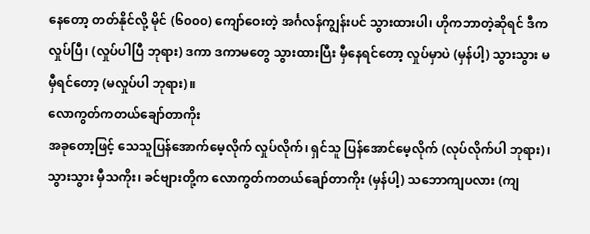နေတော့ တတ်နိုင်လို့ မိုင် (၆၀၀၀) ကျော်ဝေးတဲ့ အင်္ဂလန်ကျွန်းပင် သွားထားပါ၊ ဟိုကဘာတဲ့ဆိုရင် ဒီကလှုပ်ပြီ၊ (လှုပ်ပါပြီ ဘုရား) ဒကာ ဒကာမတွေ သွားထားပြီး မှီနေရင်တော့ လှုပ်မှာပဲ (မှန်ပါ့) သွားသွား မမှီရင်တော့ (မလှုပ်ပါ ဘုရား)။
လောကွတ်ကတယ်ချော်တာကိုး
အခုတော့ဖြင့် သေသူပြန်အောက်မေ့လိုက် လှုပ်လိုက်၊ ရှင်သူ ပြန်အောင်မေ့လိုက် (လုပ်လိုက်ပါ ဘုရား)၊ သွားသွား မှီသကိုး၊ ခင်ဗျားတို့က လောကွတ်ကတယ်ချော်တာကိုး (မှန်ပါ့) သဘောကျပလား (ကျ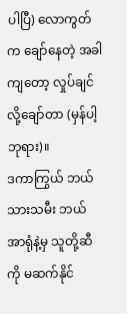ပါပြီ) လောကွတ်က ချော်နေတဲ့ အခါကျတော့ လှုပ်ချင်လို့ချော်တာ (မှန်ပါ့ ဘုရား)။
ဒကာကြွယ် ဘယ်သားသမီး ဘယ်အာရုံနဲ့မှ သူတို့ဆီကို မဆက်နိုင်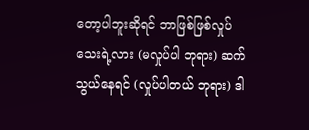တော့ပါဘူးဆိုရင် ဘာဖြစ်ဖြစ်လှုပ်သေးရဲ့လား (မလှုပ်ပါ ဘုရား) ဆက်သွယ်နေရင် (လှုပ်ပါတယ် ဘုရား) ဒါ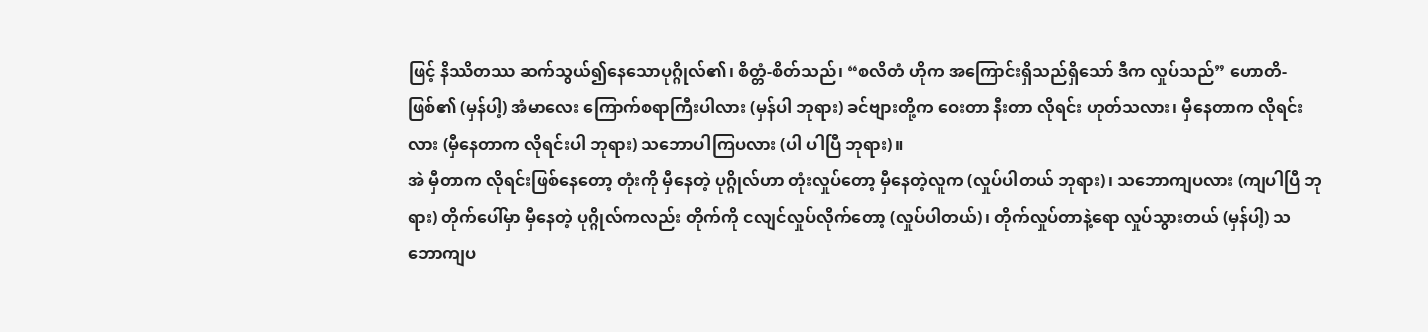ဖြင့် နိဿိတဿ ဆက်သွယ်၍နေသောပုဂ္ဂိုလ်၏၊ စိတ္တံ-စိတ်သည်၊ “စလိတံ ဟိုက အကြောင်းရှိသည်ရှိသော် ဒီက လှုပ်သည်” ဟောတိ-ဖြစ်၏ (မှန်ပါ့) အံမာလေး ကြောက်စရာကြီးပါလား (မှန်ပါ ဘုရား) ခင်ဗျားတို့က ဝေးတာ နီးတာ လိုရင်း ဟုတ်သလား၊ မှီနေတာက လိုရင်းလား (မှီနေတာက လိုရင်းပါ ဘုရား) သဘောပါကြပလား (ပါ ပါပြီ ဘုရား)။
အဲ မှီတာက လိုရင်းဖြစ်နေတော့ တုံးကို မှီနေတဲ့ ပုဂ္ဂိုလ်ဟာ တုံးလှုပ်တော့ မှီနေတဲ့လူက (လှုပ်ပါတယ် ဘုရား)၊ သဘောကျပလား (ကျပါပြီ ဘုရား) တိုက်ပေါ်မှာ မှီနေတဲ့ ပုဂ္ဂိုလ်ကလည်း တိုက်ကို ငလျင်လှုပ်လိုက်တော့ (လှုပ်ပါတယ်)၊ တိုက်လှုပ်တာနဲ့ရော လှုပ်သွားတယ် (မှန်ပါ့) သဘောကျပ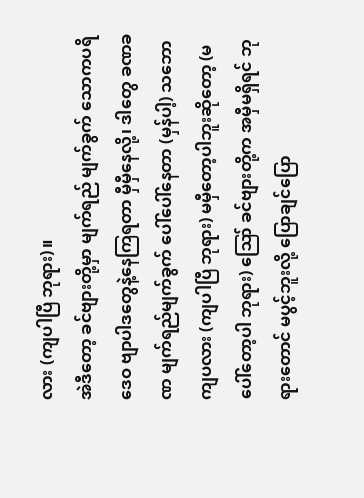လား (ကျပါပြီ ဘုရား)။
အဲဒီတော့ ခင်ဗျားတို့မှာ မျက်ရည် မျက်ခွက် သောကပရိဒေဝ ဗျာပါဒတွေနဲ့နေကြရတာ မှီမှီနေလို့၊ ဒါတွေ ခဏခဏ မျက်ရည်မျက်ခွက် ပေါ်ပေါ်နေတာ (မှန်ပါ့) သဘောကျပလား (ကျပါပြီ ဘုရား) မမှီတော့ပါဘူးဆိုတော့ (မပေါ်တော့ပါ ဘုရား) ဪ ခင်ဗျားတို့က အမှီမရှိရင် ဘုရားတောင် မပွင့်ဘူးလို့ ပြောချင်ပြော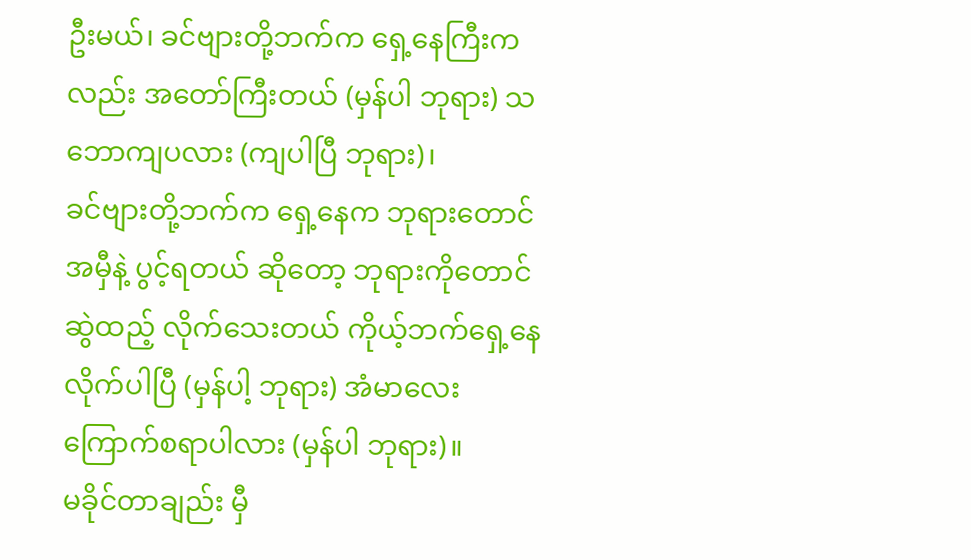ဦးမယ်၊ ခင်ဗျားတို့ဘက်က ရှေ့နေကြီးကလည်း အတော်ကြီးတယ် (မှန်ပါ ဘုရား) သဘောကျပလား (ကျပါပြီ ဘုရား)၊
ခင်ဗျားတို့ဘက်က ရှေ့နေက ဘုရားတောင်အမှီနဲ့ ပွင့်ရတယ် ဆိုတော့ ဘုရားကိုတောင် ဆွဲထည့် လိုက်သေးတယ် ကိုယ့်ဘက်ရှေ့နေလိုက်ပါပြီ (မှန်ပါ့ ဘုရား) အံမာလေး ကြောက်စရာပါလား (မှန်ပါ ဘုရား)။
မခိုင်တာချည်း မှီ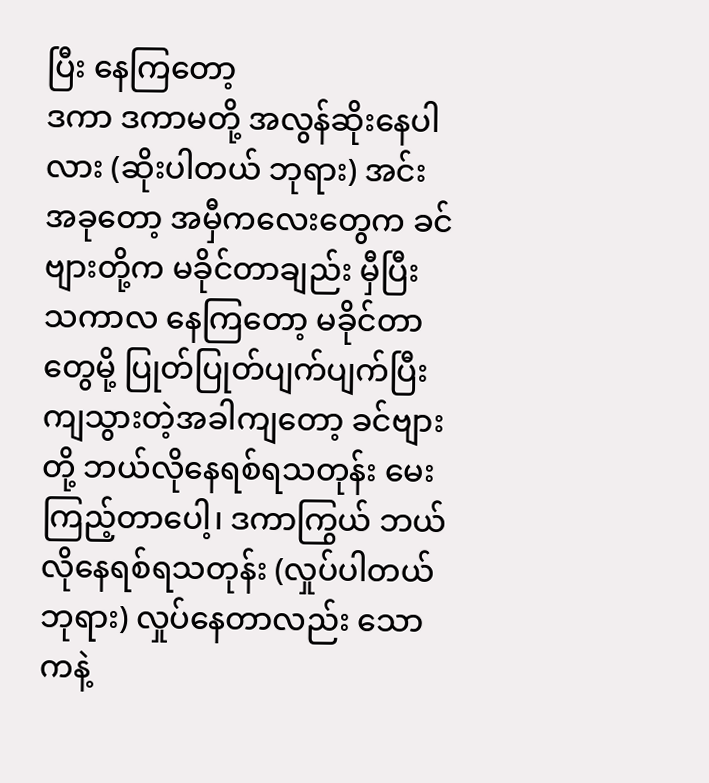ပြီး နေကြတော့
ဒကာ ဒကာမတို့ အလွန်ဆိုးနေပါလား (ဆိုးပါတယ် ဘုရား) အင်း အခုတော့ အမှီကလေးတွေက ခင်ဗျားတို့က မခိုင်တာချည်း မှီပြီး သကာလ နေကြတော့ မခိုင်တာတွေမို့ ပြုတ်ပြုတ်ပျက်ပျက်ပြီး ကျသွားတဲ့အခါကျတော့ ခင်ဗျားတို့ ဘယ်လိုနေရစ်ရသတုန်း မေးကြည့်တာပေါ့၊ ဒကာကြွယ် ဘယ်လိုနေရစ်ရသတုန်း (လှုပ်ပါတယ် ဘုရား) လှုပ်နေတာလည်း သောကနဲ့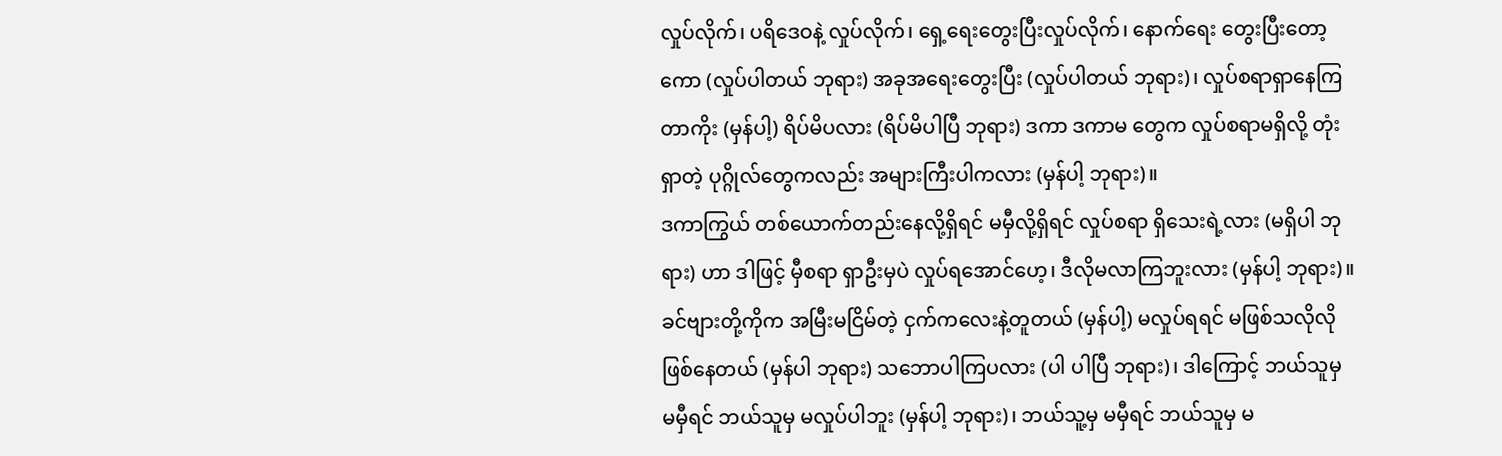လှုပ်လိုက်၊ ပရိဒေဝနဲ့ လှုပ်လိုက်၊ ရှေ့ရေးတွေးပြီးလှုပ်လိုက်၊ နောက်ရေး တွေးပြီးတော့ကော (လှုပ်ပါတယ် ဘုရား) အခုအရေးတွေးပြီး (လှုပ်ပါတယ် ဘုရား)၊ လှုပ်စရာရှာနေကြတာကိုး (မှန်ပါ့) ရိပ်မိပလား (ရိပ်မိပါပြီ ဘုရား) ဒကာ ဒကာမ တွေက လှုပ်စရာမရှိလို့ တုံးရှာတဲ့ ပုဂ္ဂိုလ်တွေကလည်း အများကြီးပါကလား (မှန်ပါ့ ဘုရား)။
ဒကာကြွယ် တစ်ယောက်တည်းနေလို့ရှိရင် မမှီလို့ရှိရင် လှုပ်စရာ ရှိသေးရဲ့လား (မရှိပါ ဘုရား) ဟာ ဒါဖြင့် မှီစရာ ရှာဦးမှပဲ လှုပ်ရအောင်ဟေ့၊ ဒီလိုမလာကြဘူးလား (မှန်ပါ့ ဘုရား)။
ခင်ဗျားတို့ကိုက အမြီးမငြိမ်တဲ့ ငှက်ကလေးနဲ့တူတယ် (မှန်ပါ့) မလှုပ်ရရင် မဖြစ်သလိုလိုဖြစ်နေတယ် (မှန်ပါ ဘုရား) သဘောပါကြပလား (ပါ ပါပြီ ဘုရား)၊ ဒါကြောင့် ဘယ်သူမှ မမှီရင် ဘယ်သူမှ မလှုပ်ပါဘူး (မှန်ပါ့ ဘုရား)၊ ဘယ်သူ့မှ မမှီရင် ဘယ်သူမှ မ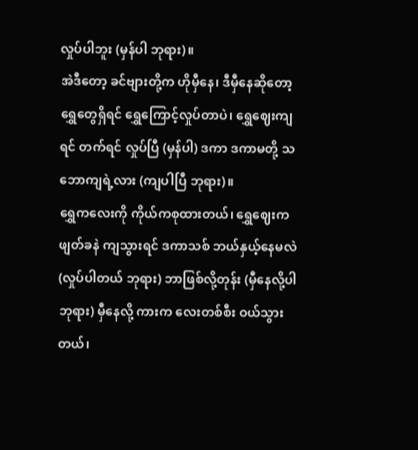လှုပ်ပါဘူး (မှန်ပါ ဘုရား)။
အဲဒီတော့ ခင်ဗျားတို့က ဟိုမှီနေ၊ ဒီမှီနေဆိုတော့ ရွှေတွေရှိရင် ရွှေကြောင့်လှုပ်တာပဲ၊ ရွှေဈေးကျရင် တက်ရင် လှုပ်ပြီ (မှန်ပါ) ဒကာ ဒကာမတို့ သဘောကျရဲ့လား (ကျပါပြီ ဘုရား)။
ရွှေကလေးကို ကိုယ်ကစုထားတယ်၊ ရွှေဈေးက ဖျတ်ခနဲ ကျသွားရင် ဒကာသစ် ဘယ်နှယ့်နေမလဲ (လှုပ်ပါတယ် ဘုရား) ဘာဖြစ်လို့တုန်း (မှီနေလို့ပါ ဘုရား) မှီနေလို့ ကားက လေးတစ်စီး ဝယ်သွားတယ်၊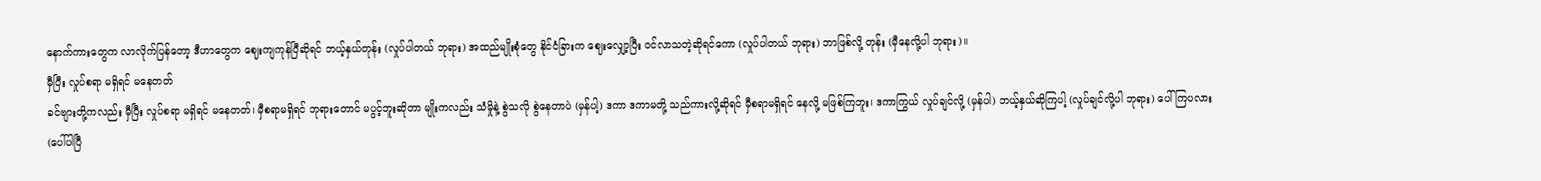နောက်ကားတွေက လာလိုက်ပြန်တော့ ဒီဟာတွေက ဈေးကျကုန်ပြီဆိုရင် ဘယ့်နှယ်တုန်း (လှုပ်ပါတယ် ဘုရား) အထည်မျိုးစုံတွေ နိုင်ငံခြားက ဈေးလျှော့ပြီး ဝင်လာသတဲ့ဆိုရင်ကော (လှုပ်ပါတယ် ဘုရား) ဘာဖြစ်လို့ တုန်း (မှီနေလို့ပါ ဘုရား)။
မှီပြီး လှုပ်စရာ မရှိရင် မနေတတ်
ခင်ဗျားတို့ကလည်း မှီပြီး လှုပ်စရာ မရှိရင် မနေတတ်၊ မှီစရာမရှိရင် ဘုရားတောင် မပွင့်ဘူးဆိုတာ မျိုးကလည်း သံမှိုနဲ့ စွဲသလို စွဲနေတာပဲ (မှန်ပါ့) ဒကာ ဒကာမတို့ သည်ကားလို့ဆိုရင် မှီစရာမရှိရင် နေလို့ မဖြစ်ကြဘူး၊ ဒကာကြွယ် လှုပ်ချင်လို့ (မှန်ပါ) ဘယ့်နှယ်ဆိုကြပါ့ (လှုပ်ချင်လို့ပါ ဘုရား) ပေါ်ကြပလား (ပေါ်ပါပြီ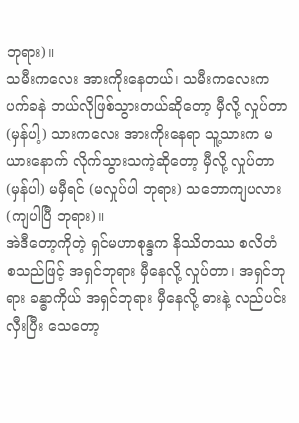ဘုရား)။
သမီးကလေး အားကိုးနေတယ်၊ သမီးကလေးက ပက်ခနဲ ဘယ်လိုဖြစ်သွားတယ်ဆိုတော့ မှီလို့ လှုပ်တာ (မှန်ပါ့) သားကလေး အားကိုးနေရာ သူ့သားက မယားနောက် လိုက်သွားသကဲ့ဆိုတော့ မှီလို့ လှုပ်တာ (မှန်ပါ) မမှီရင် (မလှုပ်ပါ ဘုရား) သဘောကျပလား (ကျပါပြီ ဘုရား)။
အဲဒီတော့ကိုတဲ့ ရှင်မဟာစုန္ဒက နိဿိတဿ စလိတံ စသည်ဖြင့် အရှင်ဘုရား မှီနေလို့ လှုပ်တာ၊ အရှင်ဘုရား ခန္ဓာကိုယ် အရှင်ဘုရား မှီနေလို့ ဓားနဲ့ လည်ပင်းလှီးပြီး သေတော့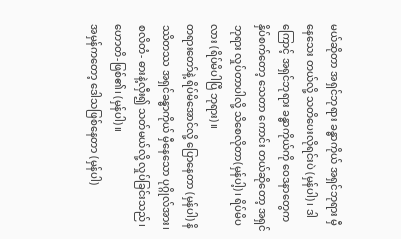မယ်ဆိုတာ အရှင်ဘုရား ခန္ဓာကိုယ် အရှင်ဘုရား မှီနေသေး တယ်လို့ သတိပေးလိုရင်းပဲ (မှန်ပါ) ၊ ဒါကြောင့် အရှင်ဘုရား ခန္ဓာကိုယ်ကို ဝေဒနာတွေကနှိပ်စက်တော့ သေတာ ကောင်း တယ်ဆိုတော့ အရှင်ဘုရား လှုပ်တာပါလို့ သိစေလိုတာ(မှန်ပါ့)၊ ရိပ်မိပလား (ရိပ်မိပါပြီ ဘုရား)။
တရားတော်နဲ့ ရိပ်မိအောင်လို့ ပြောနေတာ (မှန်ပါ) နိဿိတဿ အရှင်ခန္ဓာကိုယ် မှီနေသော ပုဂ္ဂိုလ်အား၊ စလိတံ- ဓားနဲ့လှီး၍ သတ်မယ်လို့ လှုပ်ခြင်းသည်၊ ဟောတိ-ဖြစ်၏၊ (မှန်ပါ)။
အမှန်ကတော့ ဒေါသဖြစ်နေတာ (မှန်ပါ)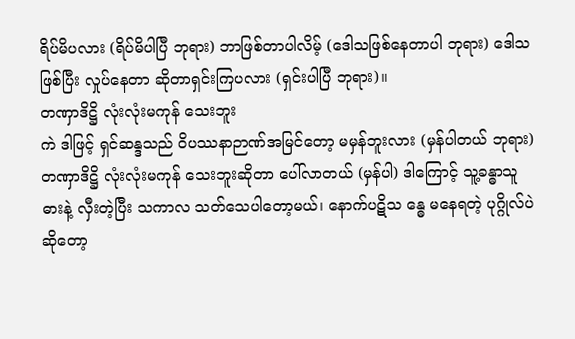ရိပ်မိပလား (ရိပ်မိပါပြီ ဘုရား) ဘာဖြစ်တာပါလိမ့် (ဒေါသဖြစ်နေတာပါ ဘုရား) ဒေါသဖြစ်ပြီး လှုပ်နေတာ ဆိုတာရှင်းကြပလား (ရှင်းပါပြီ ဘုရား)။
တဏှာဒိဋ္ဌိ လုံးလုံးမကုန် သေးဘူး
ကဲ ဒါဖြင့် ရှင်ဆန္ဒသည် ဝိပဿနာဉာဏ်အမြင်တော့ မမှန်ဘူးလား (မှန်ပါတယ် ဘုရား) တဏှာဒိဋ္ဌိ လုံးလုံးမကုန် သေးဘူးဆိုတာ ပေါ်လာတယ် (မှန်ပါ) ဒါကြောင့် သူ့ခန္ဓာသူ ဓားနဲ့ လှီးတဲ့ပြီး သကာလ သတ်သေပါတော့မယ်၊ နောက်ပဋိသ န္ဓေ မနေရတဲ့ ပုဂ္ဂိုလ်ပဲဆိုတော့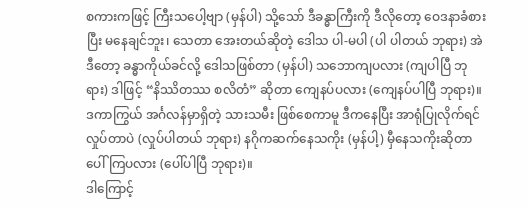စကားကဖြင့် ကြီးသပေါ့ဗျာ (မှန်ပါ) သို့သော် ဒီခန္ဓာကြီးကို ဒီလိုတော့ ဝေဒနာခံစားပြီး မနေချင်ဘူး၊ သေတာ အေးတယ်ဆိုတဲ့ ဒေါသ ပါ-မပါ (ပါ ပါတယ် ဘုရား) အဲဒီတော့ ခန္ဓာကိုယ်ခင်လို့ ဒေါသဖြစ်တာ (မှန်ပါ) သဘောကျပလား (ကျပါပြီ ဘုရား) ဒါဖြင့် “နိဿိတဿ စလိတံ” ဆိုတာ ကျေနပ်ပလား (ကျေနပ်ပါပြီ ဘုရား)။
ဒကာကြွယ် အင်္ဂလန်မှာရှိတဲ့ သားသမီး ဖြစ်စေကာမူ ဒီကနေပြီး အာရုံပြုလိုက်ရင် လှုပ်တာပဲ (လှုပ်ပါတယ် ဘုရား) နဂိုကဆက်နေသကိုး (မှန်ပါ့) မှီနေသကိုးဆိုတာ ပေါ်ကြပလား (ပေါ်ပါပြီ ဘုရား)။
ဒါကြောင့်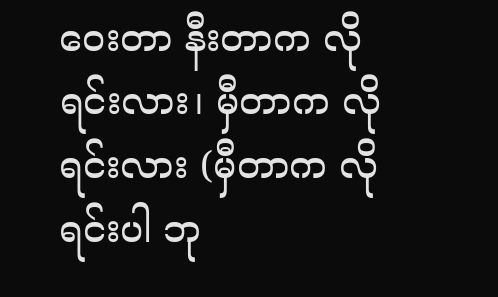ဝေးတာ နီးတာက လိုရင်းလား၊ မှီတာက လိုရင်းလား (မှီတာက လိုရင်းပါ ဘု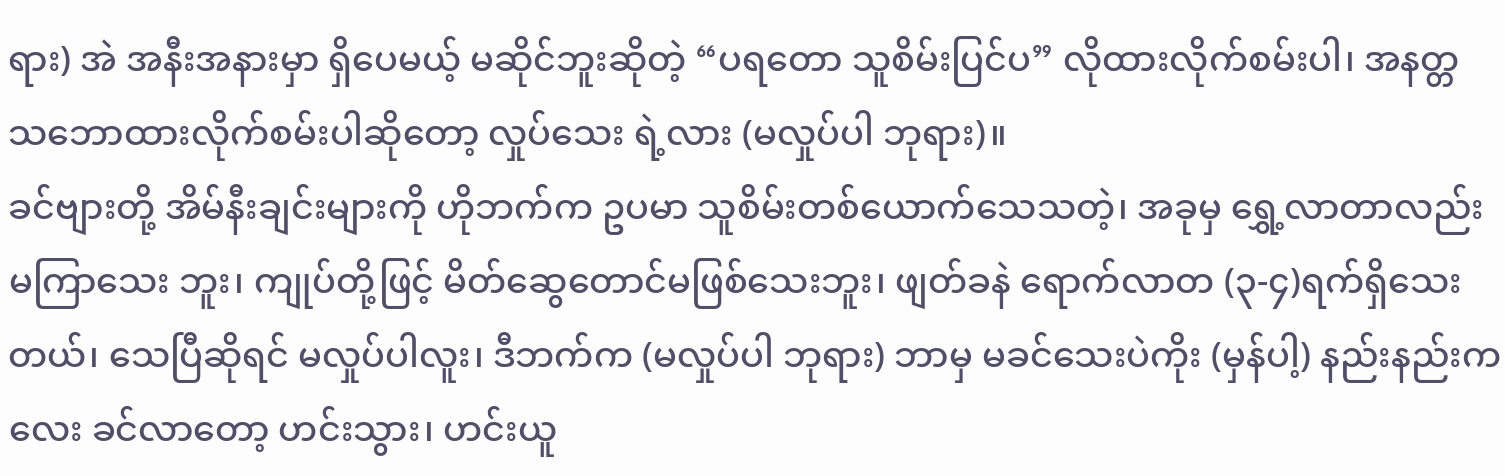ရား) အဲ အနီးအနားမှာ ရှိပေမယ့် မဆိုင်ဘူးဆိုတဲ့ “ပရတော သူစိမ်းပြင်ပ” လိုထားလိုက်စမ်းပါ၊ အနတ္တ သဘောထားလိုက်စမ်းပါဆိုတော့ လှုပ်သေး ရဲ့လား (မလှုပ်ပါ ဘုရား)။
ခင်ဗျားတို့ အိမ်နီးချင်းများကို ဟိုဘက်က ဥပမာ သူစိမ်းတစ်ယောက်သေသတဲ့၊ အခုမှ ရွှေ့လာတာလည်း မကြာသေး ဘူး၊ ကျုပ်တို့ဖြင့် မိတ်ဆွေတောင်မဖြစ်သေးဘူး၊ ဖျတ်ခနဲ ရောက်လာတ (၃-၄)ရက်ရှိသေးတယ်၊ သေပြီဆိုရင် မလှုပ်ပါလူး၊ ဒီဘက်က (မလှုပ်ပါ ဘုရား) ဘာမှ မခင်သေးပဲကိုး (မှန်ပါ့) နည်းနည်းကလေး ခင်လာတော့ ဟင်းသွား၊ ဟင်းယူ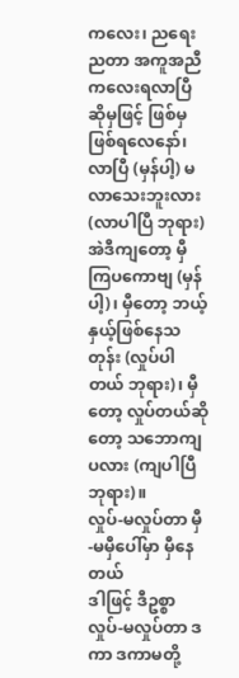ကလေး၊ ညရေးညတာ အကူအညီကလေးရလာပြီ ဆိုမှဖြင့် ဖြစ်မှ ဖြစ်ရလေနော်၊ လာပြီ (မှန်ပါ့) မလာသေးဘူးလား (လာပါပြီ ဘုရား) အဲဒီကျတော့ မှီကြပကောဗျ (မှန်ပါ့)၊ မှီတော့ ဘယ့်နှယ့်ဖြစ်နေသတုန်း (လှုပ်ပါတယ် ဘုရား)၊ မှီတော့ လှုပ်တယ်ဆိုတော့ သဘောကျပလား (ကျပါပြီ ဘုရား)။
လှုပ်-မလှုပ်တာ မှီ-မမှီပေါ်မှာ မှီနေတယ်
ဒါဖြင့် ဒီဥစ္စာ လှုပ်-မလှုပ်တာ ဒကာ ဒကာမတို့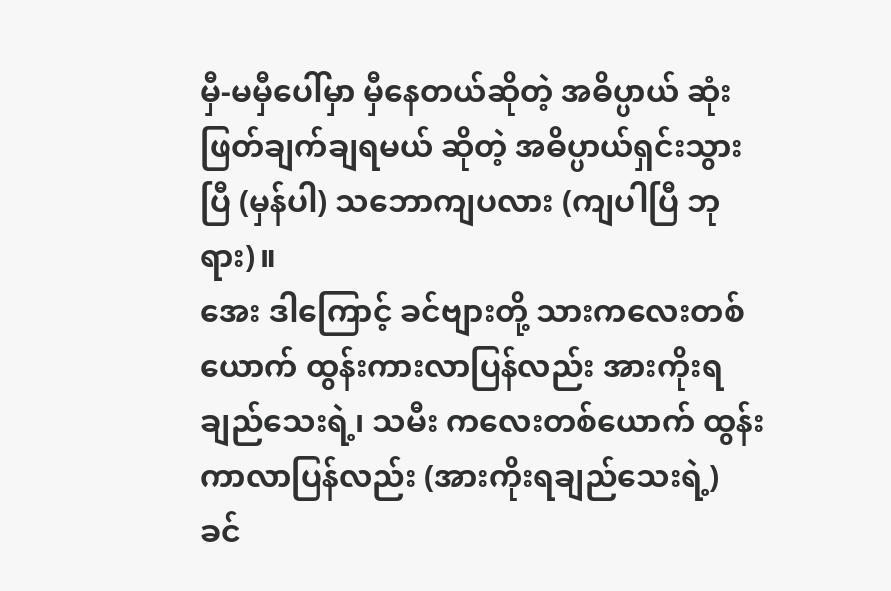မှီ-မမှီပေါ်မှာ မှီနေတယ်ဆိုတဲ့ အဓိပ္ပာယ် ဆုံးဖြတ်ချက်ချရမယ် ဆိုတဲ့ အဓိပ္ပာယ်ရှင်းသွားပြီ (မှန်ပါ) သဘောကျပလား (ကျပါပြီ ဘုရား)။
အေး ဒါကြောင့် ခင်ဗျားတို့ သားကလေးတစ်ယောက် ထွန်းကားလာပြန်လည်း အားကိုးရချည်သေးရဲ့၊ သမီး ကလေးတစ်ယောက် ထွန်းကာလာပြန်လည်း (အားကိုးရချည်သေးရဲ့) ခင်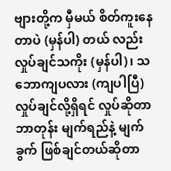ဗျားတို့က မှီမယ် စိတ်ကူးနေတာပဲ (မှန်ပါ) တယ် လည်းလှုပ်ချင်သကိုး (မှန်ပါ)၊ သဘောကျပလား (ကျပါပြီ) လှုပ်ချင်လို့ရှိရင် လှုပ်ဆိုတာ ဘာတုန်း မျက်ရည်နဲ့ မျက်ခွက် ဖြစ်ချင်တယ်ဆိုတာ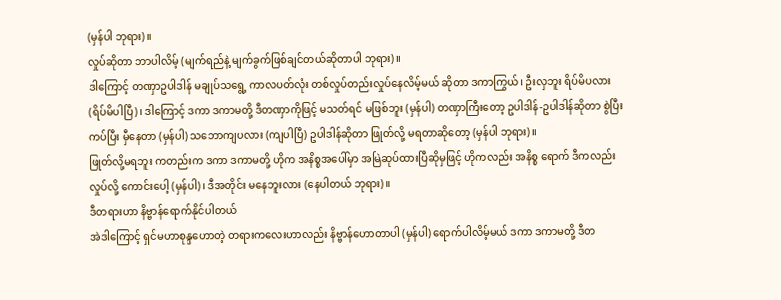(မှန်ပါ ဘုရား)။
လှုပ်ဆိုတာ ဘာပါလိမ့် (မျက်ရည်နဲ့ မျက်ခွက်ဖြစ်ချင်တယ်ဆိုတာပါ ဘုရား)။
ဒါကြောင့် တဏှာဥပါဒါန် မချုပ်သရွေ့ ကာလပတ်လုံး တစ်လှုပ်တည်းလှုပ်နေလိမ့်မယ် ဆိုတာ ဒကာကြွယ်၊ ဦးလှဘူး ရိပ်မိပလား (ရိပ်မိပါပြီ)၊ ဒါကြောင့် ဒကာ ဒကာမတို့ ဒီတဏှာကိုဖြင့် မသတ်ရင် မဖြစ်ဘူး (မှန်ပါ) တဏှာကြီးတော့ ဥပါဒါန်-ဥပါဒါန်ဆိုတာ စွဲပြီးကပ်ပြီး မှီနေတာ (မှန်ပါ) သဘောကျပလား (ကျပါပြီ) ဥပါဒါန်ဆိုတာ ဖြုတ်လို့ မရတာဆိုတော့ (မှန်ပါ ဘုရား)။
ဖြုတ်လို့မရဘူး ကတည်းက ဒကာ ဒကာမတို့ ဟိုက အနိစ္စအပေါ်မှာ အမြဲဆုပ်ထားပြီဆိုမှဖြင့် ဟိုကလည်း အနိစ္စ ရောက် ဒီကလည်း လှုပ်လို့ ကောင်းပေါ့ (မှန်ပါ)၊ ဒီအတိုင်း မနေဘူးလား (နေပါတယ် ဘုရား)။
ဒီတရားဟာ နိဗ္ဗာန်ရောက်နိုင်ပါတယ်
အဲဒါကြောင့် ရှင်မဟာစုန္ဒဟောတဲ့ တရားကလေးဟာလည်း နိဗ္ဗာန်ဟောတာပါ (မှန်ပါ) ရောက်ပါလိမ့်မယ် ဒကာ ဒကာမတို့ ဒီတ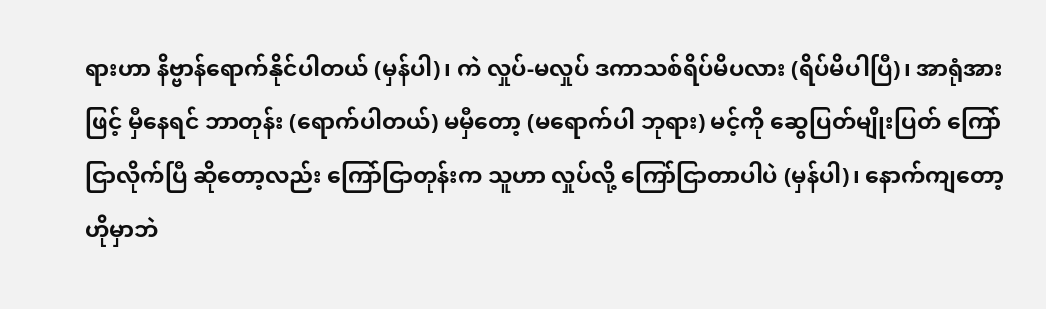ရားဟာ နိဗ္ဗာန်ရောက်နိုင်ပါတယ် (မှန်ပါ)၊ ကဲ လှုပ်-မလှုပ် ဒကာသစ်ရိပ်မိပလား (ရိပ်မိပါပြီ)၊ အာရုံအားဖြင့် မှီနေရင် ဘာတုန်း (ရောက်ပါတယ်) မမှီတော့ (မရောက်ပါ ဘုရား) မင့်ကို ဆွေပြတ်မျိုးပြတ် ကြော်ငြာလိုက်ပြီ ဆိုတော့လည်း ကြော်ငြာတုန်းက သူဟာ လှုပ်လို့ ကြော်ငြာတာပါပဲ (မှန်ပါ)၊ နောက်ကျတော့ ဟိုမှာဘဲ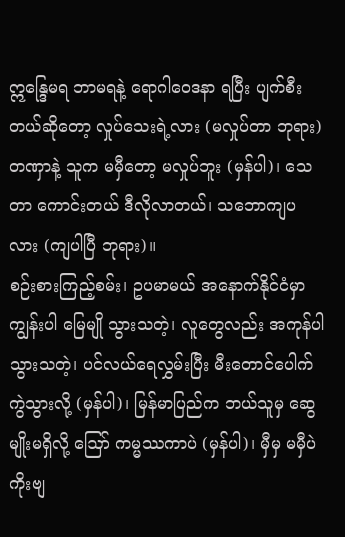ဣန္ဒြေမရ ဘာမရနဲ့ ရောဂါဝေဒနာ ရပြီး ပျက်စီးတယ်ဆိုတော့ လှုပ်သေးရဲ့လား (မလှုပ်တာ ဘုရား) တဏှာနဲ့ သူက မမှီတော့ မလှုပ်ဘူး (မှန်ပါ)၊ သေတာ ကောင်းတယ် ဒီလိုလာတယ်၊ သဘောကျပလား (ကျပါပြီ ဘုရား)။
စဉ်းစားကြည့်စမ်း၊ ဥပမာမယ် အနောက်နိုင်ငံမှာ ကျွန်းပါ မြေမျို သွားသတဲ့၊ လူတွေလည်း အကုန်ပါသွားသတဲ့၊ ပင်လယ်ရေလွှမ်းပြီး မီးတောင်ပေါက်ကွဲသွားလို့ (မှန်ပါ)၊ မြန်မာပြည်က ဘယ်သူမှ ဆွေမျိုးမရှိလို့ ဪ ကမ္မဿကာပဲ (မှန်ပါ)၊ မှီမှ မမှီပဲကိုးဗျ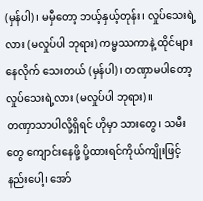(မှန်ပါ)၊ မမှီတော့ ဘယ့်နှယ့်တုန်း၊ လှုပ်သေးရဲ့လား (မလှုပ်ပါ ဘုရား) ကမ္မဿကာနဲ့ ထိုင်များနေလိုက် သေးတယ် (မှန်ပါ)၊ တဏှာမပါတော့ လှုပ်သေးရဲ့လား (မလှုပ်ပါ ဘုရား)။
တဏှာသာပါလို့ရှိရင် ဟိုမှာ သားတွေ၊ သမီးတွေ ကျောင်းနေဖို့ ပို့ထားရင်ကိုယ်ကျိုးဖြင့်နည်းပေါ့၊ အော်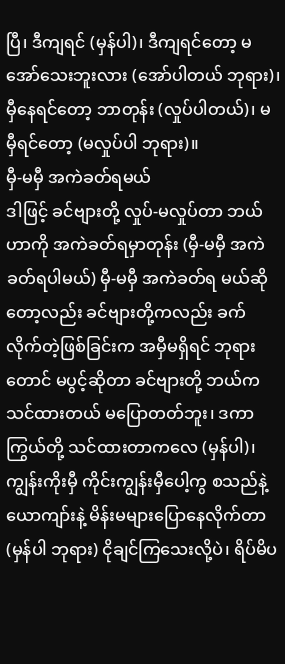ပြီ၊ ဒီကျရင် (မှန်ပါ)၊ ဒီကျရင်တော့ မအော်သေးဘူးလား (အော်ပါတယ် ဘုရား)၊ မှီနေရင်တော့ ဘာတုန်း (လှုပ်ပါတယ်)၊ မမှီရင်တော့ (မလှုပ်ပါ ဘုရား)။
မှီ-မမှီ အကဲခတ်ရမယ်
ဒါဖြင့် ခင်ဗျားတို့ လှုပ်-မလှုပ်တာ ဘယ်ဟာကို အကဲခတ်ရမှာတုန်း (မှီ-မမှီ အကဲခတ်ရပါမယ်) မှီ-မမှီ အကဲခတ်ရ မယ်ဆိုတော့လည်း ခင်ဗျားတို့ကလည်း ခက်လိုက်တဲ့ဖြစ်ခြင်းက အမှီမရှိရင် ဘုရားတောင် မပွင့်ဆိုတာ ခင်ဗျားတို့ ဘယ်က သင်ထားတယ် မပြောတတ်ဘူး၊ ဒကာကြွယ်တို့ သင်ထားတာကလေ (မှန်ပါ)၊ ကျွန်းကိုးမှီ ကိုင်းကျွန်းမှီပေါ့ကွ စသည်နဲ့ ယောကျာ်းနဲ့ မိန်းမများပြောနေလိုက်တာ (မှန်ပါ ဘုရား) ငိုချင်ကြသေးလို့ပဲ၊ ရိပ်မိပ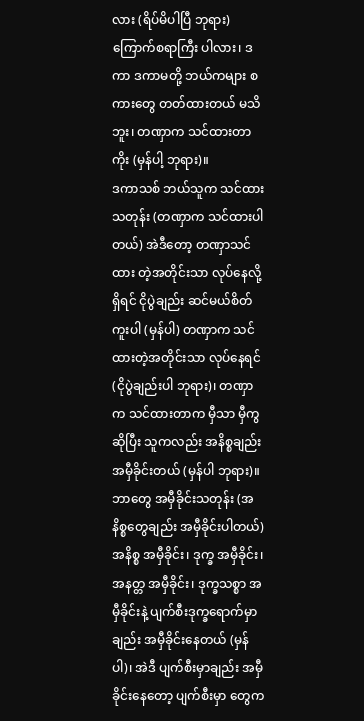လား (ရိပ်မိပါပြီ ဘုရား) ကြောက်စရာကြီး ပါလား၊ ဒကာ ဒကာမတို့ ဘယ်ကများ စကားတွေ တတ်ထားတယ် မသိဘူး၊ တဏှာက သင်ထားတာကိုး (မှန်ပါ့ ဘုရား)။
ဒကာသစ် ဘယ်သူက သင်ထားသတုန်း (တဏှာက သင်ထားပါတယ်) အဲဒီတော့ တဏှာသင်ထား တဲ့အတိုင်းသာ လုပ်နေလို့ရှိရင် ငိုပွဲချည်း ဆင်မယ်စိတ်ကူးပါ (မှန်ပါ) တဏှာက သင်ထားတဲ့အတိုင်းသာ လုပ်နေရင် (ငိုပွဲချည်းပါ ဘုရား)၊ တဏှာက သင်ထားတာက မှီသာ မှီကွ ဆိုပြီး သူကလည်း အနိစ္စချည်း အမှီခိုင်းတယ် (မှန်ပါ ဘုရား)။
ဘာတွေ အမှီခိုင်းသတုန်း (အနိစ္စတွေချည်း အမှီခိုင်းပါတယ်) အနိစ္စ အမှီခိုင်း၊ ဒုက္ခ အမှီခိုင်း၊ အနတ္တ အမှီခိုင်း၊ ဒုက္ခသစ္စာ အမှီခိုင်းနဲ့ ပျက်စီးဒုက္ခရောက်မှာချည်း အမှီခိုင်းနေတယ် (မှန်ပါ)၊ အဲဒီ ပျက်စီးမှာချည်း အမှီခိုင်းနေတော့ ပျက်စီးမှာ တွေက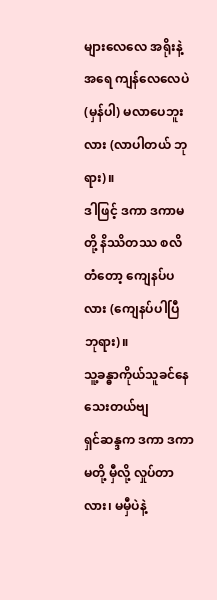များလေလေ အရိုးနဲ့အရေ ကျန်လေလေပဲ (မှန်ပါ) မလာပေဘူးလား (လာပါတယ် ဘုရား)။
ဒါဖြင့် ဒကာ ဒကာမတို့ နိဿိတဿ စလိတံတော့ ကျေနပ်ပလား (ကျေနပ်ပါပြီ ဘုရား)။
သူ့ခန္ဓာကိုယ်သူခင်နေသေးတယ်ဗျ
ရှင်ဆန္ဒက ဒကာ ဒကာမတို့ မှီလို့ လှုပ်တာလား၊ မမှီပဲနဲ့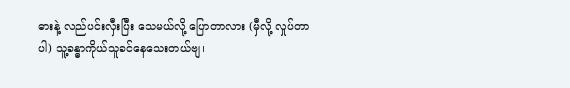ဓားနဲ့ လည်ပင်းလှီးပြီး သေမယ်လို့ ပြောတာလား (မှီလို့ လှုပ်တာပါ) သူ့ခန္ဓာကိုယ်သူခင်နေသေးတယ်ဗျ၊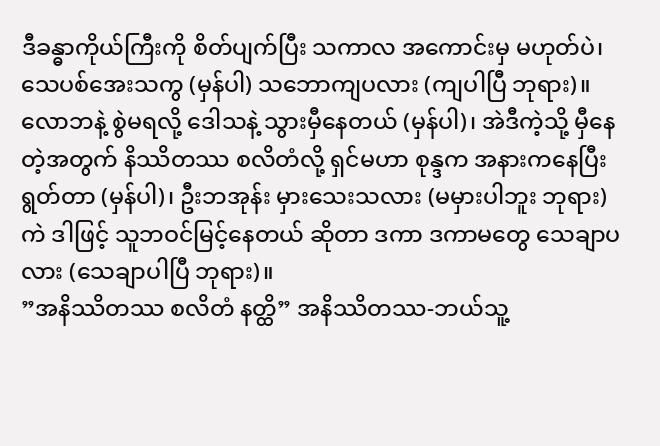ဒီခန္ဓာကိုယ်ကြီးကို စိတ်ပျက်ပြီး သကာလ အကောင်းမှ မဟုတ်ပဲ၊ သေပစ်အေးသကွ (မှန်ပါ) သဘောကျပလား (ကျပါပြီ ဘုရား)။
လောဘနဲ့ စွဲမရလို့ ဒေါသနဲ့ သွားမှီနေတယ် (မှန်ပါ)၊ အဲဒီကဲ့သို့ မှီနေတဲ့အတွက် နိဿိတဿ စလိတံလို့ ရှင်မဟာ စုန္ဒက အနားကနေပြီး ရွတ်တာ (မှန်ပါ)၊ ဦးဘအုန်း မှားသေးသလား (မမှားပါဘူး ဘုရား) ကဲ ဒါဖြင့် သူဘဝင်မြင့်နေတယ် ဆိုတာ ဒကာ ဒကာမတွေ သေချာပလား (သေချာပါပြီ ဘုရား)။
”အနိဿိတဿ စလိတံ နတ္ထိ” အနိဿိတဿ-ဘယ်သူ့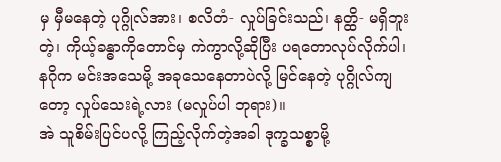မှ မှီမနေတဲ့ ပုဂ္ဂိုလ်အား၊ စလိတံ- လှုပ်ခြင်းသည်၊ နတ္ထိ- မရှိဘူးတဲ့၊ ကိုယ့်ခန္ဓာကိုတောင်မှ ကဲကွာလို့ဆိုပြီး ပရတောလုပ်လိုက်ပါ၊ နဂိုက မင်းအသေမို့ အခုသေနေတာပဲလို့ မြင်နေတဲ့ ပုဂ္ဂိုလ်ကျတော့ လှုပ်သေးရဲ့လား (မလှုပ်ပါ ဘုရား)။
အဲ သူစိမ်းပြင်ပလို့ ကြည့်လိုက်တဲ့အခါ ဒုက္ခသစ္စာမို့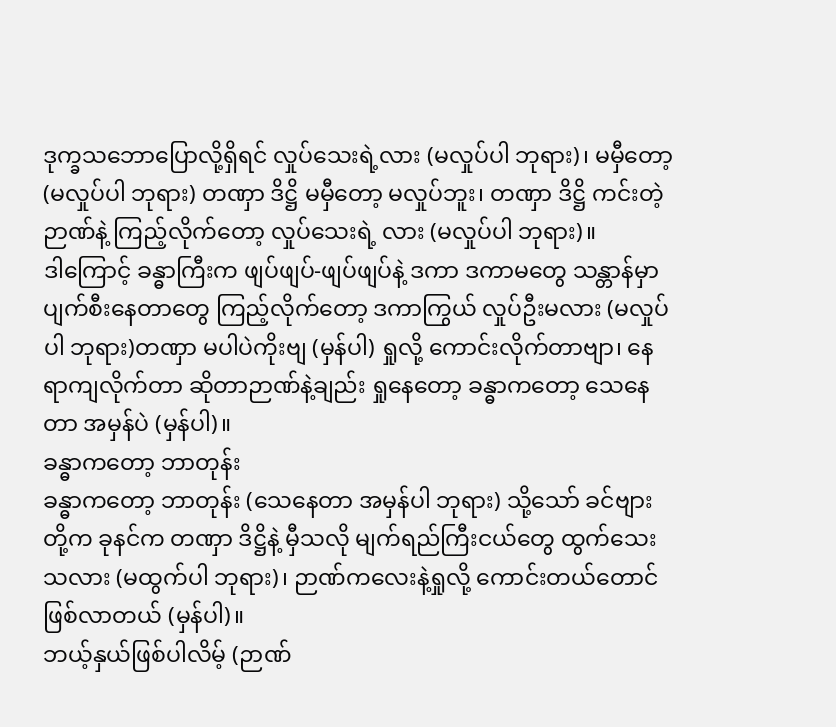ဒုက္ခသဘောပြောလို့ရှိရင် လှုပ်သေးရဲ့လား (မလှုပ်ပါ ဘုရား)၊ မမှီတော့ (မလှုပ်ပါ ဘုရား) တဏှာ ဒိဋ္ဌိ မမှီတော့ မလှုပ်ဘူး၊ တဏှာ ဒိဋ္ဌိ ကင်းတဲ့ဉာဏ်နဲ့ ကြည့်လိုက်တော့ လှုပ်သေးရဲ့ လား (မလှုပ်ပါ ဘုရား)။
ဒါကြောင့် ခန္ဓာကြီးက ဖျပ်ဖျပ်-ဖျပ်ဖျပ်နဲ့ ဒကာ ဒကာမတွေ သန္တာန်မှာ ပျက်စီးနေတာတွေ ကြည့်လိုက်တော့ ဒကာကြွယ် လှုပ်ဦးမလား (မလှုပ်ပါ ဘုရား)တဏှာ မပါပဲကိုးဗျ (မှန်ပါ) ရှုလို့ ကောင်းလိုက်တာဗျာ၊ နေရာကျလိုက်တာ ဆိုတာဉာဏ်နဲ့ချည်း ရှုနေတော့ ခန္ဓာကတော့ သေနေတာ အမှန်ပဲ (မှန်ပါ)။
ခန္ဓာကတော့ ဘာတုန်း
ခန္ဓာကတော့ ဘာတုန်း (သေနေတာ အမှန်ပါ ဘုရား) သို့သော် ခင်ဗျားတို့က ခုနင်က တဏှာ ဒိဋ္ဌိနဲ့ မှီသလို မျက်ရည်ကြီးငယ်တွေ ထွက်သေးသလား (မထွက်ပါ ဘုရား)၊ ဉာဏ်ကလေးနဲ့ရှုလို့ ကောင်းတယ်တောင် ဖြစ်လာတယ် (မှန်ပါ)။
ဘယ့်နှယ်ဖြစ်ပါလိမ့် (ဉာဏ်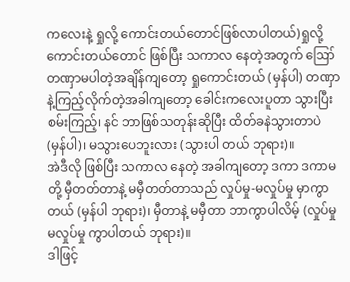ကလေးနဲ့ ရှုလို့ ကောင်းတယ်တောင်ဖြစ်လာပါတယ်)ရှုလို့ ကောင်းတယ်တောင် ဖြစ်ပြီး သကာလ နေတဲ့အတွက် ဪ တဏှာမပါတဲ့အချိန်ကျတော့ ရှုကောင်းတယ် (မှန်ပါ) တဏှာနဲ့ကြည့်လိုက်တဲ့အခါကျတော့ ခေါင်းကလေးပူတာ သွားပြီး စမ်းကြည့်၊ နင် ဘာဖြစ်သတုန်းဆိုပြီး ထိတ်ခနဲသွားတာပဲ (မှန်ပါ)၊ မသွားပေဘူးလား (သွားပါ တယ် ဘုရား)။
အဲဒီလို ဖြစ်ပြီး သကာလ နေတဲ့ အခါကျတော့ ဒကာ ဒကာမတို့ မှီတတ်တာနဲ့ မမှီတတ်တာသည် လှုပ်မှု-မလှုပ်မှု မှာကွာတယ် (မှန်ပါ ဘုရား)၊ မှီတာနဲ့ မမှီတာ ဘာကွာပါလိမ့် (လှုပ်မှု မလှုပ်မှု ကွာပါတယ် ဘုရား)။
ဒါဖြင့်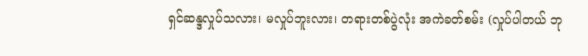ရှင်ဆန္ဒလှုပ်သလား၊ မလှုပ်ဘူးလား၊ တရားတစ်ပွဲလုံး အကဲခတ်စမ်း (လှုပ်ပါတယ် ဘု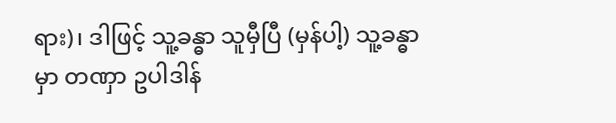ရား)၊ ဒါဖြင့် သူ့ခန္ဓာ သူမှီပြီ (မှန်ပါ့) သူ့ခန္ဓာမှာ တဏှာ ဥပါဒါန်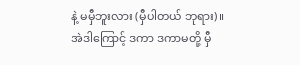နဲ့ မမှီဘူးလား (မှီပါတယ် ဘုရား)။
အဲဒါကြောင့် ဒကာ ဒကာမတို့ မှီ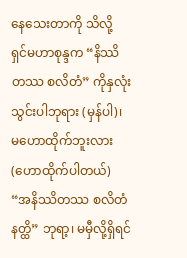နေသေးတာကို သိလို့ ရှင်မဟာစုန္ဒက “နိဿိတဿ စလိတံ” ကိုနှလုံးသွင်းပါဘုရား (မှန်ပါ)၊ မဟောထိုက်ဘူးလား (ဟောထိုက်ပါတယ်) “အနိဿိတဿ စလိတံ နတ္ထိ” ဘုရာ့၊ မမှီလို့ရှိရင်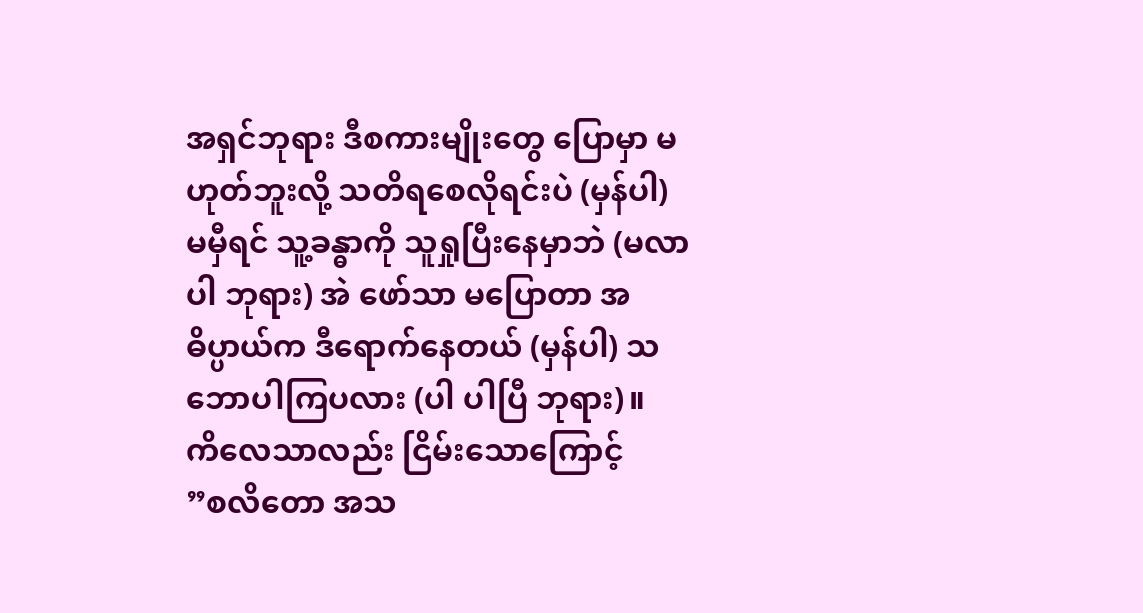အရှင်ဘုရား ဒီစကားမျိုးတွေ ပြောမှာ မဟုတ်ဘူးလို့ သတိရစေလိုရင်းပဲ (မှန်ပါ) မမှီရင် သူ့ခန္ဓာကို သူရှုပြီးနေမှာဘဲ (မလာပါ ဘုရား) အဲ ဖော်သာ မပြောတာ အဓိပ္ပာယ်က ဒီရောက်နေတယ် (မှန်ပါ) သဘောပါကြပလား (ပါ ပါပြီ ဘုရား)။
ကိလေသာလည်း ငြိမ်းသောကြောင့်
”စလိတော အသ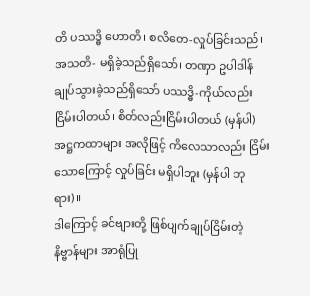တိ ပဿဒ္ဓိ ဟောတိ၊ စလိတေ-လှုပ်ခြင်းသည်၊ အသတိ- မရှိခဲ့သည်ရှိသော်၊ တဏှာ ဥပါဒါန် ချုပ်သွားခဲ့သည်ရှိသော် ပဿဒ္ဓိ-ကိုယ်လည်း ငြိမ်းပါတယ်၊ စိတ်လည်းငြိမ်းပါတယ် (မှန်ပါ) အဋ္ဌကထာများ အလိုဖြင့် ကိလေသာလည်း ငြိမ်းသောကြောင့် လှုပ်ခြင်း မရှိပါဘူး (မှန်ပါ ဘုရား)။
ဒါကြောင့် ခင်ဗျားတို့ ဖြစ်ပျက်ချုပ်ငြိမ်းတဲ့ နိဗ္ဗာန်များ အာရုံပြု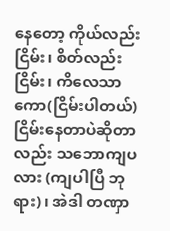နေတော့ ကိုယ်လည်းငြိမ်း၊ စိတ်လည်းငြိမ်း၊ ကိလေသာ ကော(ငြိမ်းပါတယ်) ငြိမ်းနေတာပဲဆိုတာလည်း သဘောကျပလား (ကျပါပြီ ဘုရား)၊ အဲဒါ တဏှာ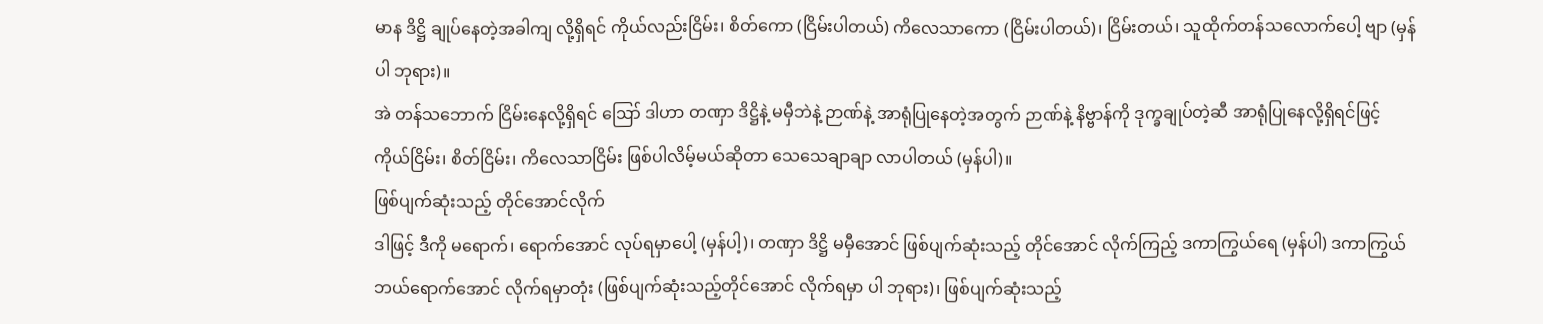မာန ဒိဋ္ဌိ ချုပ်နေတဲ့အခါကျ လို့ရှိရင် ကိုယ်လည်းငြိမ်း၊ စိတ်ကော (ငြိမ်းပါတယ်) ကိလေသာကော (ငြိမ်းပါတယ်)၊ ငြိမ်းတယ်၊ သူထိုက်တန်သလောက်ပေါ့ ဗျာ (မှန်ပါ ဘုရား)။
အဲ တန်သဘောက် ငြိမ်းနေလို့ရှိရင် ဪ ဒါဟာ တဏှာ ဒိဋ္ဌိနဲ့ မမှီဘဲနဲ့ ဉာဏ်နဲ့ အာရုံပြုနေတဲ့အတွက် ဉာဏ်နဲ့ နိဗ္ဗာန်ကို ဒုက္ခချုပ်တဲ့ဆီ အာရုံပြုနေလို့ရှိရင်ဖြင့် ကိုယ်ငြိမ်း၊ စိတ်ငြိမ်း၊ ကိလေသာငြိမ်း ဖြစ်ပါလိမ့်မယ်ဆိုတာ သေသေချာချာ လာပါတယ် (မှန်ပါ)။
ဖြစ်ပျက်ဆုံးသည့် တိုင်အောင်လိုက်
ဒါဖြင့် ဒီကို မရောက်၊ ရောက်အောင် လုပ်ရမှာပေါ့ (မှန်ပါ့)၊ တဏှာ ဒိဋ္ဌိ မမှီအောင် ဖြစ်ပျက်ဆုံးသည့် တိုင်အောင် လိုက်ကြည့် ဒကာကြွယ်ရေ (မှန်ပါ) ဒကာကြွယ် ဘယ်ရောက်အောင် လိုက်ရမှာတုံး (ဖြစ်ပျက်ဆုံးသည့်တိုင်အောင် လိုက်ရမှာ ပါ ဘုရား)၊ ဖြစ်ပျက်ဆုံးသည့်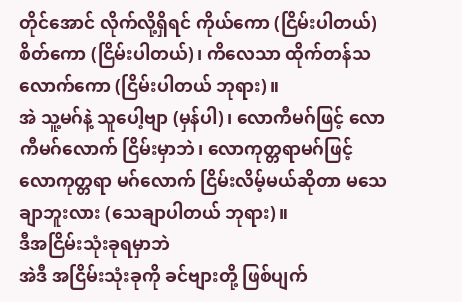တိုင်အောင် လိုက်လို့ရှိရင် ကိုယ်ကော (ငြိမ်းပါတယ်) စိတ်ကော (ငြိမ်းပါတယ်)၊ ကိလေသာ ထိုက်တန်သလောက်ကော (ငြိမ်းပါတယ် ဘုရား)။
အဲ သူ့မဂ်နဲ့ သူပေါ့ဗျာ (မှန်ပါ)၊ လောကီမဂ်ဖြင့် လောကီမဂ်လောက် ငြိမ်းမှာဘဲ၊ လောကုတ္တရာမဂ်ဖြင့် လောကုတ္တရာ မဂ်လောက် ငြိမ်းလိမ့်မယ်ဆိုတာ မသေချာဘူးလား (သေချာပါတယ် ဘုရား)။
ဒီအငြိမ်းသုံးခုရမှာဘဲ
အဲဒီ အငြိမ်းသုံးခုကို ခင်ဗျားတို့ ဖြစ်ပျက်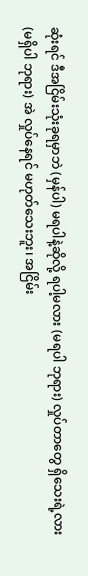ဆုံးရင် ဒီအငြိမ်းသုံးခုရမှာဘဲ (မှန်ပါ) မရပါနဲ့ဆိုလို့ ရပါ့မလား (မရပါ ဘုရား) လှုပ်တာတွေ ရှိသေးရဲ့လား (မရှိပါ ဘုရား) အဲ လှုပ်နေရင် မဟုတ်သေးဘူး၊ အငြိမ်း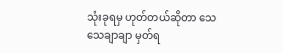သုံးခုရမှ ဟုတ်တယ်ဆိုတာ သေသေချာချာ မှတ်ရ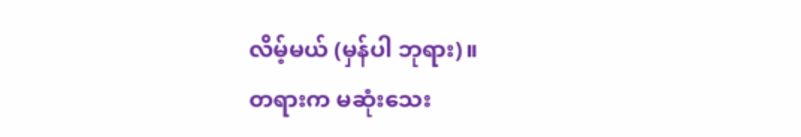လိမ့်မယ် (မှန်ပါ ဘုရား)။
တရားက မဆုံးသေး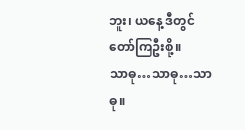ဘူး၊ ယနေ့ ဒီတွင် တော်ကြဦးစို့။
သာဓု…သာဓု…သာဓု။